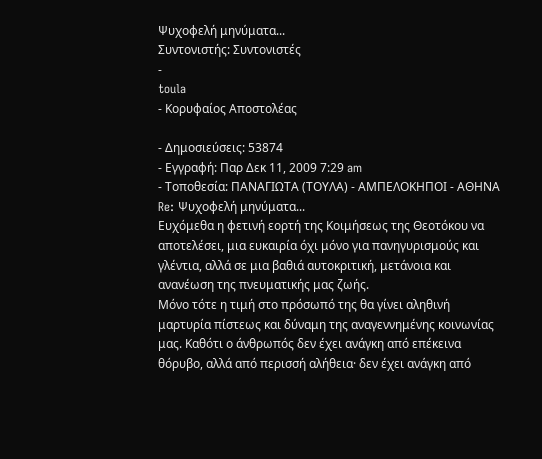Ψυχοφελή μηνύματα...
Συντονιστής: Συντονιστές
-
toula
- Κορυφαίος Αποστολέας

- Δημοσιεύσεις: 53874
- Εγγραφή: Παρ Δεκ 11, 2009 7:29 am
- Τοποθεσία: ΠΑΝΑΓΙΩΤΑ (ΤΟΥΛΑ) - ΑΜΠΕΛΟΚΗΠΟΙ - ΑΘΗΝΑ
Re: Ψυχοφελή μηνύματα...
Ευχόμεθα η φετινή εορτή της Κοιμήσεως της Θεοτόκου να αποτελέσει, μια ευκαιρία όχι μόνο για πανηγυρισμούς και γλέντια, αλλά σε μια βαθιά αυτοκριτική, μετάνοια και ανανέωση της πνευματικής μας ζωής.
Μόνο τότε η τιμή στο πρόσωπό της θα γίνει αληθινή μαρτυρία πίστεως και δύναμη της αναγεννημένης κοινωνίας μας. Καθότι ο άνθρωπός δεν έχει ανάγκη από επέκεινα θόρυβο, αλλά από περισσή αλήθεια· δεν έχει ανάγκη από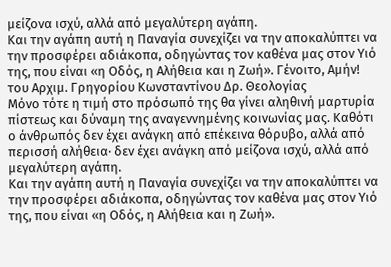μείζονα ισχύ, αλλά από μεγαλύτερη αγάπη.
Και την αγάπη αυτή η Παναγία συνεχίζει να την αποκαλύπτει να την προσφέρει αδιάκοπα, οδηγώντας τον καθένα μας στον Υιό της, που είναι «η Οδός, η Αλήθεια και η Ζωή». Γένοιτο, Αμήν!
του Αρχιμ. Γρηγορίου Κωνσταντίνου Δρ. Θεολογίας
Μόνο τότε η τιμή στο πρόσωπό της θα γίνει αληθινή μαρτυρία πίστεως και δύναμη της αναγεννημένης κοινωνίας μας. Καθότι ο άνθρωπός δεν έχει ανάγκη από επέκεινα θόρυβο, αλλά από περισσή αλήθεια· δεν έχει ανάγκη από μείζονα ισχύ, αλλά από μεγαλύτερη αγάπη.
Και την αγάπη αυτή η Παναγία συνεχίζει να την αποκαλύπτει να την προσφέρει αδιάκοπα, οδηγώντας τον καθένα μας στον Υιό της, που είναι «η Οδός, η Αλήθεια και η Ζωή».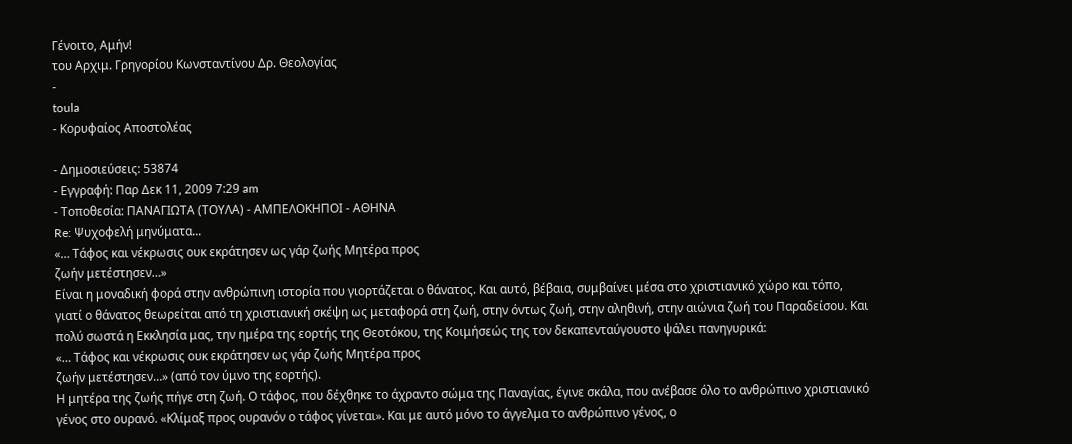Γένοιτο, Αμήν!
του Αρχιμ. Γρηγορίου Κωνσταντίνου Δρ. Θεολογίας
-
toula
- Κορυφαίος Αποστολέας

- Δημοσιεύσεις: 53874
- Εγγραφή: Παρ Δεκ 11, 2009 7:29 am
- Τοποθεσία: ΠΑΝΑΓΙΩΤΑ (ΤΟΥΛΑ) - ΑΜΠΕΛΟΚΗΠΟΙ - ΑΘΗΝΑ
Re: Ψυχοφελή μηνύματα...
«… Τάφος και νέκρωσις ουκ εκράτησεν ως γάρ ζωής Μητέρα προς
ζωήν μετέστησεν…»
Είναι η μοναδική φορά στην ανθρώπινη ιστορία που γιορτάζεται ο θάνατος. Και αυτό, βέβαια, συμβαίνει μέσα στο χριστιανικό χώρο και τόπο, γιατί ο θάνατος θεωρείται από τη χριστιανική σκέψη ως μεταφορά στη ζωή, στην όντως ζωή, στην αληθινή, στην αιώνια ζωή του Παραδείσου. Και πολύ σωστά η Εκκλησία μας, την ημέρα της εορτής της Θεοτόκου, της Κοιμήσεώς της τον δεκαπενταύγουστο ψάλει πανηγυρικά:
«… Τάφος και νέκρωσις ουκ εκράτησεν ως γάρ ζωής Μητέρα προς
ζωήν μετέστησεν…» (από τον ύμνο της εορτής).
Η μητέρα της ζωής πήγε στη ζωή. Ο τάφος, που δέχθηκε το άχραντο σώμα της Παναγίας, έγινε σκάλα, που ανέβασε όλο το ανθρώπινο χριστιανικό γένος στο ουρανό. «Κλίμαξ προς ουρανόν ο τάφος γίνεται». Και με αυτό μόνο το άγγελμα το ανθρώπινο γένος, ο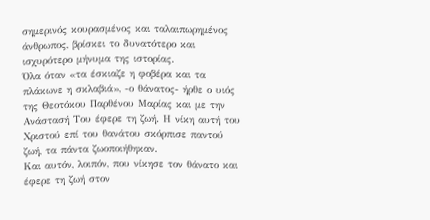σημερινός κουρασμένος και ταλαιπωρημένος άνθρωπος, βρίσκει το δυνατότερο και ισχυρότερο μήνυμα της ιστορίας.
Όλα όταν «τα έσκιαζε η φοβέρα και τα πλάκωνε η σκλαβιά», -ο θάνατος- ήρθε ο υιός της Θεοτόκου Παρθένου Μαρίας και με την Ανάστασή Του έφερε τη ζωή. Η νίκη αυτή του Χριστού επί του θανάτου σκόρπισε παντού ζωή, τα πάντα ζωοποιήθηκαν.
Και αυτόν, λοιπόν, που νίκησε τον θάνατο και έφερε τη ζωή στον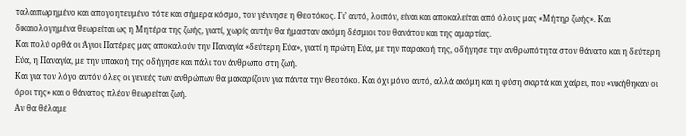ταλαιπωρημένο και απογοητευμένο τότε και σήμερα κόσμο, τον γέννησε η Θεοτόκος. Γι’ αυτό, λοιπόν, είναι και αποκαλείται από όλους μας «Μήτηρ ζωής». Και δικαιολογημένα θεωρείται ως η Μητέρα της ζωής, γιατί, χωρίς αυτήν θα ήμασταν ακόμη δέσμιοι του θανάτου και της αμαρτίας.
Και πολύ ορθά οι Άγιοι Πατέρες μας αποκαλούν την Παναγία «δεύτερη Εύα», γιατί η πρώτη Εύα, με την παρακοή της, οδήγησε την ανθρωπότητα στον θάνατο και η δεύτερη Εύα, η Παναγία, με την υπακοή της οδήγησε και πάλι τον άνθρωπο στη ζωή.
Και για τον λόγο αυτόν όλες οι γενεές των ανθρώπων θα μακαρίζουν για πάντα την Θεοτόκο. Και όχι μόνο αυτό, αλλά ακόμη και η φύση σκιρτά και χαίρει, που «νικήθηκαν οι όροι της» και ο θάνατος πλέον θεωρείται ζωή.
Αν θα θέλαμε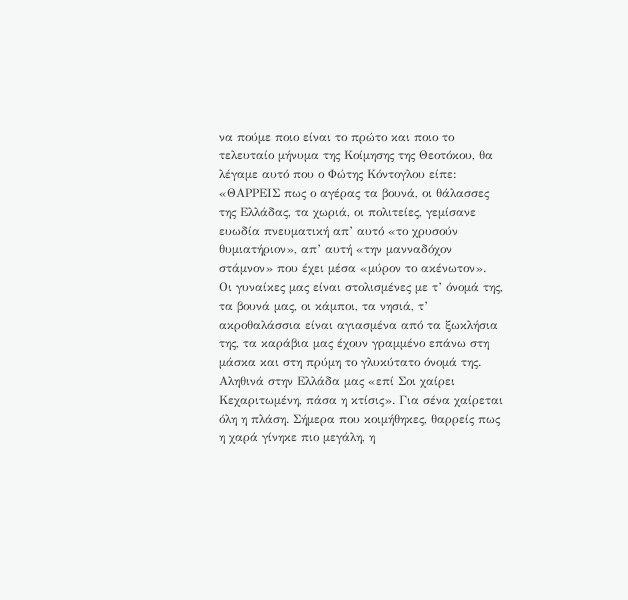να πούμε ποιο είναι το πρώτο και ποιο το τελευταίο μήνυμα της Κοίμησης της Θεοτόκου, θα λέγαμε αυτό που ο Φώτης Κόντογλου είπε: «ΘΑΡΡΕΙΣ πως ο αγέρας τα βουνά, οι θάλασσες της Ελλάδας, τα χωριά, οι πολιτείες, γεμίσανε ευωδία πνευματική απ’ αυτό «το χρυσούν θυμιατήριον», απ’ αυτή «την μανναδόχον στάμνον» που έχει μέσα «μύρον το ακένωτον».
Οι γυναίκες μας είναι στολισμένες με τ’ όνομά της, τα βουνά μας, οι κάμποι, τα νησιά, τ’ ακροθαλάσσια είναι αγιασμένα από τα ξωκλήσια της, τα καράβια μας έχουν γραμμένο επάνω στη μάσκα και στη πρύμη το γλυκύτατο όνομά της.
Αληθινά στην Ελλάδα μας «επί Σοι χαίρει Κεχαριτωμένη, πάσα η κτίσις». Για σένα χαίρεται όλη η πλάση. Σήμερα που κοιμήθηκες, θαρρείς πως η χαρά γίνηκε πιο μεγάλη, η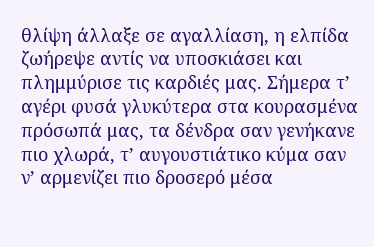θλίψη άλλαξε σε αγαλλίαση, η ελπίδα ζωήρεψε αντίς να υποσκιάσει και πλημμύρισε τις καρδιές μας. Σήμερα τ’ αγέρι φυσά γλυκύτερα στα κουρασμένα πρόσωπά μας, τα δένδρα σαν γενήκανε πιο χλωρά, τ’ αυγουστιάτικο κύμα σαν ν’ αρμενίζει πιο δροσερό μέσα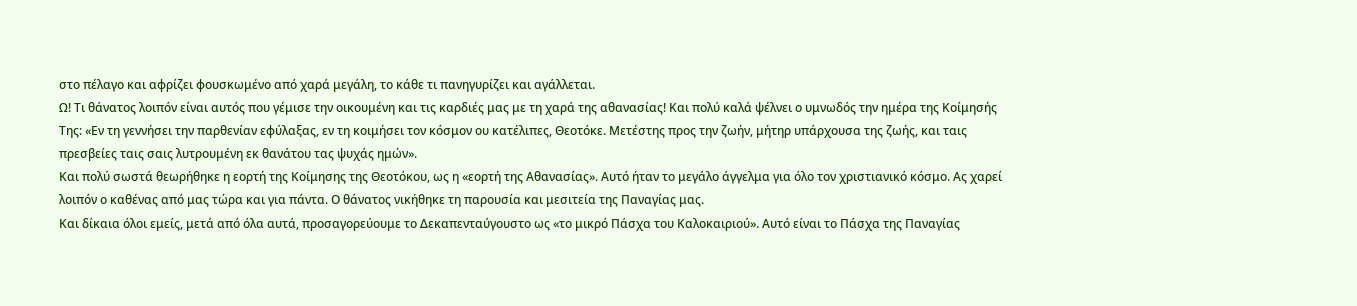στο πέλαγο και αφρίζει φουσκωμένο από χαρά μεγάλη, το κάθε τι πανηγυρίζει και αγάλλεται.
Ω! Τι θάνατος λοιπόν είναι αυτός που γέμισε την οικουμένη και τις καρδιές μας με τη χαρά της αθανασίας! Και πολύ καλά ψέλνει ο υμνωδός την ημέρα της Κοίμησής Της: «Εν τη γεννήσει την παρθενίαν εφύλαξας, εν τη κοιμήσει τον κόσμον ου κατέλιπες, Θεοτόκε. Μετέστης προς την ζωήν, μήτηρ υπάρχουσα της ζωής, και ταις πρεσβείες ταις σαις λυτρουμένη εκ θανάτου τας ψυχάς ημών».
Και πολύ σωστά θεωρήθηκε η εορτή της Κοίμησης της Θεοτόκου, ως η «εορτή της Αθανασίας». Αυτό ήταν το μεγάλο άγγελμα για όλο τον χριστιανικό κόσμο. Ας χαρεί λοιπόν ο καθένας από μας τώρα και για πάντα. Ο θάνατος νικήθηκε τη παρουσία και μεσιτεία της Παναγίας μας.
Και δίκαια όλοι εμείς, μετά από όλα αυτά, προσαγορεύουμε το Δεκαπενταύγουστο ως «το μικρό Πάσχα του Καλοκαιριού». Αυτό είναι το Πάσχα της Παναγίας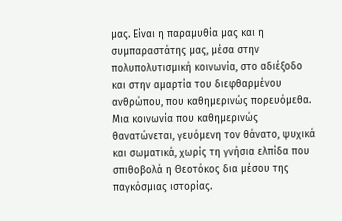μας. Είναι η παραμυθία μας και η συμπαραστάτης μας, μέσα στην πολυπολυτισμική κοινωνία, στο αδιέξοδο και στην αμαρτία του διεφθαρμένου ανθρώπου, που καθημερινώς πορευόμεθα. Μια κοινωνία που καθημερινώς θανατώνεται, γευόμενη τον θάνατο, ψυχικά και σωματικά, χωρίς τη γνήσια ελπίδα που σπιθοβολά η Θεοτόκος δια μέσου της παγκόσμιας ιστορίας.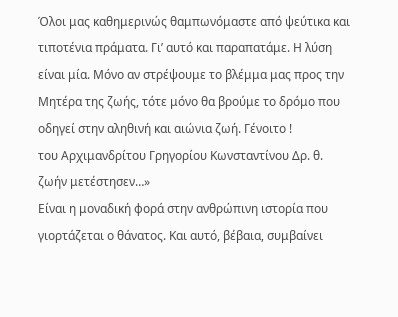Όλοι μας καθημερινώς θαμπωνόμαστε από ψεύτικα και τιποτένια πράματα. Γι’ αυτό και παραπατάμε. Η λύση είναι μία. Μόνο αν στρέψουμε το βλέμμα μας προς την Μητέρα της ζωής, τότε μόνο θα βρούμε το δρόμο που οδηγεί στην αληθινή και αιώνια ζωή. Γένοιτο !
του Αρχιμανδρίτου Γρηγορίου Κωνσταντίνου Δρ. θ.
ζωήν μετέστησεν…»
Είναι η μοναδική φορά στην ανθρώπινη ιστορία που γιορτάζεται ο θάνατος. Και αυτό, βέβαια, συμβαίνει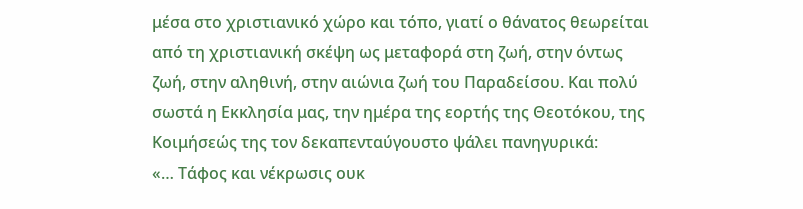μέσα στο χριστιανικό χώρο και τόπο, γιατί ο θάνατος θεωρείται από τη χριστιανική σκέψη ως μεταφορά στη ζωή, στην όντως ζωή, στην αληθινή, στην αιώνια ζωή του Παραδείσου. Και πολύ σωστά η Εκκλησία μας, την ημέρα της εορτής της Θεοτόκου, της Κοιμήσεώς της τον δεκαπενταύγουστο ψάλει πανηγυρικά:
«… Τάφος και νέκρωσις ουκ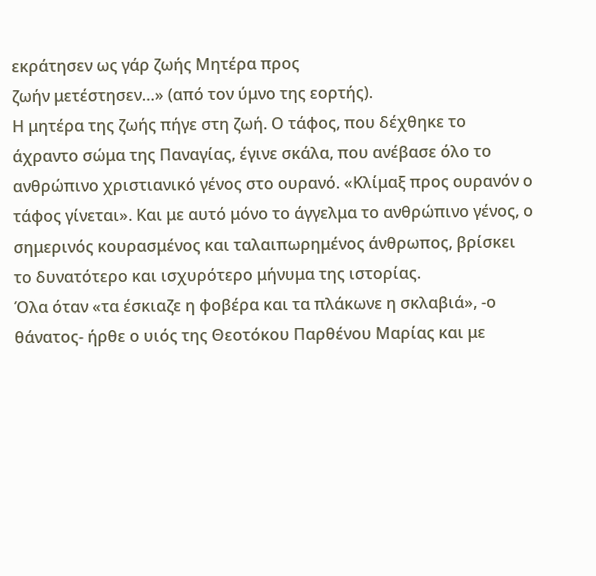εκράτησεν ως γάρ ζωής Μητέρα προς
ζωήν μετέστησεν…» (από τον ύμνο της εορτής).
Η μητέρα της ζωής πήγε στη ζωή. Ο τάφος, που δέχθηκε το άχραντο σώμα της Παναγίας, έγινε σκάλα, που ανέβασε όλο το ανθρώπινο χριστιανικό γένος στο ουρανό. «Κλίμαξ προς ουρανόν ο τάφος γίνεται». Και με αυτό μόνο το άγγελμα το ανθρώπινο γένος, ο σημερινός κουρασμένος και ταλαιπωρημένος άνθρωπος, βρίσκει το δυνατότερο και ισχυρότερο μήνυμα της ιστορίας.
Όλα όταν «τα έσκιαζε η φοβέρα και τα πλάκωνε η σκλαβιά», -ο θάνατος- ήρθε ο υιός της Θεοτόκου Παρθένου Μαρίας και με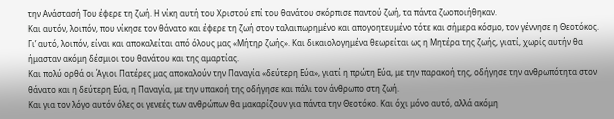την Ανάστασή Του έφερε τη ζωή. Η νίκη αυτή του Χριστού επί του θανάτου σκόρπισε παντού ζωή, τα πάντα ζωοποιήθηκαν.
Και αυτόν, λοιπόν, που νίκησε τον θάνατο και έφερε τη ζωή στον ταλαιπωρημένο και απογοητευμένο τότε και σήμερα κόσμο, τον γέννησε η Θεοτόκος. Γι’ αυτό, λοιπόν, είναι και αποκαλείται από όλους μας «Μήτηρ ζωής». Και δικαιολογημένα θεωρείται ως η Μητέρα της ζωής, γιατί, χωρίς αυτήν θα ήμασταν ακόμη δέσμιοι του θανάτου και της αμαρτίας.
Και πολύ ορθά οι Άγιοι Πατέρες μας αποκαλούν την Παναγία «δεύτερη Εύα», γιατί η πρώτη Εύα, με την παρακοή της, οδήγησε την ανθρωπότητα στον θάνατο και η δεύτερη Εύα, η Παναγία, με την υπακοή της οδήγησε και πάλι τον άνθρωπο στη ζωή.
Και για τον λόγο αυτόν όλες οι γενεές των ανθρώπων θα μακαρίζουν για πάντα την Θεοτόκο. Και όχι μόνο αυτό, αλλά ακόμη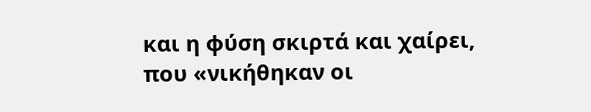και η φύση σκιρτά και χαίρει, που «νικήθηκαν οι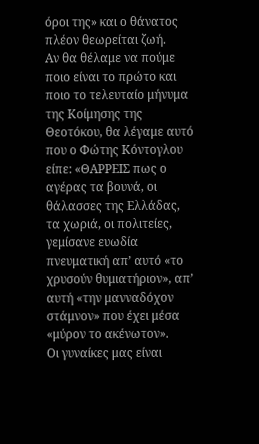όροι της» και ο θάνατος πλέον θεωρείται ζωή.
Αν θα θέλαμε να πούμε ποιο είναι το πρώτο και ποιο το τελευταίο μήνυμα της Κοίμησης της Θεοτόκου, θα λέγαμε αυτό που ο Φώτης Κόντογλου είπε: «ΘΑΡΡΕΙΣ πως ο αγέρας τα βουνά, οι θάλασσες της Ελλάδας, τα χωριά, οι πολιτείες, γεμίσανε ευωδία πνευματική απ’ αυτό «το χρυσούν θυμιατήριον», απ’ αυτή «την μανναδόχον στάμνον» που έχει μέσα «μύρον το ακένωτον».
Οι γυναίκες μας είναι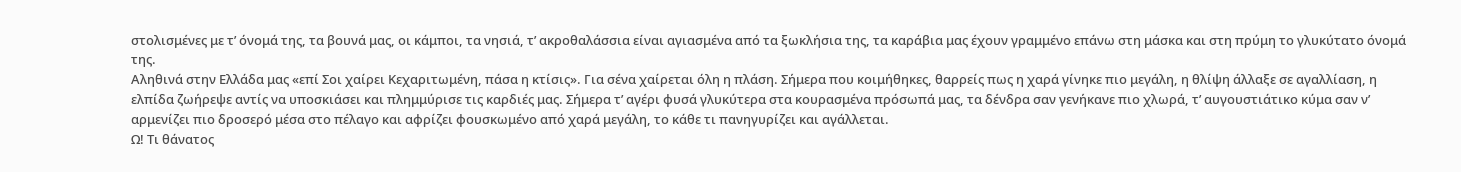στολισμένες με τ’ όνομά της, τα βουνά μας, οι κάμποι, τα νησιά, τ’ ακροθαλάσσια είναι αγιασμένα από τα ξωκλήσια της, τα καράβια μας έχουν γραμμένο επάνω στη μάσκα και στη πρύμη το γλυκύτατο όνομά της.
Αληθινά στην Ελλάδα μας «επί Σοι χαίρει Κεχαριτωμένη, πάσα η κτίσις». Για σένα χαίρεται όλη η πλάση. Σήμερα που κοιμήθηκες, θαρρείς πως η χαρά γίνηκε πιο μεγάλη, η θλίψη άλλαξε σε αγαλλίαση, η ελπίδα ζωήρεψε αντίς να υποσκιάσει και πλημμύρισε τις καρδιές μας. Σήμερα τ’ αγέρι φυσά γλυκύτερα στα κουρασμένα πρόσωπά μας, τα δένδρα σαν γενήκανε πιο χλωρά, τ’ αυγουστιάτικο κύμα σαν ν’ αρμενίζει πιο δροσερό μέσα στο πέλαγο και αφρίζει φουσκωμένο από χαρά μεγάλη, το κάθε τι πανηγυρίζει και αγάλλεται.
Ω! Τι θάνατος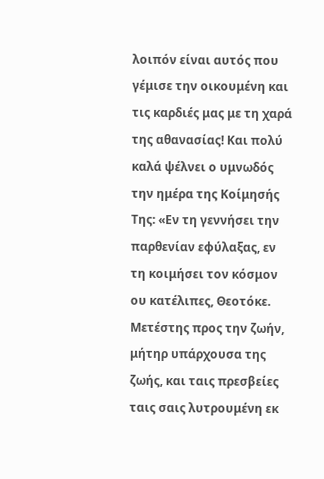λοιπόν είναι αυτός που γέμισε την οικουμένη και τις καρδιές μας με τη χαρά της αθανασίας! Και πολύ καλά ψέλνει ο υμνωδός την ημέρα της Κοίμησής Της: «Εν τη γεννήσει την παρθενίαν εφύλαξας, εν τη κοιμήσει τον κόσμον ου κατέλιπες, Θεοτόκε. Μετέστης προς την ζωήν, μήτηρ υπάρχουσα της ζωής, και ταις πρεσβείες ταις σαις λυτρουμένη εκ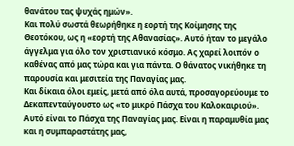θανάτου τας ψυχάς ημών».
Και πολύ σωστά θεωρήθηκε η εορτή της Κοίμησης της Θεοτόκου, ως η «εορτή της Αθανασίας». Αυτό ήταν το μεγάλο άγγελμα για όλο τον χριστιανικό κόσμο. Ας χαρεί λοιπόν ο καθένας από μας τώρα και για πάντα. Ο θάνατος νικήθηκε τη παρουσία και μεσιτεία της Παναγίας μας.
Και δίκαια όλοι εμείς, μετά από όλα αυτά, προσαγορεύουμε το Δεκαπενταύγουστο ως «το μικρό Πάσχα του Καλοκαιριού». Αυτό είναι το Πάσχα της Παναγίας μας. Είναι η παραμυθία μας και η συμπαραστάτης μας,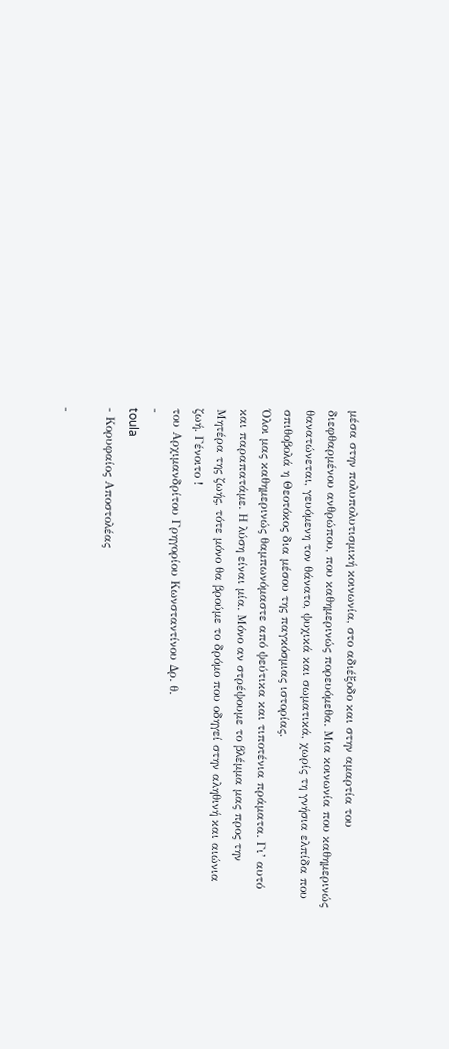μέσα στην πολυπολυτισμική κοινωνία, στο αδιέξοδο και στην αμαρτία του διεφθαρμένου ανθρώπου, που καθημερινώς πορευόμεθα. Μια κοινωνία που καθημερινώς θανατώνεται, γευόμενη τον θάνατο, ψυχικά και σωματικά, χωρίς τη γνήσια ελπίδα που σπιθοβολά η Θεοτόκος δια μέσου της παγκόσμιας ιστορίας.
Όλοι μας καθημερινώς θαμπωνόμαστε από ψεύτικα και τιποτένια πράματα. Γι’ αυτό και παραπατάμε. Η λύση είναι μία. Μόνο αν στρέψουμε το βλέμμα μας προς την Μητέρα της ζωής, τότε μόνο θα βρούμε το δρόμο που οδηγεί στην αληθινή και αιώνια ζωή. Γένοιτο !
του Αρχιμανδρίτου Γρηγορίου Κωνσταντίνου Δρ. θ.
-
toula
- Κορυφαίος Αποστολέας

-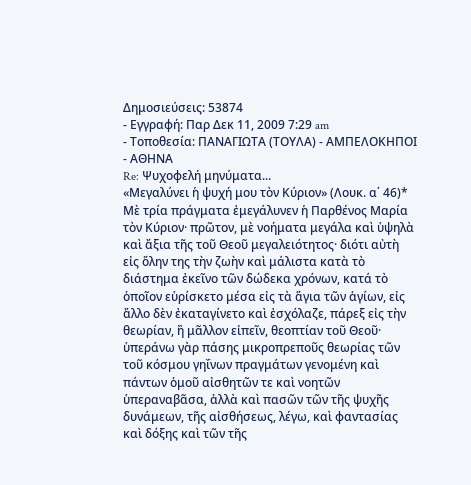Δημοσιεύσεις: 53874
- Εγγραφή: Παρ Δεκ 11, 2009 7:29 am
- Τοποθεσία: ΠΑΝΑΓΙΩΤΑ (ΤΟΥΛΑ) - ΑΜΠΕΛΟΚΗΠΟΙ - ΑΘΗΝΑ
Re: Ψυχοφελή μηνύματα...
«Μεγαλύνει ἡ ψυχή μου τὸν Κύριον» (Λουκ. α΄ 46)*
Mὲ τρία πράγματα ἐμεγάλυνεν ἡ Παρθένος Μαρία τὸν Κύριον· πρῶτον, μὲ νοήματα μεγάλα καὶ ὑψηλὰ καὶ ἄξια τῆς τοῦ Θεοῦ μεγαλειότητος· διότι αὐτὴ εἰς ὅλην της τὴν ζωὴν καὶ μάλιστα κατὰ τὸ διάστημα ἐκεῖνο τῶν δώδεκα χρόνων, κατά τὸ ὁποῖον εὑρίσκετο μέσα εἰς τὰ ἅγια τῶν ἁγίων, εἰς ἄλλο δὲν ἐκαταγίνετο καὶ ἐσχόλαζε, πάρεξ εἰς τὴν θεωρίαν, ἢ μᾶλλον εἰπεῖν, θεοπτίαν τοῦ Θεοῦ· ὑπεράνω γὰρ πάσης μικροπρεποῦς θεωρίας τῶν τοῦ κόσμου γηΐνων πραγμάτων γενομένη καὶ πάντων ὁμοῦ αἰσθητῶν τε καὶ νοητῶν ὑπεραναβᾶσα, ἀλλὰ καὶ πασῶν τῶν τῆς ψυχῆς δυνάμεων, τῆς αἰσθήσεως, λέγω, καὶ φαντασίας καὶ δόξης καὶ τῶν τῆς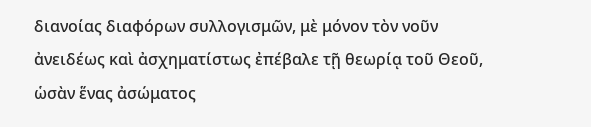διανοίας διαφόρων συλλογισμῶν, μὲ μόνον τὸν νοῦν ἀνειδέως καὶ ἀσχηματίστως ἐπέβαλε τῇ θεωρίᾳ τοῦ Θεοῦ, ὡσὰν ἕνας ἀσώματος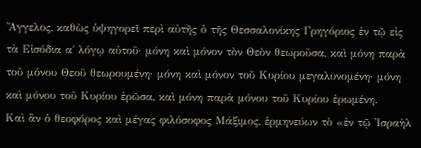Ἄγγελος, καθὼς ὑψηγορεῖ περὶ αὐτῆς ὁ τῆς Θεσσαλονίκης Γρηγόριος ἐν τῷ εἰς τὰ Εἰσόδια α΄ λόγῳ αὐτοῦ· μόνη καὶ μόνον τὸν Θεὸν θεωροῦσα, καὶ μόνη παρὰ τοῦ μόνου Θεοῦ θεωρουμένη· μόνη καὶ μόνον τοῦ Κυρίου μεγαλυνομένη· μόνη καὶ μόνου τοῦ Κυρίου ἐρῶσα, καὶ μόνη παρὰ μόνου τοῦ Κυρίου ἐρωμένη.
Καὶ ἂν ὁ θεοφόρος καὶ μέγας φιλόσοφος Μάξιμος, ἑρμηνεύων τὸ «ἐν τῷ Ἰσραὴλ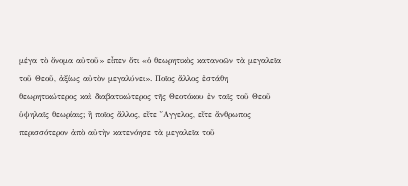μέγα τὸ ὄνομα αὐτοῦ» εἶπεν ὅτι «ὁ θεωρητικὸς κατανοῶν τὰ μεγαλεῖα τοῦ Θεοῦ, ἀξίως αὐτὸν μεγαλύνει». Ποῖος ἄλλος ἐστάθη θεωρητικώτερος καὶ διαβατικώτερος τῆς Θεοτόκου ἐν ταῖς τοῦ Θεοῦ ὑψηλαῖς θεωρίαις; ἢ ποῖος ἄλλος, εἴτε ῎Αγγελος, εἴτε ἄνθρωπος περισσότερον ἀπὸ αὐτὴν κατενόησε τὰ μεγαλεῖα τοῦ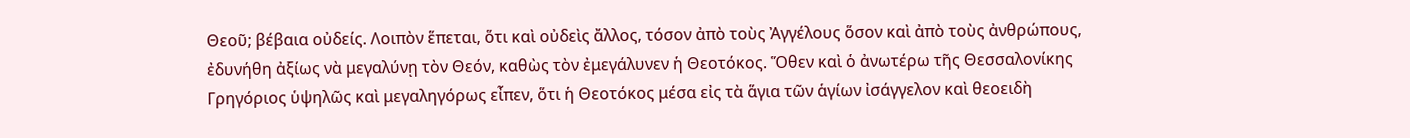Θεοῦ; βέβαια οὐδείς. Λοιπὸν ἕπεται, ὅτι καὶ οὐδεὶς ἄλλος, τόσον ἀπὸ τοὺς Ἀγγέλους ὅσον καὶ ἀπὸ τοὺς ἀνθρώπους, ἐδυνήθη ἀξίως νὰ μεγαλύνῃ τὸν Θεόν, καθὼς τὸν ἐμεγάλυνεν ἡ Θεοτόκος. Ὅθεν καὶ ὁ ἀνωτέρω τῆς Θεσσαλονίκης Γρηγόριος ὑψηλῶς καὶ μεγαληγόρως εἶπεν, ὅτι ἡ Θεοτόκος μέσα εἰς τὰ ἅγια τῶν ἁγίων ἰσάγγελον καὶ θεοειδὴ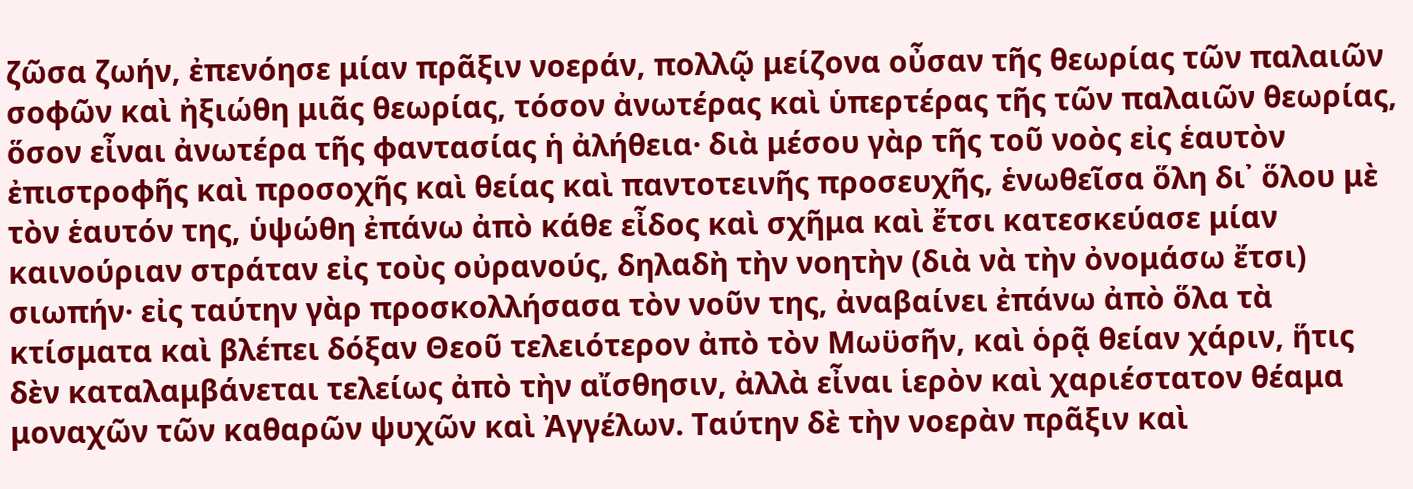ζῶσα ζωήν, ἐπενόησε μίαν πρᾶξιν νοεράν, πολλῷ μείζονα οὖσαν τῆς θεωρίας τῶν παλαιῶν σοφῶν καὶ ἠξιώθη μιᾶς θεωρίας, τόσον ἀνωτέρας καὶ ὑπερτέρας τῆς τῶν παλαιῶν θεωρίας, ὅσον εἶναι ἀνωτέρα τῆς φαντασίας ἡ ἀλήθεια· διὰ μέσου γὰρ τῆς τοῦ νοὸς εἰς ἑαυτὸν ἐπιστροφῆς καὶ προσοχῆς καὶ θείας καὶ παντοτεινῆς προσευχῆς, ἑνωθεῖσα ὅλη δι᾽ ὅλου μὲ τὸν ἑαυτόν της, ὑψώθη ἐπάνω ἀπὸ κάθε εἶδος καὶ σχῆμα καὶ ἔτσι κατεσκεύασε μίαν καινούριαν στράταν εἰς τοὺς οὐρανούς, δηλαδὴ τὴν νοητὴν (διὰ νὰ τὴν ὀνομάσω ἔτσι) σιωπήν· εἰς ταύτην γὰρ προσκολλήσασα τὸν νοῦν της, ἀναβαίνει ἐπάνω ἀπὸ ὅλα τὰ κτίσματα καὶ βλέπει δόξαν Θεοῦ τελειότερον ἀπὸ τὸν Μωϋσῆν, καὶ ὁρᾷ θείαν χάριν, ἥτις δὲν καταλαμβάνεται τελείως ἀπὸ τὴν αἴσθησιν, ἀλλὰ εἶναι ἱερὸν καὶ χαριέστατον θέαμα μοναχῶν τῶν καθαρῶν ψυχῶν καὶ Ἀγγέλων. Ταύτην δὲ τὴν νοερὰν πρᾶξιν καὶ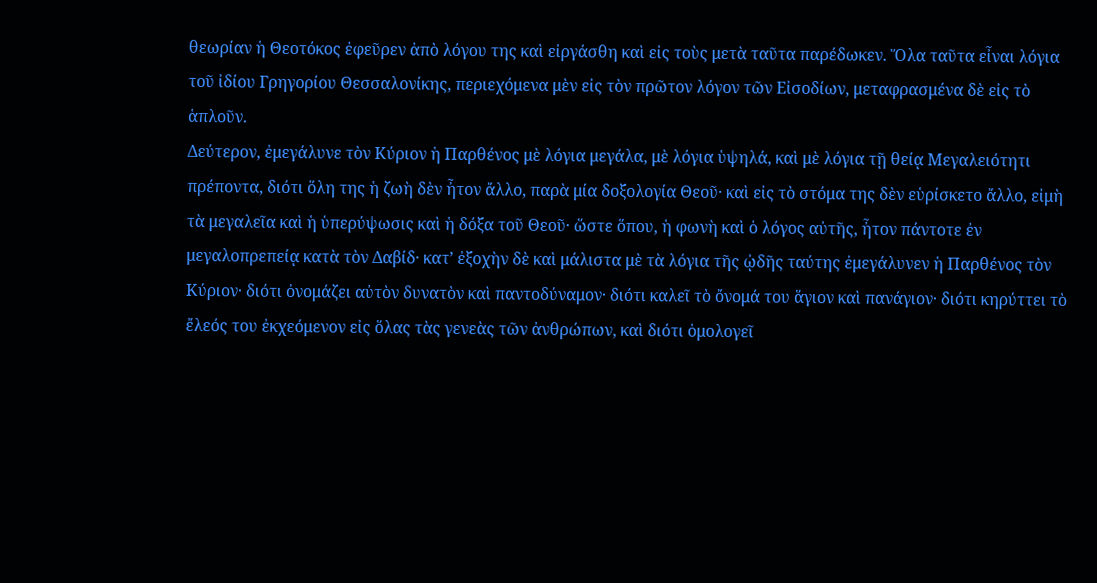θεωρίαν ἡ Θεοτόκος ἐφεῦρεν ἀπὸ λόγου της καὶ εἰργάσθη καὶ εἰς τοὺς μετὰ ταῦτα παρέδωκεν. Ὅλα ταῦτα εἶναι λόγια τοῦ ἰδίου Γρηγορίου Θεσσαλονίκης, περιεχόμενα μὲν εἰς τὸν πρῶτον λόγον τῶν Εἰσοδίων, μεταφρασμένα δὲ εἰς τὸ ἁπλοῦν.
Δεύτερον, ἐμεγάλυνε τὸν Κύριον ἡ Παρθένος μὲ λόγια μεγάλα, μὲ λόγια ὑψηλά, καὶ μὲ λόγια τῇ θείᾳ Μεγαλειότητι πρέποντα, διότι ὅλη της ἡ ζωὴ δὲν ἦτον ἄλλο, παρὰ μία δοξολογία Θεοῦ· καὶ εἰς τὸ στόμα της δὲν εὑρίσκετο ἄλλο, εἰμὴ τὰ μεγαλεῖα καὶ ἡ ὑπερύψωσις καὶ ἡ δόξα τοῦ Θεοῦ· ὥστε ὅπου, ἡ φωνὴ καὶ ὁ λόγος αὐτῆς, ἦτον πάντοτε ἐν μεγαλοπρεπείᾳ κατὰ τὸν Δαβίδ· κατ’ ἐξοχὴν δὲ καὶ μάλιστα μὲ τὰ λόγια τῆς ᾠδῆς ταύτης ἐμεγάλυνεν ἡ Παρθένος τὸν Κύριον· διότι ὀνομάζει αὐτὸν δυνατὸν καὶ παντοδύναμον· διότι καλεῖ τὸ ὄνομά του ἅγιον καὶ πανάγιον· διότι κηρύττει τὸ ἔλεός του ἐκχεόμενον εἰς ὅλας τὰς γενεὰς τῶν ἀνθρώπων, καὶ διότι ὁμολογεῖ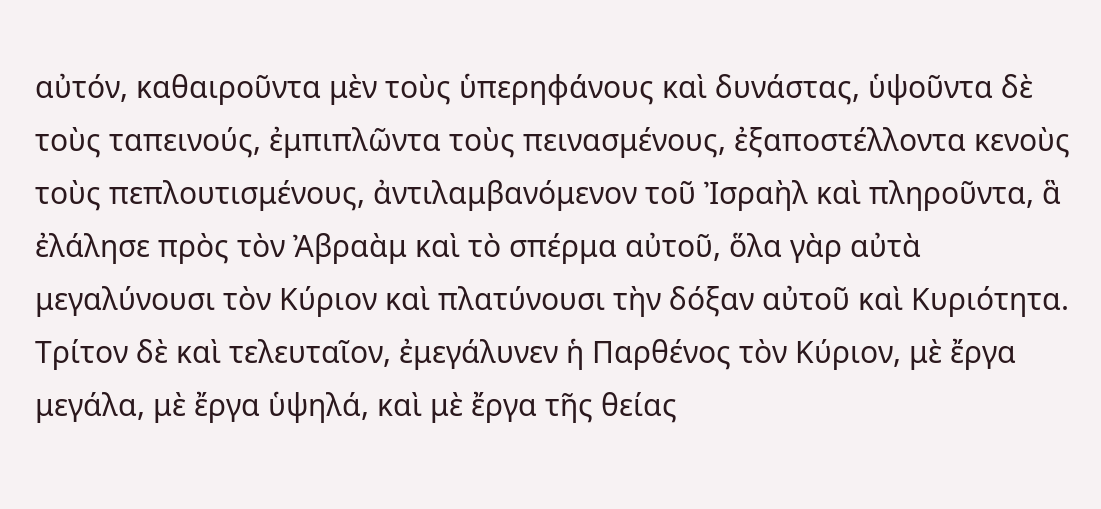αὐτόν, καθαιροῦντα μὲν τοὺς ὑπερηφάνους καὶ δυνάστας, ὑψοῦντα δὲ τοὺς ταπεινούς, ἐμπιπλῶντα τοὺς πεινασμένους, ἐξαποστέλλοντα κενοὺς τοὺς πεπλουτισμένους, ἀντιλαμβανόμενον τοῦ Ἰσραὴλ καὶ πληροῦντα, ἃ ἐλάλησε πρὸς τὸν Ἀβραὰμ καὶ τὸ σπέρμα αὐτοῦ, ὅλα γὰρ αὐτὰ μεγαλύνουσι τὸν Κύριον καὶ πλατύνουσι τὴν δόξαν αὐτοῦ καὶ Κυριότητα.
Τρίτον δὲ καὶ τελευταῖον, ἐμεγάλυνεν ἡ Παρθένος τὸν Κύριον, μὲ ἔργα μεγάλα, μὲ ἔργα ὑψηλά, καὶ μὲ ἔργα τῆς θείας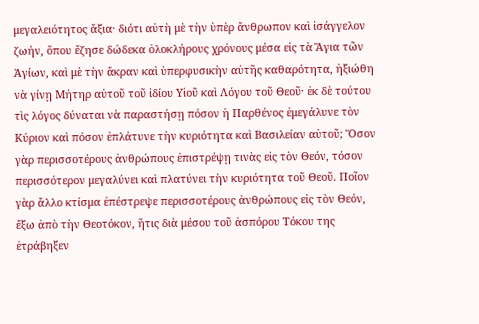μεγαλειότητος ἄξια· διότι αὐτὴ μὲ τὴν ὑπὲρ ἄνθρωπον καὶ ἰσάγγελον ζωήν, ὅπου ἔζησε δώδεκα ὁλοκλήρους χρόνους μέσα εἰς τὰ Ἅγια τῶν Ἁγίων, καὶ μὲ τὴν ἄκραν καὶ ὑπερφυσικὴν αὐτῆς καθαρότητα, ἠξιώθη νὰ γίνῃ Μήτηρ αὐτοῦ τοῦ ἰδίου Υἱοῦ καὶ Λόγου τοῦ Θεοῦ· ἐκ δὲ τούτου τὶς λόγος δύναται νὰ παραστήσῃ πόσον ἡ Παρθένος ἐμεγάλυνε τὸν Κύριον καὶ πόσον ἐπλάτυνε τὴν κυριότητα καὶ Βασιλείαν αὐτοῦ; Ὅσον γὰρ περισσοτέρους ἀνθρώπους ἐπιστρέψῃ τινὰς εἰς τὸν Θεόν, τόσον περισσότερον μεγαλύνει καὶ πλατύνει τὴν κυριότητα τοῦ Θεοῦ. Ποῖον γὰρ ἄλλο κτίσμα ἐπέστρεψε περισσοτέρους ἀνθρώπους εἰς τὸν Θεόν, ἔξω ἀπὸ τὴν Θεοτόκον, ἥτις διὰ μέσου τοῦ ἀσπόρου Τόκου της ἐτράβηξεν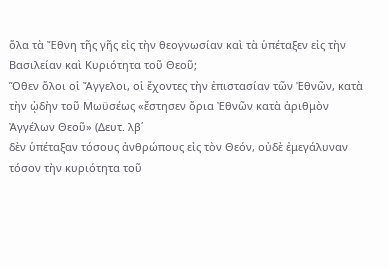ὅλα τὰ Ἔθνη τῆς γῆς εἰς τὴν θεογνωσίαν καὶ τὰ ὑπέταξεν εἰς τὴν Βασιλείαν καὶ Κυριότητα τοῦ Θεοῦ;
Ὅθεν ὅλοι οἱ Ἄγγελοι, οἱ ἔχοντες τὴν ἐπιστασίαν τῶν Ἐθνῶν, κατὰ τὴν ᾠδὴν τοῦ Μωϋσέως «ἔστησεν ὅρια Ἐθνῶν κατὰ ἀριθμὸν Ἀγγέλων Θεοῦ» (Δευτ. λβ΄
δὲν ὑπέταξαν τόσους ἀνθρώπους εἰς τὸν Θεόν, οὐδὲ ἐμεγάλυναν τόσον τὴν κυριότητα τοῦ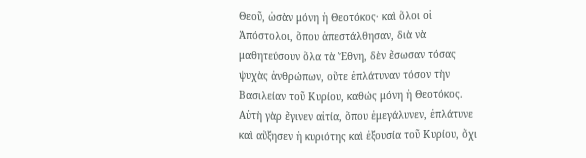Θεοῦ, ὡσὰν μόνη ἡ Θεοτόκος· καὶ ὅλοι οἱ Ἀπόστολοι, ὅπου ἀπεστάλθησαν, διὰ νὰ μαθητεύσουν ὅλα τὰ Ἔθνη, δὲν ἔσωσαν τόσας ψυχὰς ἀνθρώπων, οὔτε ἐπλάτυναν τόσον τὴν Βασιλείαν τοῦ Κυρίου, καθώς μόνη ἡ Θεοτόκος. Αὐτὴ γὰρ ἔγινεν αἰτία, ὅπου ἐμεγάλυνεν, ἐπλάτυνε καὶ αὔξησεν ἡ κυριότης καὶ ἐξουσία τοῦ Κυρίου, ὄχι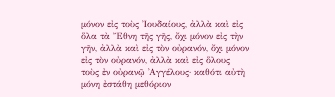μόνον εἰς τοὺς Ἰουδαίους, ἀλλὰ καὶ εἰς ὅλα τὰ Ἔθνη τῆς γῆς, ὄχι μόνον εἰς τὴν γῆν, ἀλλὰ καὶ εἰς τὸν οὐρανόν, ὄχι μόνον εἰς τὸν οὐρανόν, ἀλλὰ καὶ εἰς ὅλους τοὺς ἐν οὐρανῷ ᾿Αγγέλους· καθότι αὐτὴ μόνη ἐστάθη μεθόριον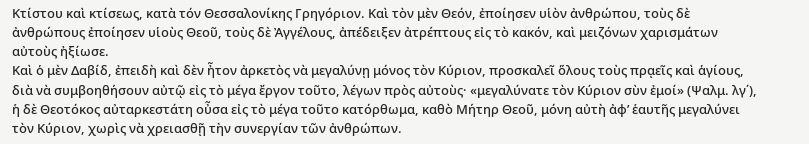Κτίστου καὶ κτίσεως, κατὰ τόν Θεσσαλονίκης Γρηγόριον. Καὶ τὸν μὲν Θεόν, ἐποίησεν υἱὸν ἀνθρώπου, τοὺς δὲ ἀνθρώπους ἐποίησεν υἱοὺς Θεοῦ, τοὺς δὲ Ἀγγέλους, ἀπέδειξεν ἀτρέπτους εἰς τὸ κακόν, καὶ μειζόνων χαρισμάτων αὐτοὺς ἠξίωσε.
Καὶ ὁ μὲν Δαβίδ, ἐπειδὴ καὶ δὲν ἦτον ἀρκετὸς νὰ μεγαλύνῃ μόνος τὸν Κύριον, προσκαλεῖ ὅλους τοὺς πρᾳεῖς καὶ ἁγίους, διὰ νὰ συμβοηθήσουν αὐτῷ εἰς τὸ μέγα ἔργον τοῦτο, λέγων πρὸς αὐτοὺς· «μεγαλύνατε τὸν Κύριον σὺν ἐμοί» (Ψαλμ. λγ΄), ἡ δὲ Θεοτόκος αὐταρκεστάτη οὖσα εἰς τὸ μέγα τοῦτο κατόρθωμα, καθὸ Μήτηρ Θεοῦ, μόνη αὐτὴ ἀφ’ ἑαυτῆς μεγαλύνει τὸν Κύριον, χωρὶς νὰ χρειασθῇ τὴν συνεργίαν τῶν ἀνθρώπων.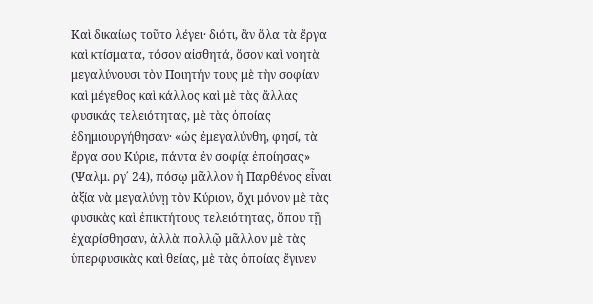Καὶ δικαίως τοῦτο λέγει· διότι, ἂν ὅλα τὰ ἔργα καὶ κτίσματα, τόσον αἰσθητά, ὅσον καὶ νοητὰ μεγαλύνουσι τὸν Ποιητήν τους μὲ τὴν σοφίαν καὶ μέγεθος καὶ κάλλος καὶ μὲ τὰς ἄλλας φυσικάς τελειότητας, μὲ τὰς ὁποίας ἐδημιουργήθησαν· «ὡς ἐμεγαλύνθη, φησί, τὰ ἔργα σου Κύριε, πάντα ἐν σοφίᾳ ἐποίησας» (Ψαλμ. ργ΄ 24), πόσῳ μᾶλλον ἡ Παρθένος εἶναι ἀξία νὰ μεγαλύνῃ τὸν Κύριον, ὄχι μόνον μὲ τὰς φυσικὰς καὶ ἐπικτήτους τελειότητας, ὅπου τῇ ἐχαρίσθησαν, ἀλλὰ πολλῷ μᾶλλον μὲ τὰς ὑπερφυσικὰς καὶ θείας, μὲ τὰς ὁποίας ἔγινεν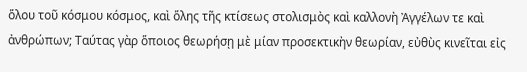ὅλου τοῦ κόσμου κόσμος, καὶ ὅλης τῆς κτίσεως στολισμὸς καὶ καλλονὴ Ἀγγέλων τε καὶ ἀνθρώπων; Ταύτας γὰρ ὅποιος θεωρήσῃ μὲ μίαν προσεκτικὴν θεωρίαν, εὐθὺς κινεῖται εἰς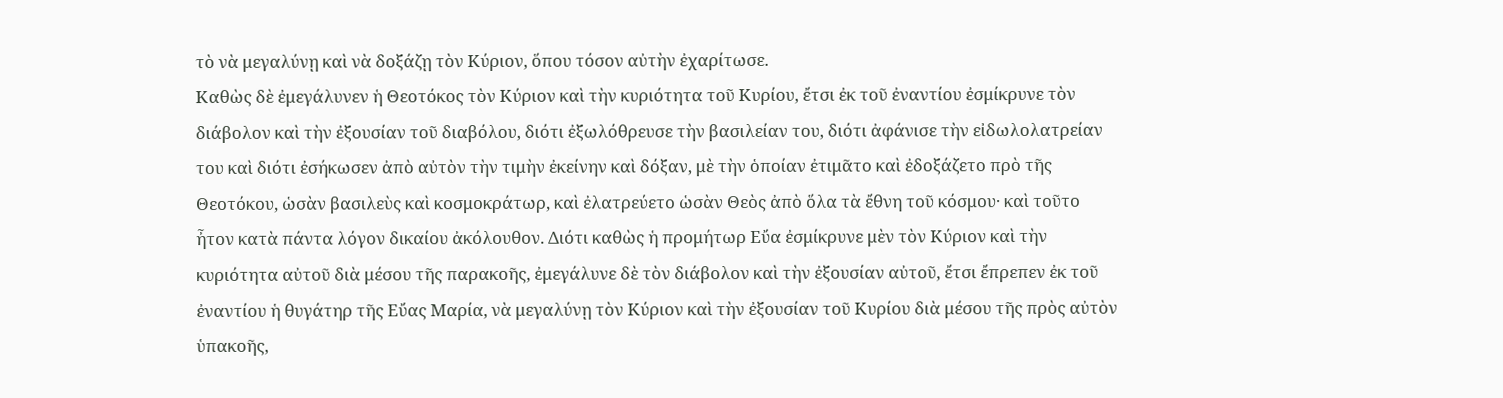τὸ νὰ μεγαλύνῃ καὶ νὰ δοξάζῃ τὸν Κύριον, ὅπου τόσον αὐτὴν ἐχαρίτωσε.
Καθὼς δὲ ἐμεγάλυνεν ἡ Θεοτόκος τὸν Κύριον καὶ τὴν κυριότητα τοῦ Κυρίου, ἔτσι ἐκ τοῦ ἐναντίου ἐσμίκρυνε τὸν διάβολον καὶ τὴν ἐξουσίαν τοῦ διαβόλου, διότι ἐξωλόθρευσε τὴν βασιλείαν του, διότι ἀφάνισε τὴν εἰδωλολατρείαν του καὶ διότι ἐσήκωσεν ἀπὸ αὐτὸν τὴν τιμὴν ἐκείνην καὶ δόξαν, μὲ τὴν ὁποίαν ἐτιμᾶτο καὶ ἐδοξάζετο πρὸ τῆς Θεοτόκου, ὡσὰν βασιλεὺς καὶ κοσμοκράτωρ, καὶ ἐλατρεύετο ὡσὰν Θεὸς ἀπὸ ὅλα τὰ ἔθνη τοῦ κόσμου· καὶ τοῦτο ἦτον κατὰ πάντα λόγον δικαίου ἀκόλουθον. Διότι καθὼς ἡ προμήτωρ Εὔα ἐσμίκρυνε μὲν τὸν Κύριον καὶ τὴν κυριότητα αὐτοῦ διὰ μέσου τῆς παρακοῆς, ἐμεγάλυνε δὲ τὸν διάβολον καὶ τὴν ἐξουσίαν αὐτοῦ, ἔτσι ἔπρεπεν ἐκ τοῦ ἐναντίου ἡ θυγάτηρ τῆς Εὔας Μαρία, νὰ μεγαλύνῃ τὸν Κύριον καὶ τὴν ἐξουσίαν τοῦ Κυρίου διὰ μέσου τῆς πρὸς αὐτὸν ὑπακοῆς,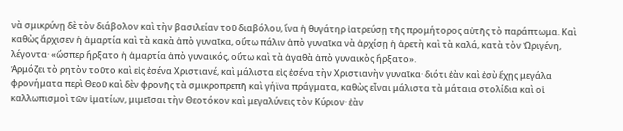νὰ σμικρύνῃ δὲ τὸν διάβολον καὶ τὴν βασιλείαν τοῦ διαβόλου, ἵνα ἡ θυγάτηρ ἰατρεύσῃ τῆς προμήτορος αὐτῆς τὸ παράπτωμα. Καὶ καθὼς ἄρχισεν ἡ ἁμαρτία καὶ τὰ κακὰ ἀπὸ γυναῖκα, οὕτω πάλιν ἀπὸ γυναῖκα νὰ ἀρχίσῃ ἡ ἀρετὴ καὶ τὰ καλά, κατὰ τὸν Ὠριγένη, λέγοντα· «ὥσπερ ἤρξατο ἡ ἁμαρτία ἀπὸ γυναικός, οὕτω καὶ τὰ ἀγαθὰ ἀπὸ γυναικὸς ἤρξατο».
Ἁρμόζει τὸ ρητὸν τοῦτο καὶ εἰς ἐσένα Χριστιανέ, καὶ μάλιστα εἰς ἐσένα τὴν Χριστιανὴν γυναῖκα· διότι ἐὰν καὶ ἐσὺ ἔχῃς μεγάλα φρονήματα περὶ Θεοῦ καὶ δὲν φρονῆς τὰ σμικροπρεπῆ καὶ γήϊνα πράγματα, καθὼς εἶναι μάλιστα τὰ μάταια στολίδια καὶ οἱ καλλωπισμοὶ τῶν ἱματίων, μιμεῖσαι τὴν Θεοτόκον καὶ μεγαλύνεις τὸν Κύριον· ἐὰν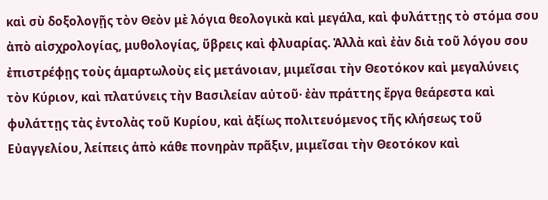καὶ σὺ δοξολογῇς τὸν Θεὸν μὲ λόγια θεολογικὰ καὶ μεγάλα, καὶ φυλάττῃς τὸ στόμα σου ἀπὸ αἰσχρολογίας, μυθολογίας, ὕβρεις καὶ φλυαρίας. Ἀλλὰ καὶ ἐὰν διὰ τοῦ λόγου σου ἐπιστρέφῃς τοὺς ἁμαρτωλοὺς εἰς μετάνοιαν, μιμεῖσαι τὴν Θεοτόκον καὶ μεγαλύνεις τὸν Κύριον, καὶ πλατύνεις τὴν Βασιλείαν αὐτοῦ· ἐὰν πράττης ἔργα θεάρεστα καὶ φυλάττῃς τὰς ἐντολὰς τοῦ Κυρίου, καὶ ἀξίως πολιτευόμενος τῆς κλήσεως τοῦ Εὐαγγελίου, λείπεις ἀπὸ κάθε πονηρὰν πρᾶξιν, μιμεῖσαι τὴν Θεοτόκον καὶ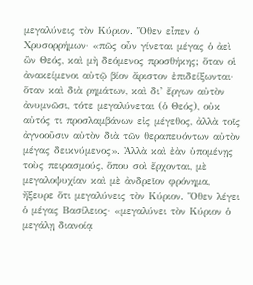μεγαλύνεις τὸν Κύριον. Ὅθεν εἶπεν ὁ Χρυσορρήμων· «πῶς οὖν γίνεται μέγας ὁ ἀεὶ ὢν Θεός, καὶ μὴ δεόμενος προσθήκης; ὅταν οἱ ἀνακείμενοι αὐτῷ βίον ἄριστον ἐπιδείξωνται· ὅταν καὶ διὰ ρημάτων, καὶ δι’ ἔργων αὐτὸν ἀνυμνῶσι, τότε μεγαλύνεται (ὁ Θεός), οὐκ αὐτός τι προσλαμβάνων εἰς μέγεθος, ἀλλὰ τοῖς ἀγνοοῦσιν αὐτὸν διὰ τῶν θεραπευόντων αὐτὸν μέγας δεικνύμενος». Ἀλλὰ καὶ ἐὰν ὑπομένῃς τοὺς πειρασμούς, ὅπου σοὶ ἔρχονται, μὲ μεγαλοψυχίαν καὶ μὲ ἀνδρεῖον φρόνημα, ἤξευρε ὅτι μεγαλύνεις τὸν Κύριον. Ὅθεν λέγει ὁ μέγας Βασίλειος· «μεγαλύνει τὸν Κύριον ὁ μεγάλῃ διανοίᾳ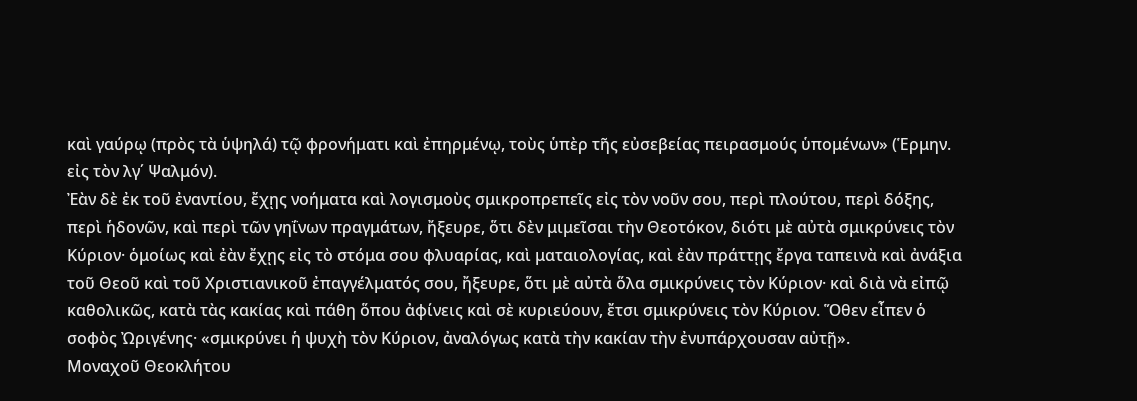καὶ γαύρῳ (πρὸς τὰ ὑψηλά) τῷ φρονήματι καὶ ἐπηρμένῳ, τοὺς ὑπὲρ τῆς εὐσεβείας πειρασμούς ὑπομένων» (Ἑρμην. εἰς τὸν λγ΄ Ψαλμόν).
Ἐὰν δὲ ἐκ τοῦ ἐναντίου, ἔχῃς νοήματα καὶ λογισμοὺς σμικροπρεπεῖς εἰς τὸν νοῦν σου, περὶ πλούτου, περὶ δόξης, περὶ ἡδονῶν, καὶ περὶ τῶν γηΐνων πραγμάτων, ἤξευρε, ὅτι δὲν μιμεῖσαι τὴν Θεοτόκον, διότι μὲ αὐτὰ σμικρύνεις τὸν Κύριον· ὁμοίως καὶ ἐὰν ἔχῃς εἰς τὸ στόμα σου φλυαρίας, καὶ ματαιολογίας, καὶ ἐὰν πράττῃς ἔργα ταπεινὰ καὶ ἀνάξια τοῦ Θεοῦ καὶ τοῦ Χριστιανικοῦ ἐπαγγέλματός σου, ἤξευρε, ὅτι μὲ αὐτὰ ὅλα σμικρύνεις τὸν Κύριον· καὶ διὰ νὰ εἰπῷ καθολικῶς, κατὰ τὰς κακίας καὶ πάθη ὅπου ἀφίνεις καὶ σὲ κυριεύουν, ἔτσι σμικρύνεις τὸν Κύριον. Ὅθεν εἶπεν ὁ σοφὸς Ὠριγένης· «σμικρύνει ἡ ψυχὴ τὸν Κύριον, ἀναλόγως κατὰ τὴν κακίαν τὴν ἐνυπάρχουσαν αὐτῇ».
Μοναχοῦ Θεοκλήτου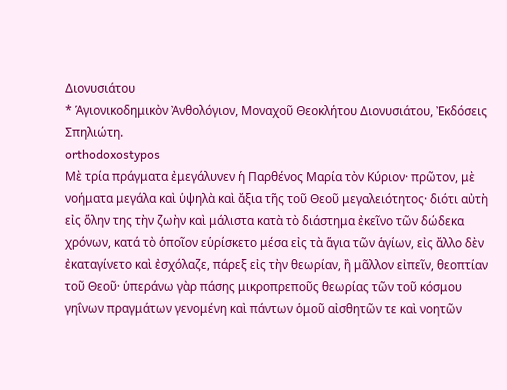Διονυσιάτου
* Ἁγιονικοδημικὸν Ἀνθολόγιον, Μοναχοῦ Θεοκλήτου Διονυσιάτου, Ἐκδόσεις Σπηλιώτη.
orthodoxostypos
Mὲ τρία πράγματα ἐμεγάλυνεν ἡ Παρθένος Μαρία τὸν Κύριον· πρῶτον, μὲ νοήματα μεγάλα καὶ ὑψηλὰ καὶ ἄξια τῆς τοῦ Θεοῦ μεγαλειότητος· διότι αὐτὴ εἰς ὅλην της τὴν ζωὴν καὶ μάλιστα κατὰ τὸ διάστημα ἐκεῖνο τῶν δώδεκα χρόνων, κατά τὸ ὁποῖον εὑρίσκετο μέσα εἰς τὰ ἅγια τῶν ἁγίων, εἰς ἄλλο δὲν ἐκαταγίνετο καὶ ἐσχόλαζε, πάρεξ εἰς τὴν θεωρίαν, ἢ μᾶλλον εἰπεῖν, θεοπτίαν τοῦ Θεοῦ· ὑπεράνω γὰρ πάσης μικροπρεποῦς θεωρίας τῶν τοῦ κόσμου γηΐνων πραγμάτων γενομένη καὶ πάντων ὁμοῦ αἰσθητῶν τε καὶ νοητῶν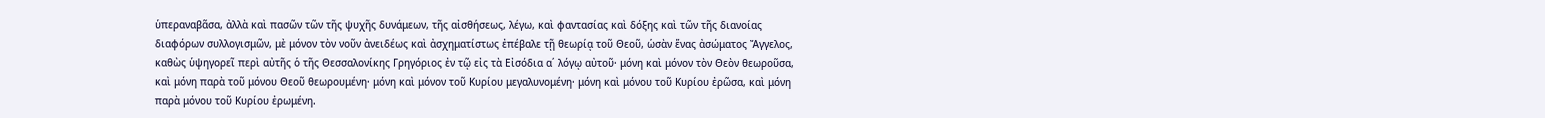ὑπεραναβᾶσα, ἀλλὰ καὶ πασῶν τῶν τῆς ψυχῆς δυνάμεων, τῆς αἰσθήσεως, λέγω, καὶ φαντασίας καὶ δόξης καὶ τῶν τῆς διανοίας διαφόρων συλλογισμῶν, μὲ μόνον τὸν νοῦν ἀνειδέως καὶ ἀσχηματίστως ἐπέβαλε τῇ θεωρίᾳ τοῦ Θεοῦ, ὡσὰν ἕνας ἀσώματος Ἄγγελος, καθὼς ὑψηγορεῖ περὶ αὐτῆς ὁ τῆς Θεσσαλονίκης Γρηγόριος ἐν τῷ εἰς τὰ Εἰσόδια α΄ λόγῳ αὐτοῦ· μόνη καὶ μόνον τὸν Θεὸν θεωροῦσα, καὶ μόνη παρὰ τοῦ μόνου Θεοῦ θεωρουμένη· μόνη καὶ μόνον τοῦ Κυρίου μεγαλυνομένη· μόνη καὶ μόνου τοῦ Κυρίου ἐρῶσα, καὶ μόνη παρὰ μόνου τοῦ Κυρίου ἐρωμένη.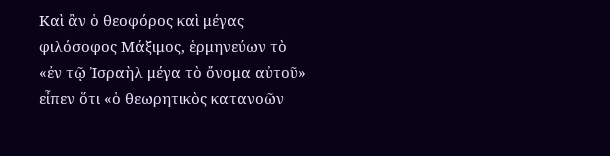Καὶ ἂν ὁ θεοφόρος καὶ μέγας φιλόσοφος Μάξιμος, ἑρμηνεύων τὸ «ἐν τῷ Ἰσραὴλ μέγα τὸ ὄνομα αὐτοῦ» εἶπεν ὅτι «ὁ θεωρητικὸς κατανοῶν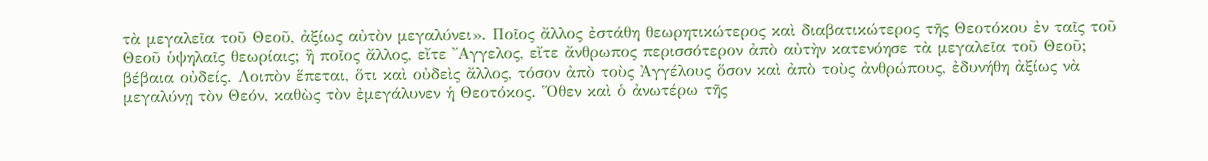τὰ μεγαλεῖα τοῦ Θεοῦ, ἀξίως αὐτὸν μεγαλύνει». Ποῖος ἄλλος ἐστάθη θεωρητικώτερος καὶ διαβατικώτερος τῆς Θεοτόκου ἐν ταῖς τοῦ Θεοῦ ὑψηλαῖς θεωρίαις; ἢ ποῖος ἄλλος, εἴτε ῎Αγγελος, εἴτε ἄνθρωπος περισσότερον ἀπὸ αὐτὴν κατενόησε τὰ μεγαλεῖα τοῦ Θεοῦ; βέβαια οὐδείς. Λοιπὸν ἕπεται, ὅτι καὶ οὐδεὶς ἄλλος, τόσον ἀπὸ τοὺς Ἀγγέλους ὅσον καὶ ἀπὸ τοὺς ἀνθρώπους, ἐδυνήθη ἀξίως νὰ μεγαλύνῃ τὸν Θεόν, καθὼς τὸν ἐμεγάλυνεν ἡ Θεοτόκος. Ὅθεν καὶ ὁ ἀνωτέρω τῆς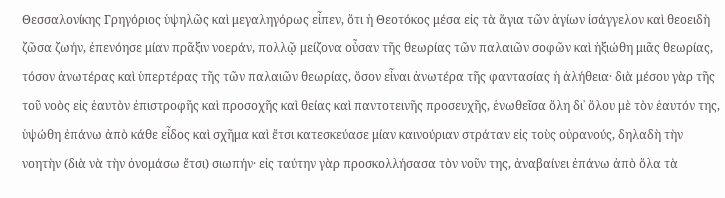Θεσσαλονίκης Γρηγόριος ὑψηλῶς καὶ μεγαληγόρως εἶπεν, ὅτι ἡ Θεοτόκος μέσα εἰς τὰ ἅγια τῶν ἁγίων ἰσάγγελον καὶ θεοειδὴ ζῶσα ζωήν, ἐπενόησε μίαν πρᾶξιν νοεράν, πολλῷ μείζονα οὖσαν τῆς θεωρίας τῶν παλαιῶν σοφῶν καὶ ἠξιώθη μιᾶς θεωρίας, τόσον ἀνωτέρας καὶ ὑπερτέρας τῆς τῶν παλαιῶν θεωρίας, ὅσον εἶναι ἀνωτέρα τῆς φαντασίας ἡ ἀλήθεια· διὰ μέσου γὰρ τῆς τοῦ νοὸς εἰς ἑαυτὸν ἐπιστροφῆς καὶ προσοχῆς καὶ θείας καὶ παντοτεινῆς προσευχῆς, ἑνωθεῖσα ὅλη δι᾽ ὅλου μὲ τὸν ἑαυτόν της, ὑψώθη ἐπάνω ἀπὸ κάθε εἶδος καὶ σχῆμα καὶ ἔτσι κατεσκεύασε μίαν καινούριαν στράταν εἰς τοὺς οὐρανούς, δηλαδὴ τὴν νοητὴν (διὰ νὰ τὴν ὀνομάσω ἔτσι) σιωπήν· εἰς ταύτην γὰρ προσκολλήσασα τὸν νοῦν της, ἀναβαίνει ἐπάνω ἀπὸ ὅλα τὰ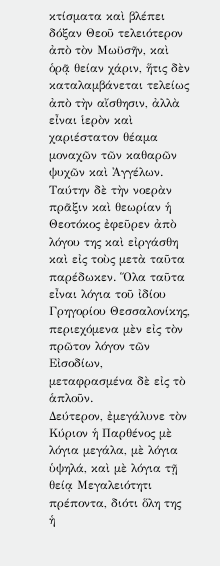κτίσματα καὶ βλέπει δόξαν Θεοῦ τελειότερον ἀπὸ τὸν Μωϋσῆν, καὶ ὁρᾷ θείαν χάριν, ἥτις δὲν καταλαμβάνεται τελείως ἀπὸ τὴν αἴσθησιν, ἀλλὰ εἶναι ἱερὸν καὶ χαριέστατον θέαμα μοναχῶν τῶν καθαρῶν ψυχῶν καὶ Ἀγγέλων. Ταύτην δὲ τὴν νοερὰν πρᾶξιν καὶ θεωρίαν ἡ Θεοτόκος ἐφεῦρεν ἀπὸ λόγου της καὶ εἰργάσθη καὶ εἰς τοὺς μετὰ ταῦτα παρέδωκεν. Ὅλα ταῦτα εἶναι λόγια τοῦ ἰδίου Γρηγορίου Θεσσαλονίκης, περιεχόμενα μὲν εἰς τὸν πρῶτον λόγον τῶν Εἰσοδίων, μεταφρασμένα δὲ εἰς τὸ ἁπλοῦν.
Δεύτερον, ἐμεγάλυνε τὸν Κύριον ἡ Παρθένος μὲ λόγια μεγάλα, μὲ λόγια ὑψηλά, καὶ μὲ λόγια τῇ θείᾳ Μεγαλειότητι πρέποντα, διότι ὅλη της ἡ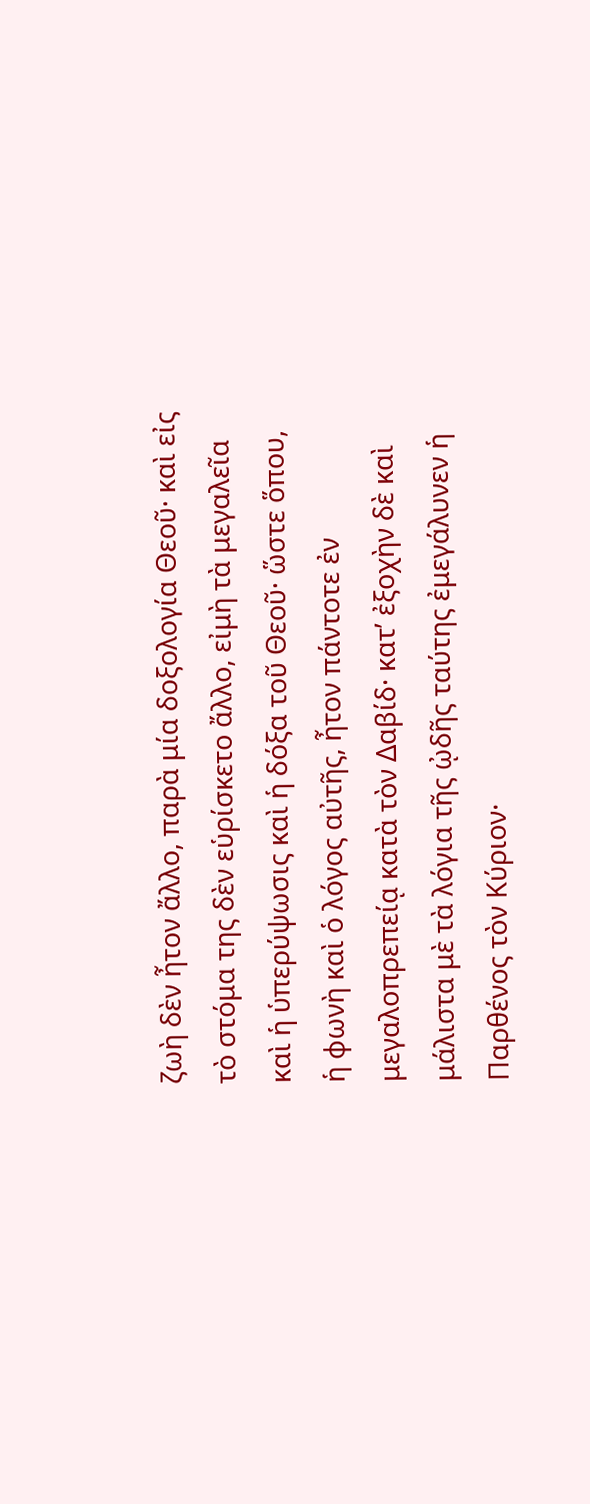ζωὴ δὲν ἦτον ἄλλο, παρὰ μία δοξολογία Θεοῦ· καὶ εἰς τὸ στόμα της δὲν εὑρίσκετο ἄλλο, εἰμὴ τὰ μεγαλεῖα καὶ ἡ ὑπερύψωσις καὶ ἡ δόξα τοῦ Θεοῦ· ὥστε ὅπου, ἡ φωνὴ καὶ ὁ λόγος αὐτῆς, ἦτον πάντοτε ἐν μεγαλοπρεπείᾳ κατὰ τὸν Δαβίδ· κατ’ ἐξοχὴν δὲ καὶ μάλιστα μὲ τὰ λόγια τῆς ᾠδῆς ταύτης ἐμεγάλυνεν ἡ Παρθένος τὸν Κύριον·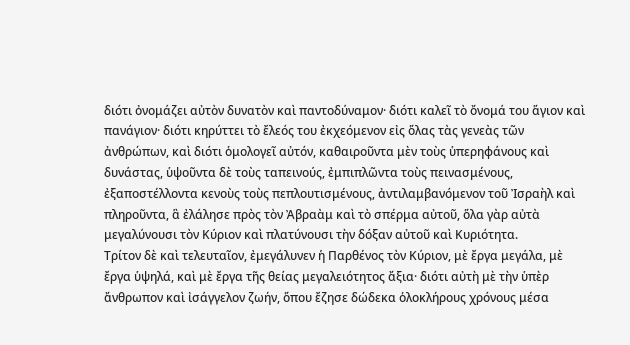διότι ὀνομάζει αὐτὸν δυνατὸν καὶ παντοδύναμον· διότι καλεῖ τὸ ὄνομά του ἅγιον καὶ πανάγιον· διότι κηρύττει τὸ ἔλεός του ἐκχεόμενον εἰς ὅλας τὰς γενεὰς τῶν ἀνθρώπων, καὶ διότι ὁμολογεῖ αὐτόν, καθαιροῦντα μὲν τοὺς ὑπερηφάνους καὶ δυνάστας, ὑψοῦντα δὲ τοὺς ταπεινούς, ἐμπιπλῶντα τοὺς πεινασμένους, ἐξαποστέλλοντα κενοὺς τοὺς πεπλουτισμένους, ἀντιλαμβανόμενον τοῦ Ἰσραὴλ καὶ πληροῦντα, ἃ ἐλάλησε πρὸς τὸν Ἀβραὰμ καὶ τὸ σπέρμα αὐτοῦ, ὅλα γὰρ αὐτὰ μεγαλύνουσι τὸν Κύριον καὶ πλατύνουσι τὴν δόξαν αὐτοῦ καὶ Κυριότητα.
Τρίτον δὲ καὶ τελευταῖον, ἐμεγάλυνεν ἡ Παρθένος τὸν Κύριον, μὲ ἔργα μεγάλα, μὲ ἔργα ὑψηλά, καὶ μὲ ἔργα τῆς θείας μεγαλειότητος ἄξια· διότι αὐτὴ μὲ τὴν ὑπὲρ ἄνθρωπον καὶ ἰσάγγελον ζωήν, ὅπου ἔζησε δώδεκα ὁλοκλήρους χρόνους μέσα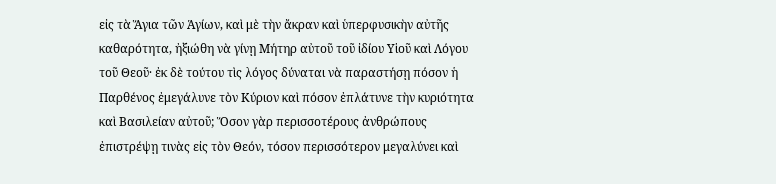εἰς τὰ Ἅγια τῶν Ἁγίων, καὶ μὲ τὴν ἄκραν καὶ ὑπερφυσικὴν αὐτῆς καθαρότητα, ἠξιώθη νὰ γίνῃ Μήτηρ αὐτοῦ τοῦ ἰδίου Υἱοῦ καὶ Λόγου τοῦ Θεοῦ· ἐκ δὲ τούτου τὶς λόγος δύναται νὰ παραστήσῃ πόσον ἡ Παρθένος ἐμεγάλυνε τὸν Κύριον καὶ πόσον ἐπλάτυνε τὴν κυριότητα καὶ Βασιλείαν αὐτοῦ; Ὅσον γὰρ περισσοτέρους ἀνθρώπους ἐπιστρέψῃ τινὰς εἰς τὸν Θεόν, τόσον περισσότερον μεγαλύνει καὶ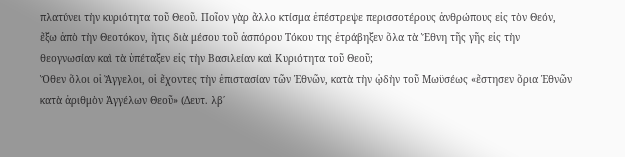πλατύνει τὴν κυριότητα τοῦ Θεοῦ. Ποῖον γὰρ ἄλλο κτίσμα ἐπέστρεψε περισσοτέρους ἀνθρώπους εἰς τὸν Θεόν, ἔξω ἀπὸ τὴν Θεοτόκον, ἥτις διὰ μέσου τοῦ ἀσπόρου Τόκου της ἐτράβηξεν ὅλα τὰ Ἔθνη τῆς γῆς εἰς τὴν θεογνωσίαν καὶ τὰ ὑπέταξεν εἰς τὴν Βασιλείαν καὶ Κυριότητα τοῦ Θεοῦ;
Ὅθεν ὅλοι οἱ Ἄγγελοι, οἱ ἔχοντες τὴν ἐπιστασίαν τῶν Ἐθνῶν, κατὰ τὴν ᾠδὴν τοῦ Μωϋσέως «ἔστησεν ὅρια Ἐθνῶν κατὰ ἀριθμὸν Ἀγγέλων Θεοῦ» (Δευτ. λβ΄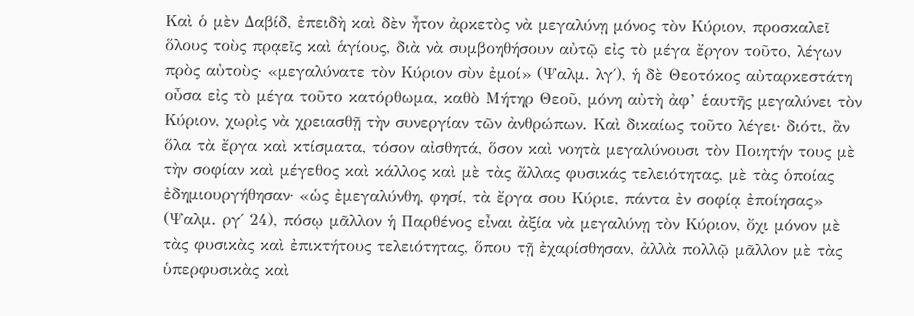Καὶ ὁ μὲν Δαβίδ, ἐπειδὴ καὶ δὲν ἦτον ἀρκετὸς νὰ μεγαλύνῃ μόνος τὸν Κύριον, προσκαλεῖ ὅλους τοὺς πρᾳεῖς καὶ ἁγίους, διὰ νὰ συμβοηθήσουν αὐτῷ εἰς τὸ μέγα ἔργον τοῦτο, λέγων πρὸς αὐτοὺς· «μεγαλύνατε τὸν Κύριον σὺν ἐμοί» (Ψαλμ. λγ΄), ἡ δὲ Θεοτόκος αὐταρκεστάτη οὖσα εἰς τὸ μέγα τοῦτο κατόρθωμα, καθὸ Μήτηρ Θεοῦ, μόνη αὐτὴ ἀφ’ ἑαυτῆς μεγαλύνει τὸν Κύριον, χωρὶς νὰ χρειασθῇ τὴν συνεργίαν τῶν ἀνθρώπων. Καὶ δικαίως τοῦτο λέγει· διότι, ἂν ὅλα τὰ ἔργα καὶ κτίσματα, τόσον αἰσθητά, ὅσον καὶ νοητὰ μεγαλύνουσι τὸν Ποιητήν τους μὲ τὴν σοφίαν καὶ μέγεθος καὶ κάλλος καὶ μὲ τὰς ἄλλας φυσικάς τελειότητας, μὲ τὰς ὁποίας ἐδημιουργήθησαν· «ὡς ἐμεγαλύνθη, φησί, τὰ ἔργα σου Κύριε, πάντα ἐν σοφίᾳ ἐποίησας» (Ψαλμ. ργ΄ 24), πόσῳ μᾶλλον ἡ Παρθένος εἶναι ἀξία νὰ μεγαλύνῃ τὸν Κύριον, ὄχι μόνον μὲ τὰς φυσικὰς καὶ ἐπικτήτους τελειότητας, ὅπου τῇ ἐχαρίσθησαν, ἀλλὰ πολλῷ μᾶλλον μὲ τὰς ὑπερφυσικὰς καὶ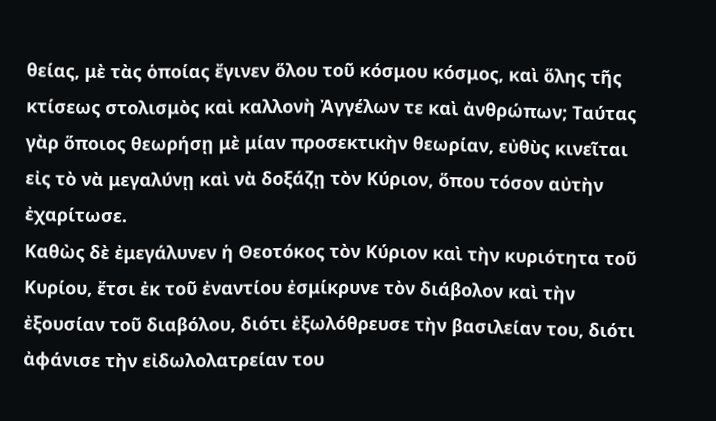θείας, μὲ τὰς ὁποίας ἔγινεν ὅλου τοῦ κόσμου κόσμος, καὶ ὅλης τῆς κτίσεως στολισμὸς καὶ καλλονὴ Ἀγγέλων τε καὶ ἀνθρώπων; Ταύτας γὰρ ὅποιος θεωρήσῃ μὲ μίαν προσεκτικὴν θεωρίαν, εὐθὺς κινεῖται εἰς τὸ νὰ μεγαλύνῃ καὶ νὰ δοξάζῃ τὸν Κύριον, ὅπου τόσον αὐτὴν ἐχαρίτωσε.
Καθὼς δὲ ἐμεγάλυνεν ἡ Θεοτόκος τὸν Κύριον καὶ τὴν κυριότητα τοῦ Κυρίου, ἔτσι ἐκ τοῦ ἐναντίου ἐσμίκρυνε τὸν διάβολον καὶ τὴν ἐξουσίαν τοῦ διαβόλου, διότι ἐξωλόθρευσε τὴν βασιλείαν του, διότι ἀφάνισε τὴν εἰδωλολατρείαν του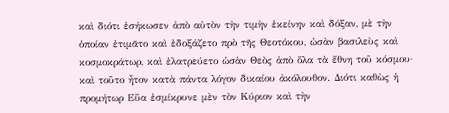καὶ διότι ἐσήκωσεν ἀπὸ αὐτὸν τὴν τιμὴν ἐκείνην καὶ δόξαν, μὲ τὴν ὁποίαν ἐτιμᾶτο καὶ ἐδοξάζετο πρὸ τῆς Θεοτόκου, ὡσὰν βασιλεὺς καὶ κοσμοκράτωρ, καὶ ἐλατρεύετο ὡσὰν Θεὸς ἀπὸ ὅλα τὰ ἔθνη τοῦ κόσμου· καὶ τοῦτο ἦτον κατὰ πάντα λόγον δικαίου ἀκόλουθον. Διότι καθὼς ἡ προμήτωρ Εὔα ἐσμίκρυνε μὲν τὸν Κύριον καὶ τὴν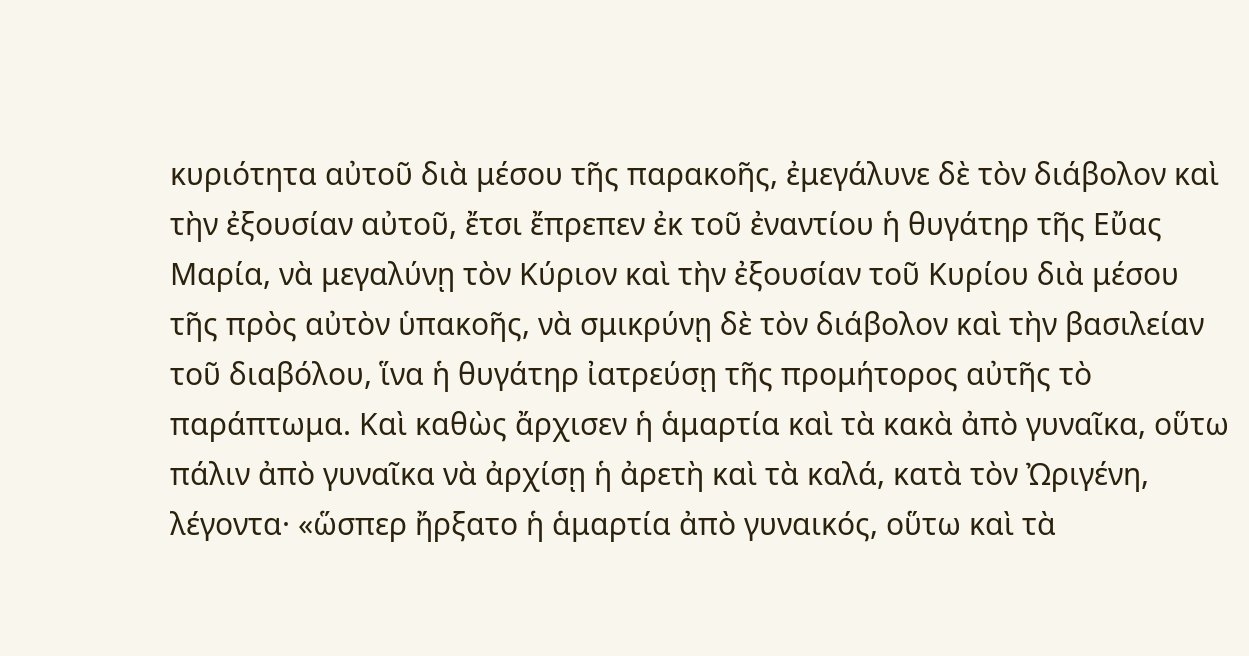κυριότητα αὐτοῦ διὰ μέσου τῆς παρακοῆς, ἐμεγάλυνε δὲ τὸν διάβολον καὶ τὴν ἐξουσίαν αὐτοῦ, ἔτσι ἔπρεπεν ἐκ τοῦ ἐναντίου ἡ θυγάτηρ τῆς Εὔας Μαρία, νὰ μεγαλύνῃ τὸν Κύριον καὶ τὴν ἐξουσίαν τοῦ Κυρίου διὰ μέσου τῆς πρὸς αὐτὸν ὑπακοῆς, νὰ σμικρύνῃ δὲ τὸν διάβολον καὶ τὴν βασιλείαν τοῦ διαβόλου, ἵνα ἡ θυγάτηρ ἰατρεύσῃ τῆς προμήτορος αὐτῆς τὸ παράπτωμα. Καὶ καθὼς ἄρχισεν ἡ ἁμαρτία καὶ τὰ κακὰ ἀπὸ γυναῖκα, οὕτω πάλιν ἀπὸ γυναῖκα νὰ ἀρχίσῃ ἡ ἀρετὴ καὶ τὰ καλά, κατὰ τὸν Ὠριγένη, λέγοντα· «ὥσπερ ἤρξατο ἡ ἁμαρτία ἀπὸ γυναικός, οὕτω καὶ τὰ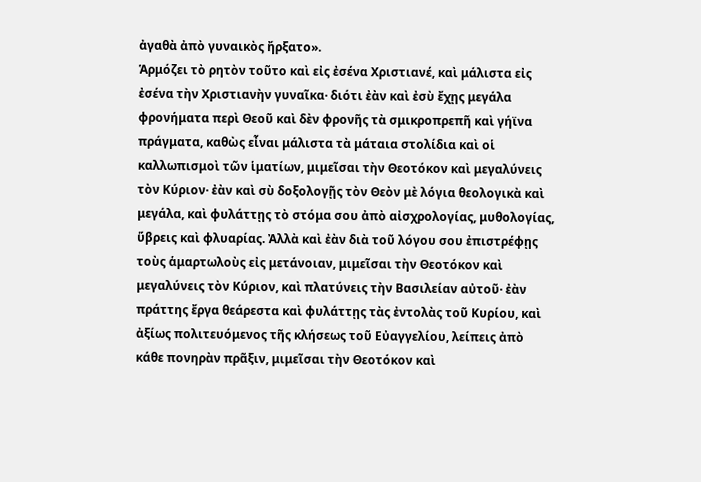ἀγαθὰ ἀπὸ γυναικὸς ἤρξατο».
Ἁρμόζει τὸ ρητὸν τοῦτο καὶ εἰς ἐσένα Χριστιανέ, καὶ μάλιστα εἰς ἐσένα τὴν Χριστιανὴν γυναῖκα· διότι ἐὰν καὶ ἐσὺ ἔχῃς μεγάλα φρονήματα περὶ Θεοῦ καὶ δὲν φρονῆς τὰ σμικροπρεπῆ καὶ γήϊνα πράγματα, καθὼς εἶναι μάλιστα τὰ μάταια στολίδια καὶ οἱ καλλωπισμοὶ τῶν ἱματίων, μιμεῖσαι τὴν Θεοτόκον καὶ μεγαλύνεις τὸν Κύριον· ἐὰν καὶ σὺ δοξολογῇς τὸν Θεὸν μὲ λόγια θεολογικὰ καὶ μεγάλα, καὶ φυλάττῃς τὸ στόμα σου ἀπὸ αἰσχρολογίας, μυθολογίας, ὕβρεις καὶ φλυαρίας. Ἀλλὰ καὶ ἐὰν διὰ τοῦ λόγου σου ἐπιστρέφῃς τοὺς ἁμαρτωλοὺς εἰς μετάνοιαν, μιμεῖσαι τὴν Θεοτόκον καὶ μεγαλύνεις τὸν Κύριον, καὶ πλατύνεις τὴν Βασιλείαν αὐτοῦ· ἐὰν πράττης ἔργα θεάρεστα καὶ φυλάττῃς τὰς ἐντολὰς τοῦ Κυρίου, καὶ ἀξίως πολιτευόμενος τῆς κλήσεως τοῦ Εὐαγγελίου, λείπεις ἀπὸ κάθε πονηρὰν πρᾶξιν, μιμεῖσαι τὴν Θεοτόκον καὶ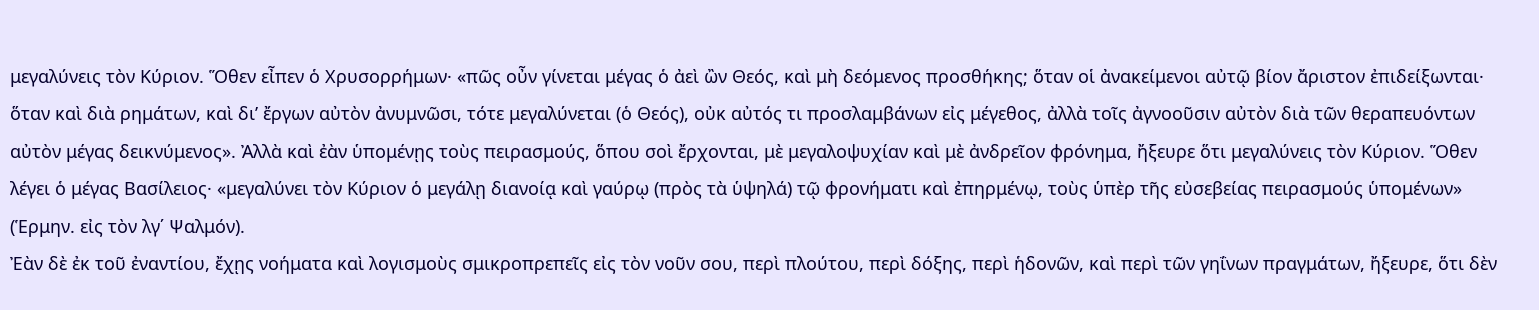μεγαλύνεις τὸν Κύριον. Ὅθεν εἶπεν ὁ Χρυσορρήμων· «πῶς οὖν γίνεται μέγας ὁ ἀεὶ ὢν Θεός, καὶ μὴ δεόμενος προσθήκης; ὅταν οἱ ἀνακείμενοι αὐτῷ βίον ἄριστον ἐπιδείξωνται· ὅταν καὶ διὰ ρημάτων, καὶ δι’ ἔργων αὐτὸν ἀνυμνῶσι, τότε μεγαλύνεται (ὁ Θεός), οὐκ αὐτός τι προσλαμβάνων εἰς μέγεθος, ἀλλὰ τοῖς ἀγνοοῦσιν αὐτὸν διὰ τῶν θεραπευόντων αὐτὸν μέγας δεικνύμενος». Ἀλλὰ καὶ ἐὰν ὑπομένῃς τοὺς πειρασμούς, ὅπου σοὶ ἔρχονται, μὲ μεγαλοψυχίαν καὶ μὲ ἀνδρεῖον φρόνημα, ἤξευρε ὅτι μεγαλύνεις τὸν Κύριον. Ὅθεν λέγει ὁ μέγας Βασίλειος· «μεγαλύνει τὸν Κύριον ὁ μεγάλῃ διανοίᾳ καὶ γαύρῳ (πρὸς τὰ ὑψηλά) τῷ φρονήματι καὶ ἐπηρμένῳ, τοὺς ὑπὲρ τῆς εὐσεβείας πειρασμούς ὑπομένων» (Ἑρμην. εἰς τὸν λγ΄ Ψαλμόν).
Ἐὰν δὲ ἐκ τοῦ ἐναντίου, ἔχῃς νοήματα καὶ λογισμοὺς σμικροπρεπεῖς εἰς τὸν νοῦν σου, περὶ πλούτου, περὶ δόξης, περὶ ἡδονῶν, καὶ περὶ τῶν γηΐνων πραγμάτων, ἤξευρε, ὅτι δὲν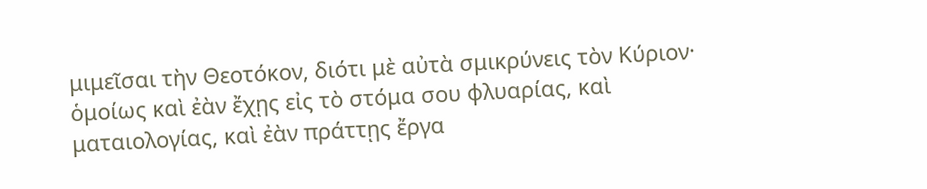μιμεῖσαι τὴν Θεοτόκον, διότι μὲ αὐτὰ σμικρύνεις τὸν Κύριον· ὁμοίως καὶ ἐὰν ἔχῃς εἰς τὸ στόμα σου φλυαρίας, καὶ ματαιολογίας, καὶ ἐὰν πράττῃς ἔργα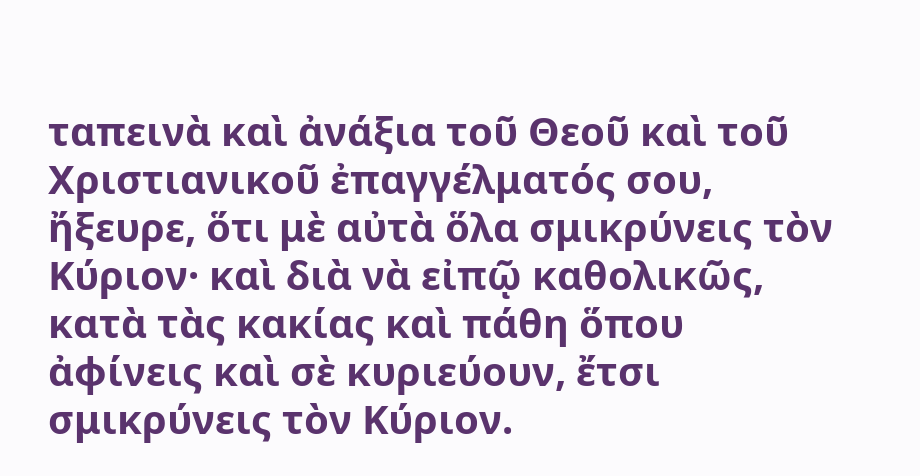ταπεινὰ καὶ ἀνάξια τοῦ Θεοῦ καὶ τοῦ Χριστιανικοῦ ἐπαγγέλματός σου, ἤξευρε, ὅτι μὲ αὐτὰ ὅλα σμικρύνεις τὸν Κύριον· καὶ διὰ νὰ εἰπῷ καθολικῶς, κατὰ τὰς κακίας καὶ πάθη ὅπου ἀφίνεις καὶ σὲ κυριεύουν, ἔτσι σμικρύνεις τὸν Κύριον.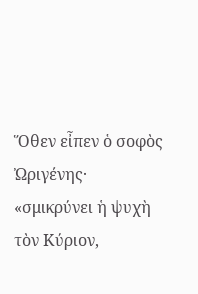Ὅθεν εἶπεν ὁ σοφὸς Ὠριγένης· «σμικρύνει ἡ ψυχὴ τὸν Κύριον,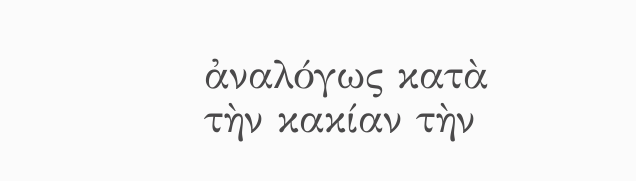ἀναλόγως κατὰ τὴν κακίαν τὴν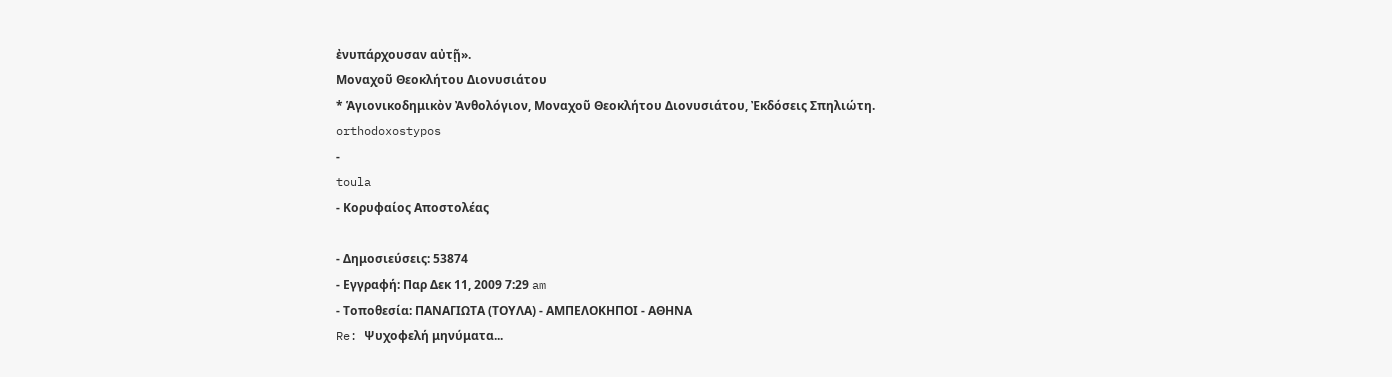ἐνυπάρχουσαν αὐτῇ».
Μοναχοῦ Θεοκλήτου Διονυσιάτου
* Ἁγιονικοδημικὸν Ἀνθολόγιον, Μοναχοῦ Θεοκλήτου Διονυσιάτου, Ἐκδόσεις Σπηλιώτη.
orthodoxostypos
-
toula
- Κορυφαίος Αποστολέας

- Δημοσιεύσεις: 53874
- Εγγραφή: Παρ Δεκ 11, 2009 7:29 am
- Τοποθεσία: ΠΑΝΑΓΙΩΤΑ (ΤΟΥΛΑ) - ΑΜΠΕΛΟΚΗΠΟΙ - ΑΘΗΝΑ
Re: Ψυχοφελή μηνύματα...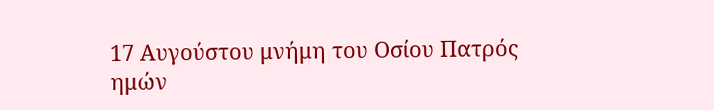17 Αυγούστου μνήμη του Οσίου Πατρός ημών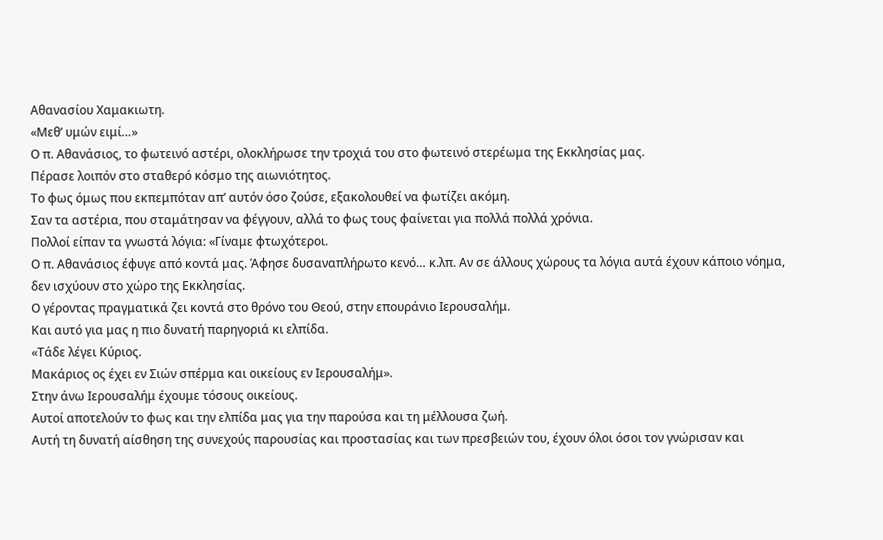Αθανασίου Χαμακιωτη.
«Μεθ’ υμών ειμί…»
Ο π. Αθανάσιος, το φωτεινό αστέρι, ολοκλήρωσε την τροχιά του στο φωτεινό στερέωμα της Εκκλησίας μας.
Πέρασε λοιπόν στο σταθερό κόσμο της αιωνιότητος.
Το φως όμως που εκπεμπόταν απ’ αυτόν όσο ζούσε, εξακολουθεί να φωτίζει ακόμη.
Σαν τα αστέρια, που σταμάτησαν να φέγγουν, αλλά το φως τους φαίνεται για πολλά πολλά χρόνια.
Πολλοί είπαν τα γνωστά λόγια: «Γίναμε φτωχότεροι.
Ο π. Αθανάσιος έφυγε από κοντά μας. Άφησε δυσαναπλήρωτο κενό… κ.λπ. Αν σε άλλους χώρους τα λόγια αυτά έχουν κάποιο νόημα, δεν ισχύουν στο χώρο της Εκκλησίας.
Ο γέροντας πραγματικά ζει κοντά στο θρόνο του Θεού, στην επουράνιο Ιερουσαλήμ.
Και αυτό για μας η πιο δυνατή παρηγοριά κι ελπίδα.
«Τάδε λέγει Κύριος.
Μακάριος ος έχει εν Σιών σπέρμα και οικείους εν Ιερουσαλήμ».
Στην άνω Ιερουσαλήμ έχουμε τόσους οικείους.
Αυτοί αποτελούν το φως και την ελπίδα μας για την παρούσα και τη μέλλουσα ζωή.
Αυτή τη δυνατή αίσθηση της συνεχούς παρουσίας και προστασίας και των πρεσβειών του, έχουν όλοι όσοι τον γνώρισαν και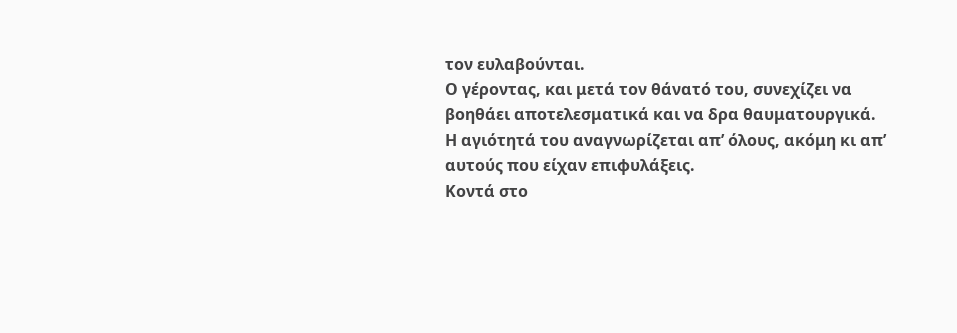τον ευλαβούνται.
Ο γέροντας, και μετά τον θάνατό του, συνεχίζει να βοηθάει αποτελεσματικά και να δρα θαυματουργικά.
Η αγιότητά του αναγνωρίζεται απ’ όλους, ακόμη κι απ’ αυτούς που είχαν επιφυλάξεις.
Κοντά στο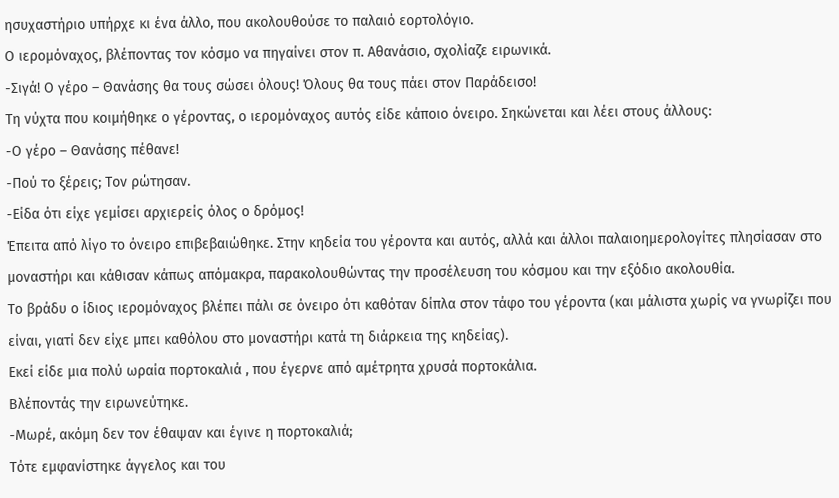ησυχαστήριο υπήρχε κι ένα άλλο, που ακολουθούσε το παλαιό εορτολόγιο.
Ο ιερομόναχος, βλέποντας τον κόσμο να πηγαίνει στον π. Αθανάσιο, σχολίαζε ειρωνικά.
-Σιγά! Ο γέρο – Θανάσης θα τους σώσει όλους! Όλους θα τους πάει στον Παράδεισο!
Τη νύχτα που κοιμήθηκε ο γέροντας, ο ιερομόναχος αυτός είδε κάποιο όνειρο. Σηκώνεται και λέει στους άλλους:
-Ο γέρο – Θανάσης πέθανε!
-Πού το ξέρεις; Τον ρώτησαν.
-Είδα ότι είχε γεμίσει αρχιερείς όλος ο δρόμος!
Έπειτα από λίγο το όνειρο επιβεβαιώθηκε. Στην κηδεία του γέροντα και αυτός, αλλά και άλλοι παλαιοημερολογίτες πλησίασαν στο μοναστήρι και κάθισαν κάπως απόμακρα, παρακολουθώντας την προσέλευση του κόσμου και την εξόδιο ακολουθία.
Το βράδυ ο ίδιος ιερομόναχος βλέπει πάλι σε όνειρο ότι καθόταν δίπλα στον τάφο του γέροντα (και μάλιστα χωρίς να γνωρίζει που είναι, γιατί δεν είχε μπει καθόλου στο μοναστήρι κατά τη διάρκεια της κηδείας).
Εκεί είδε μια πολύ ωραία πορτοκαλιά , που έγερνε από αμέτρητα χρυσά πορτοκάλια.
Βλέποντάς την ειρωνεύτηκε.
-Μωρέ, ακόμη δεν τον έθαψαν και έγινε η πορτοκαλιά;
Τότε εμφανίστηκε άγγελος και του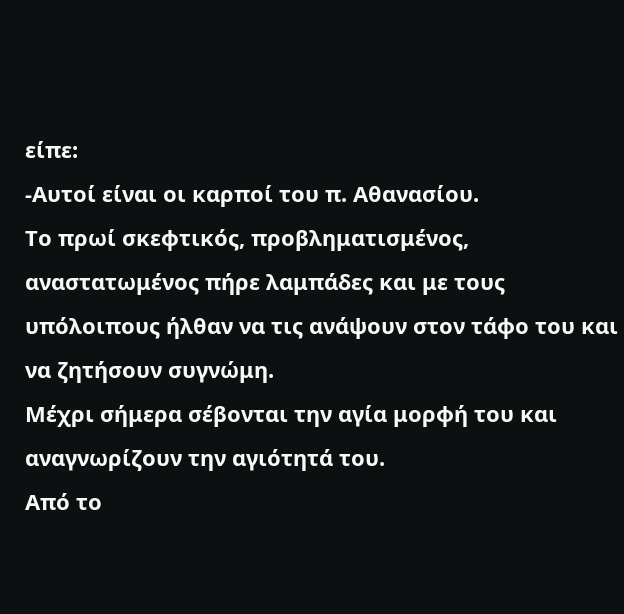είπε:
-Αυτοί είναι οι καρποί του π. Αθανασίου.
Το πρωί σκεφτικός, προβληματισμένος, αναστατωμένος πήρε λαμπάδες και με τους υπόλοιπους ήλθαν να τις ανάψουν στον τάφο του και να ζητήσουν συγνώμη.
Μέχρι σήμερα σέβονται την αγία μορφή του και αναγνωρίζουν την αγιότητά του.
Από το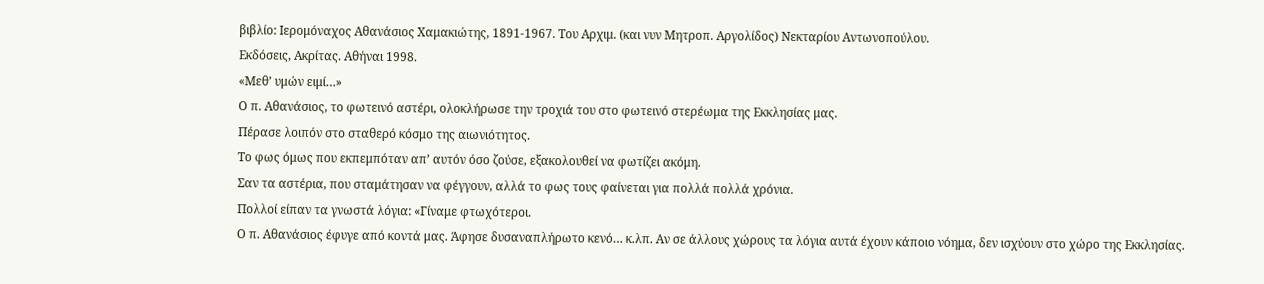βιβλίο: Ιερομόναχος Αθανάσιος Χαμακιώτης, 1891-1967. Του Αρχιμ. (και νυν Μητροπ. Αργολίδος) Νεκταρίου Αντωνοπούλου.
Εκδόσεις, Ακρίτας. Αθήναι 1998.
«Μεθ’ υμών ειμί…»
Ο π. Αθανάσιος, το φωτεινό αστέρι, ολοκλήρωσε την τροχιά του στο φωτεινό στερέωμα της Εκκλησίας μας.
Πέρασε λοιπόν στο σταθερό κόσμο της αιωνιότητος.
Το φως όμως που εκπεμπόταν απ’ αυτόν όσο ζούσε, εξακολουθεί να φωτίζει ακόμη.
Σαν τα αστέρια, που σταμάτησαν να φέγγουν, αλλά το φως τους φαίνεται για πολλά πολλά χρόνια.
Πολλοί είπαν τα γνωστά λόγια: «Γίναμε φτωχότεροι.
Ο π. Αθανάσιος έφυγε από κοντά μας. Άφησε δυσαναπλήρωτο κενό… κ.λπ. Αν σε άλλους χώρους τα λόγια αυτά έχουν κάποιο νόημα, δεν ισχύουν στο χώρο της Εκκλησίας.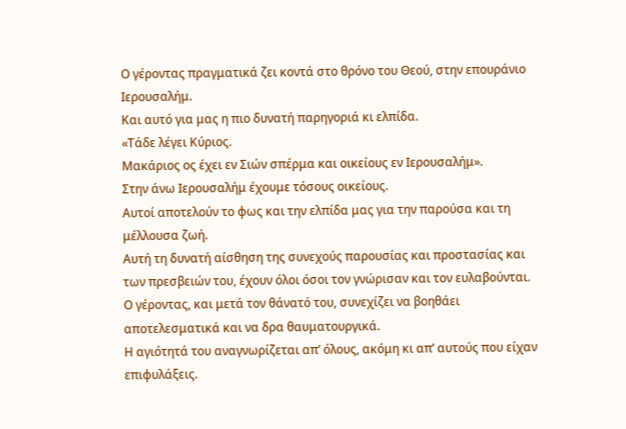Ο γέροντας πραγματικά ζει κοντά στο θρόνο του Θεού, στην επουράνιο Ιερουσαλήμ.
Και αυτό για μας η πιο δυνατή παρηγοριά κι ελπίδα.
«Τάδε λέγει Κύριος.
Μακάριος ος έχει εν Σιών σπέρμα και οικείους εν Ιερουσαλήμ».
Στην άνω Ιερουσαλήμ έχουμε τόσους οικείους.
Αυτοί αποτελούν το φως και την ελπίδα μας για την παρούσα και τη μέλλουσα ζωή.
Αυτή τη δυνατή αίσθηση της συνεχούς παρουσίας και προστασίας και των πρεσβειών του, έχουν όλοι όσοι τον γνώρισαν και τον ευλαβούνται.
Ο γέροντας, και μετά τον θάνατό του, συνεχίζει να βοηθάει αποτελεσματικά και να δρα θαυματουργικά.
Η αγιότητά του αναγνωρίζεται απ’ όλους, ακόμη κι απ’ αυτούς που είχαν επιφυλάξεις.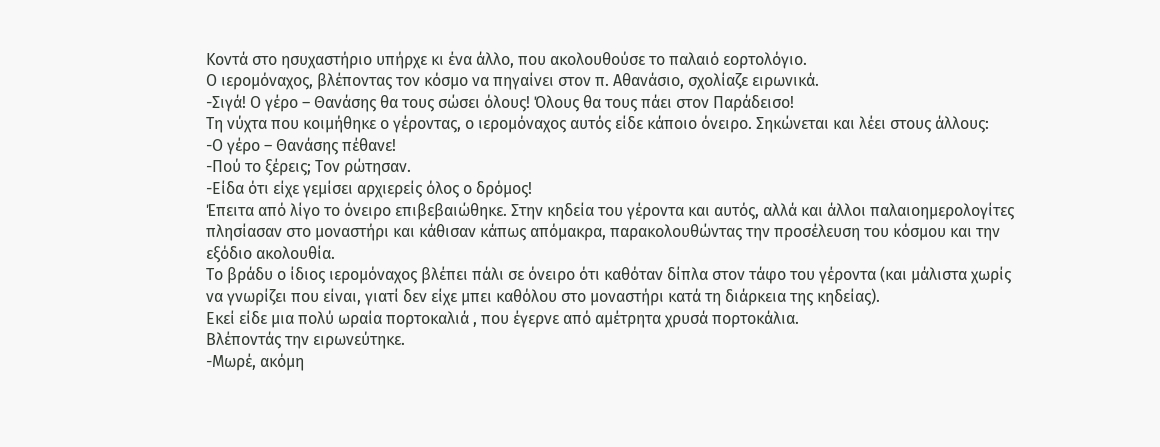Κοντά στο ησυχαστήριο υπήρχε κι ένα άλλο, που ακολουθούσε το παλαιό εορτολόγιο.
Ο ιερομόναχος, βλέποντας τον κόσμο να πηγαίνει στον π. Αθανάσιο, σχολίαζε ειρωνικά.
-Σιγά! Ο γέρο – Θανάσης θα τους σώσει όλους! Όλους θα τους πάει στον Παράδεισο!
Τη νύχτα που κοιμήθηκε ο γέροντας, ο ιερομόναχος αυτός είδε κάποιο όνειρο. Σηκώνεται και λέει στους άλλους:
-Ο γέρο – Θανάσης πέθανε!
-Πού το ξέρεις; Τον ρώτησαν.
-Είδα ότι είχε γεμίσει αρχιερείς όλος ο δρόμος!
Έπειτα από λίγο το όνειρο επιβεβαιώθηκε. Στην κηδεία του γέροντα και αυτός, αλλά και άλλοι παλαιοημερολογίτες πλησίασαν στο μοναστήρι και κάθισαν κάπως απόμακρα, παρακολουθώντας την προσέλευση του κόσμου και την εξόδιο ακολουθία.
Το βράδυ ο ίδιος ιερομόναχος βλέπει πάλι σε όνειρο ότι καθόταν δίπλα στον τάφο του γέροντα (και μάλιστα χωρίς να γνωρίζει που είναι, γιατί δεν είχε μπει καθόλου στο μοναστήρι κατά τη διάρκεια της κηδείας).
Εκεί είδε μια πολύ ωραία πορτοκαλιά , που έγερνε από αμέτρητα χρυσά πορτοκάλια.
Βλέποντάς την ειρωνεύτηκε.
-Μωρέ, ακόμη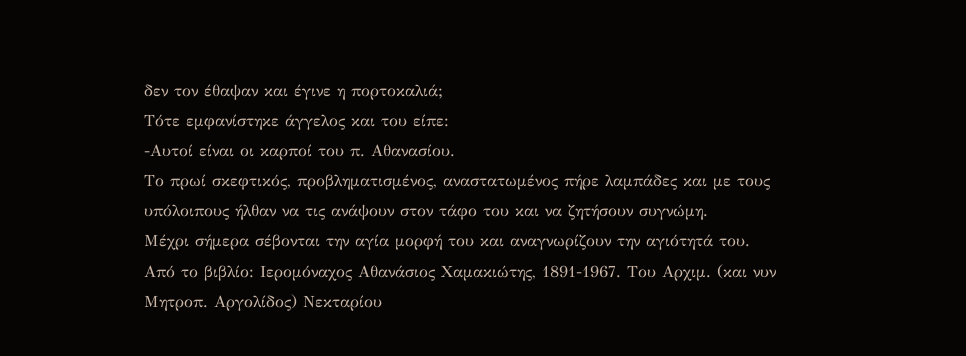δεν τον έθαψαν και έγινε η πορτοκαλιά;
Τότε εμφανίστηκε άγγελος και του είπε:
-Αυτοί είναι οι καρποί του π. Αθανασίου.
Το πρωί σκεφτικός, προβληματισμένος, αναστατωμένος πήρε λαμπάδες και με τους υπόλοιπους ήλθαν να τις ανάψουν στον τάφο του και να ζητήσουν συγνώμη.
Μέχρι σήμερα σέβονται την αγία μορφή του και αναγνωρίζουν την αγιότητά του.
Από το βιβλίο: Ιερομόναχος Αθανάσιος Χαμακιώτης, 1891-1967. Του Αρχιμ. (και νυν Μητροπ. Αργολίδος) Νεκταρίου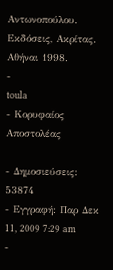Αντωνοπούλου.
Εκδόσεις, Ακρίτας. Αθήναι 1998.
-
toula
- Κορυφαίος Αποστολέας

- Δημοσιεύσεις: 53874
- Εγγραφή: Παρ Δεκ 11, 2009 7:29 am
-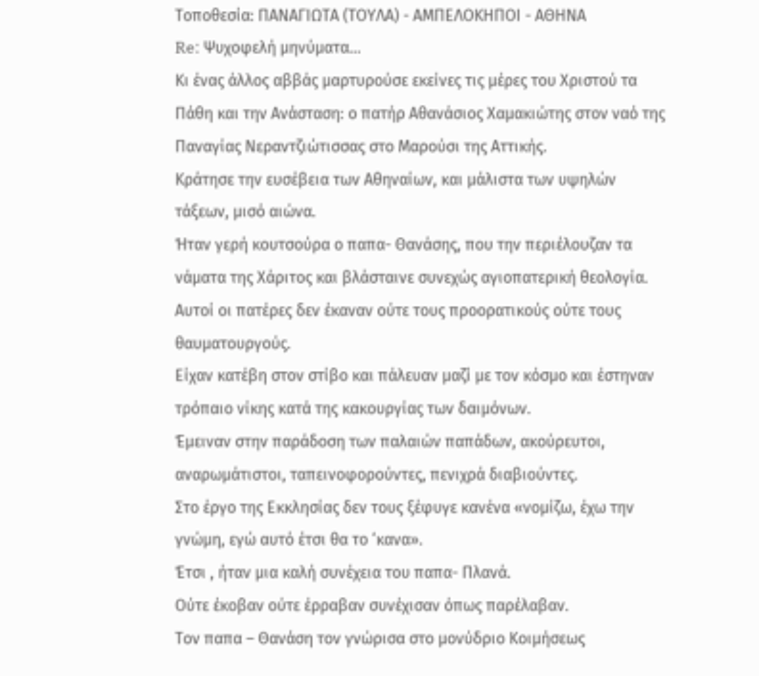Τοποθεσία: ΠΑΝΑΓΙΩΤΑ (ΤΟΥΛΑ) - ΑΜΠΕΛΟΚΗΠΟΙ - ΑΘΗΝΑ
Re: Ψυχοφελή μηνύματα...
Κι ένας άλλος αββάς μαρτυρούσε εκείνες τις μέρες του Χριστού τα Πάθη και την Ανάσταση: ο πατήρ Αθανάσιος Χαμακιώτης στον ναό της Παναγίας Νεραντζιώτισσας στο Μαρούσι της Αττικής.
Κράτησε την ευσέβεια των Αθηναίων, και μάλιστα των υψηλών τάξεων, μισό αιώνα.
Ήταν γερή κουτσούρα ο παπα- Θανάσης, που την περιέλουζαν τα νάματα της Χάριτος και βλάσταινε συνεχώς αγιοπατερική θεολογία.
Αυτοί οι πατέρες δεν έκαναν ούτε τους προορατικούς ούτε τους θαυματουργούς.
Είχαν κατέβη στον στίβο και πάλευαν μαζί με τον κόσμο και έστηναν τρόπαιο νίκης κατά της κακουργίας των δαιμόνων.
Έμειναν στην παράδοση των παλαιών παπάδων, ακούρευτοι, αναρωμάτιστοι, ταπεινοφορούντες, πενιχρά διαβιούντες.
Στο έργο της Εκκλησίας δεν τους ξέφυγε κανένα «νομίζω, έχω την γνώμη, εγώ αυτό έτσι θα το ‘κανα».
Έτσι , ήταν μια καλή συνέχεια του παπα- Πλανά.
Ούτε έκοβαν ούτε έρραβαν συνέχισαν όπως παρέλαβαν.
Τον παπα – Θανάση τον γνώρισα στο μονύδριο Κοιμήσεως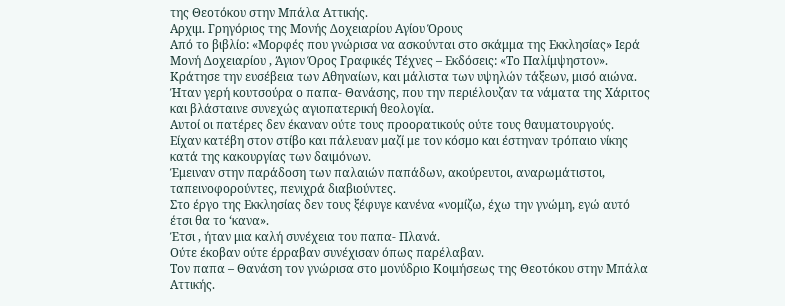της Θεοτόκου στην Μπάλα Αττικής.
Αρχιμ. Γρηγόριος της Μονής Δοχειαρίου Αγίου Όρους
Από το βιβλίο: «Μορφές που γνώρισα να ασκούνται στο σκάμμα της Εκκλησίας» Ιερά Μονή Δοχειαρίου , Άγιον Όρος Γραφικές Τέχνες – Εκδόσεις: «Το Παλίμψηστον».
Κράτησε την ευσέβεια των Αθηναίων, και μάλιστα των υψηλών τάξεων, μισό αιώνα.
Ήταν γερή κουτσούρα ο παπα- Θανάσης, που την περιέλουζαν τα νάματα της Χάριτος και βλάσταινε συνεχώς αγιοπατερική θεολογία.
Αυτοί οι πατέρες δεν έκαναν ούτε τους προορατικούς ούτε τους θαυματουργούς.
Είχαν κατέβη στον στίβο και πάλευαν μαζί με τον κόσμο και έστηναν τρόπαιο νίκης κατά της κακουργίας των δαιμόνων.
Έμειναν στην παράδοση των παλαιών παπάδων, ακούρευτοι, αναρωμάτιστοι, ταπεινοφορούντες, πενιχρά διαβιούντες.
Στο έργο της Εκκλησίας δεν τους ξέφυγε κανένα «νομίζω, έχω την γνώμη, εγώ αυτό έτσι θα το ‘κανα».
Έτσι , ήταν μια καλή συνέχεια του παπα- Πλανά.
Ούτε έκοβαν ούτε έρραβαν συνέχισαν όπως παρέλαβαν.
Τον παπα – Θανάση τον γνώρισα στο μονύδριο Κοιμήσεως της Θεοτόκου στην Μπάλα Αττικής.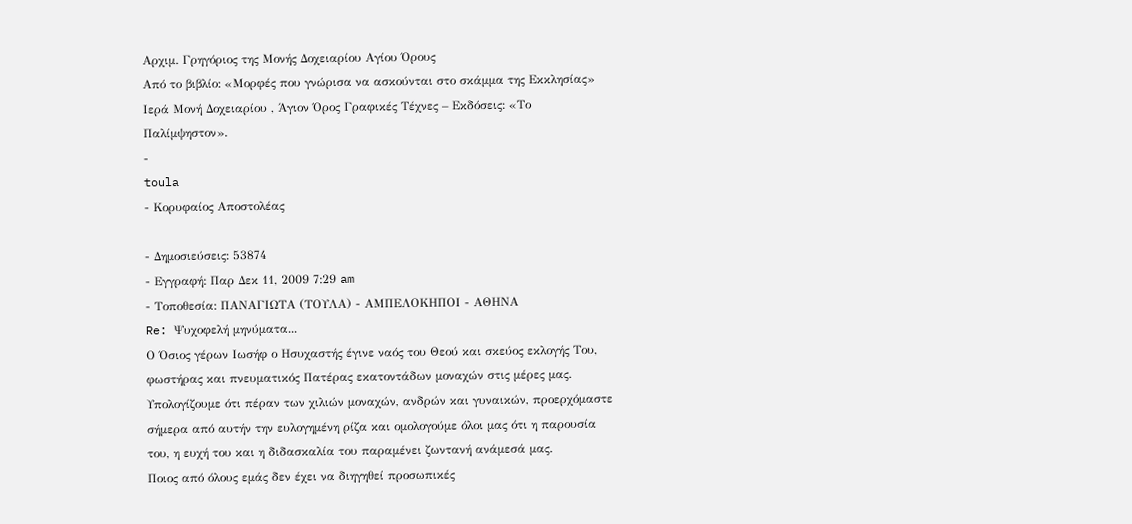Αρχιμ. Γρηγόριος της Μονής Δοχειαρίου Αγίου Όρους
Από το βιβλίο: «Μορφές που γνώρισα να ασκούνται στο σκάμμα της Εκκλησίας» Ιερά Μονή Δοχειαρίου , Άγιον Όρος Γραφικές Τέχνες – Εκδόσεις: «Το Παλίμψηστον».
-
toula
- Κορυφαίος Αποστολέας

- Δημοσιεύσεις: 53874
- Εγγραφή: Παρ Δεκ 11, 2009 7:29 am
- Τοποθεσία: ΠΑΝΑΓΙΩΤΑ (ΤΟΥΛΑ) - ΑΜΠΕΛΟΚΗΠΟΙ - ΑΘΗΝΑ
Re: Ψυχοφελή μηνύματα...
Ο Όσιος γέρων Ιωσήφ ο Ησυχαστής έγινε ναός του Θεού και σκεύος εκλογής Του, φωστήρας και πνευματικός Πατέρας εκατοντάδων μοναχών στις μέρες μας.
Υπολογίζουμε ότι πέραν των χιλιών μοναχών, ανδρών και γυναικών, προερχόμαστε σήμερα από αυτήν την ευλογημένη ρίζα και ομολογούμε όλοι μας ότι η παρουσία του, η ευχή του και η διδασκαλία του παραμένει ζωντανή ανάμεσά μας.
Ποιος από όλους εμάς δεν έχει να διηγηθεί προσωπικές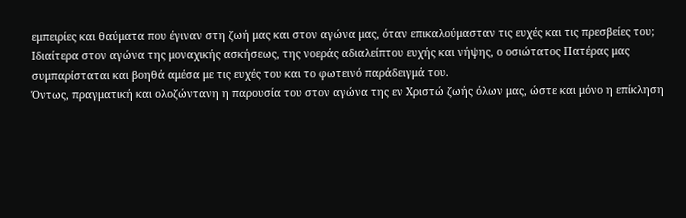εμπειρίες και θαύματα που έγιναν στη ζωή μας και στον αγώνα μας, όταν επικαλούμασταν τις ευχές και τις πρεσβείες του;
Ιδιαίτερα στον αγώνα της μοναχικής ασκήσεως, της νοεράς αδιαλείπτου ευχής και νήψης, ο οσιώτατος Πατέρας μας συμπαρίσταται και βοηθά αμέσα με τις ευχές του και το φωτεινό παράδειγμά του.
Όντως, πραγματική και ολοζώντανη η παρουσία του στον αγώνα της εν Χριστώ ζωής όλων μας, ώστε και μόνο η επίκληση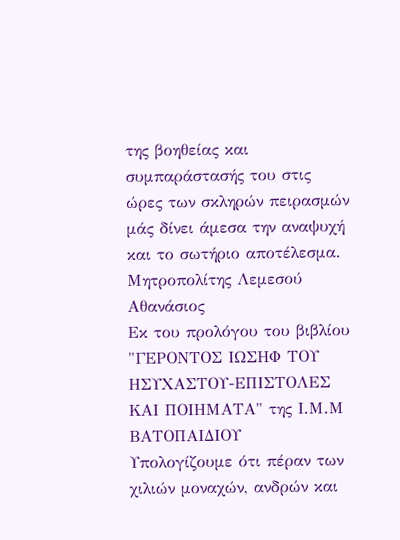της βοηθείας και συμπαράστασής του στις ώρες των σκληρών πειρασμών μάς δίνει άμεσα την αναψυχή και το σωτήριο αποτέλεσμα.
Μητροπολίτης Λεμεσού Αθανάσιος
Εκ του προλόγου του βιβλίου "ΓΕΡΟΝΤΟΣ ΙΩΣΗΦ ΤΟΥ ΗΣΥΧΑΣΤΟΥ-ΕΠΙΣΤΟΛΕΣ ΚΑΙ ΠΟΙΗΜΑΤΑ" της Ι.Μ.Μ ΒΑΤΟΠΑΙΔΙΟΥ
Υπολογίζουμε ότι πέραν των χιλιών μοναχών, ανδρών και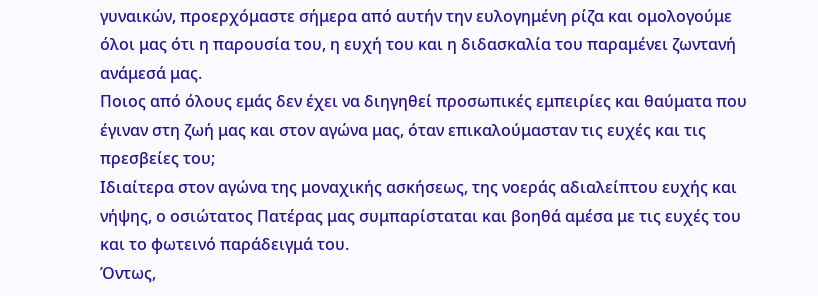γυναικών, προερχόμαστε σήμερα από αυτήν την ευλογημένη ρίζα και ομολογούμε όλοι μας ότι η παρουσία του, η ευχή του και η διδασκαλία του παραμένει ζωντανή ανάμεσά μας.
Ποιος από όλους εμάς δεν έχει να διηγηθεί προσωπικές εμπειρίες και θαύματα που έγιναν στη ζωή μας και στον αγώνα μας, όταν επικαλούμασταν τις ευχές και τις πρεσβείες του;
Ιδιαίτερα στον αγώνα της μοναχικής ασκήσεως, της νοεράς αδιαλείπτου ευχής και νήψης, ο οσιώτατος Πατέρας μας συμπαρίσταται και βοηθά αμέσα με τις ευχές του και το φωτεινό παράδειγμά του.
Όντως,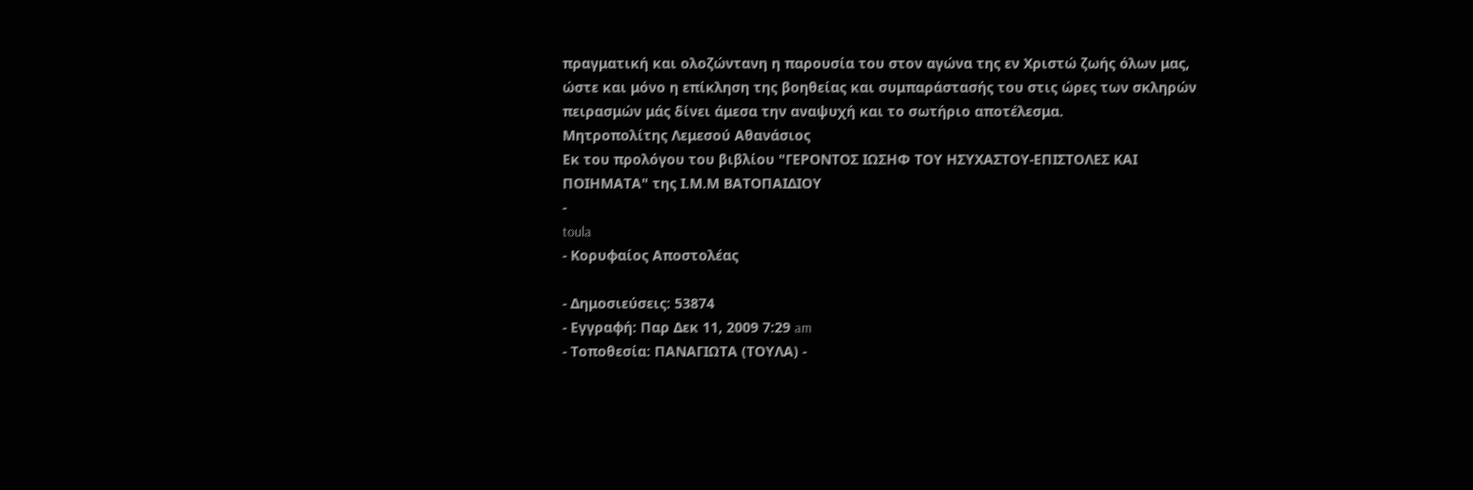πραγματική και ολοζώντανη η παρουσία του στον αγώνα της εν Χριστώ ζωής όλων μας, ώστε και μόνο η επίκληση της βοηθείας και συμπαράστασής του στις ώρες των σκληρών πειρασμών μάς δίνει άμεσα την αναψυχή και το σωτήριο αποτέλεσμα.
Μητροπολίτης Λεμεσού Αθανάσιος
Εκ του προλόγου του βιβλίου "ΓΕΡΟΝΤΟΣ ΙΩΣΗΦ ΤΟΥ ΗΣΥΧΑΣΤΟΥ-ΕΠΙΣΤΟΛΕΣ ΚΑΙ ΠΟΙΗΜΑΤΑ" της Ι.Μ.Μ ΒΑΤΟΠΑΙΔΙΟΥ
-
toula
- Κορυφαίος Αποστολέας

- Δημοσιεύσεις: 53874
- Εγγραφή: Παρ Δεκ 11, 2009 7:29 am
- Τοποθεσία: ΠΑΝΑΓΙΩΤΑ (ΤΟΥΛΑ) -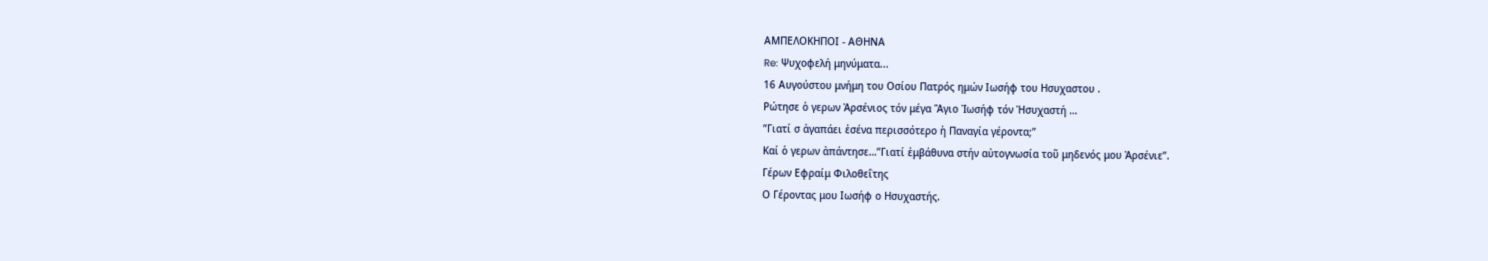ΑΜΠΕΛΟΚΗΠΟΙ - ΑΘΗΝΑ
Re: Ψυχοφελή μηνύματα...
16 Αυγούστου μνήμη του Οσίου Πατρός ημών Ιωσήφ του Ησυχαστου .
Ρώτησε ὁ γερων Ἀρσένιος τόν μέγα Ἅγιο Ἰωσήφ τόν Ἡσυχαστή …
”Γιατί σ ἀγαπάει ἐσένα περισσότερο ἡ Παναγία γέροντα;”
Καί ὁ γερων ἀπάντησε…”Γιατί ἐμβάθυνα στήν αὐτογνωσία τοῦ μηδενός μου Ἀρσένιε”.
Γέρων Εφραίμ Φιλοθεΐτης
Ο Γέροντας μου Ιωσήφ ο Ησυχαστής.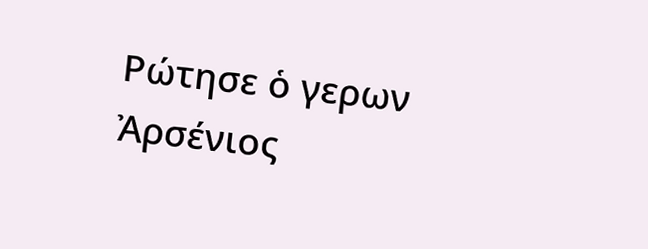Ρώτησε ὁ γερων Ἀρσένιος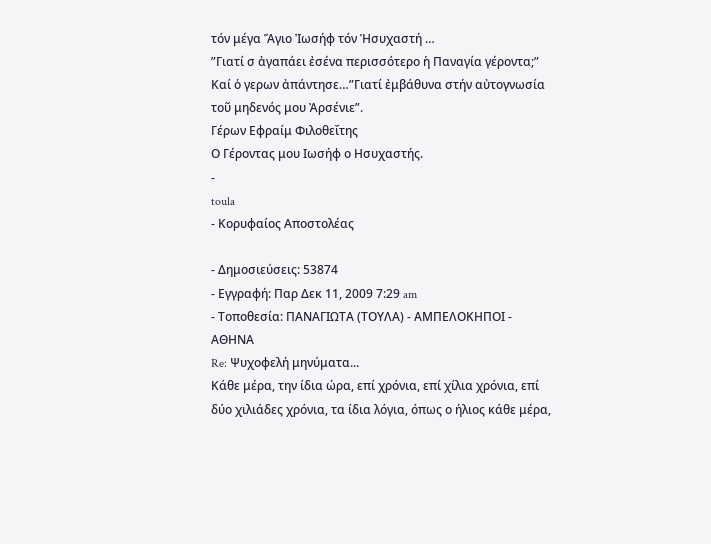τόν μέγα Ἅγιο Ἰωσήφ τόν Ἡσυχαστή …
”Γιατί σ ἀγαπάει ἐσένα περισσότερο ἡ Παναγία γέροντα;”
Καί ὁ γερων ἀπάντησε…”Γιατί ἐμβάθυνα στήν αὐτογνωσία τοῦ μηδενός μου Ἀρσένιε”.
Γέρων Εφραίμ Φιλοθεΐτης
Ο Γέροντας μου Ιωσήφ ο Ησυχαστής.
-
toula
- Κορυφαίος Αποστολέας

- Δημοσιεύσεις: 53874
- Εγγραφή: Παρ Δεκ 11, 2009 7:29 am
- Τοποθεσία: ΠΑΝΑΓΙΩΤΑ (ΤΟΥΛΑ) - ΑΜΠΕΛΟΚΗΠΟΙ - ΑΘΗΝΑ
Re: Ψυχοφελή μηνύματα...
Κάθε μέρα, την ίδια ώρα, επί χρόνια, επί χίλια χρόνια, επί δύο χιλιάδες χρόνια, τα ίδια λόγια, όπως ο ήλιος κάθε μέρα,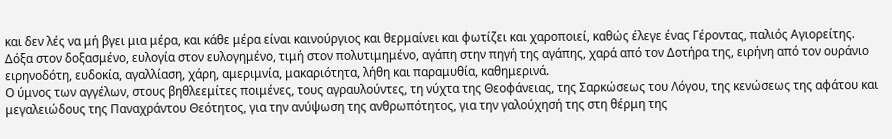και δεν λές να μή βγει μια μέρα, και κάθε μέρα είναι καινούργιος και θερμαίνει και φωτίζει και χαροποιεί, καθώς έλεγε ένας Γέροντας, παλιός Αγιορείτης.
Δόξα στον δοξασμένο, ευλογία στον ευλογημένο, τιμή στον πολυτιμημένο, αγάπη στην πηγή της αγάπης, χαρά από τον Δοτήρα της, ειρήνη από τον ουράνιο ειρηνοδότη, ευδοκία, αγαλλίαση, χάρη, αμεριμνία, μακαριότητα, λήθη και παραμυθία, καθημερινά.
Ο ύμνος των αγγέλων, στους βηθλεεμίτες ποιμένες, τους αγραυλούντες, τη νύχτα της Θεοφάνειας, της Σαρκώσεως του Λόγου, της κενώσεως της αφάτου και μεγαλειώδους της Παναχράντου Θεότητος, για την ανύψωση της ανθρωπότητος, για την γαλούχησή της στη θέρμη της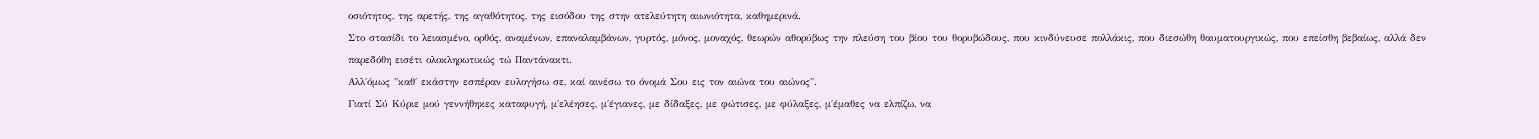οσιότητος, της αρετής, της αγαθότητος, της εισόδου της στην ατελεύτητη αιωνιότητα, καθημερινά.
Στο στασίδι το λειασμένο, ορθός, αναμένων, επαναλαμβάνων, γυρτός, μόνος, μοναχός, θεωρών αθορύβως την πλεύση του βίου του θορυβώδους, που κινδύνευσε πολλάκις, που διεσώθη θαυματουργικώς, που επείσθη βεβαίως, αλλά δεν παρεδόθη εισέτι ολοκληρωτικώς τώ Παντάνακτι.
Αλλ΄όμως "καθ΄ εκάστην εσπέραν ευλογήσω σε, καί αινέσω το όνομά Σου εις τον αιώνα του αιώνος".
Γιατί Σύ Κύριε μού γεννήθηκες καταφυγή, μ΄ελέησες, μ΄έγιανες, με δίδαξες, με φώτισες, με φύλαξες, μ΄έμαθες να ελπίζω, να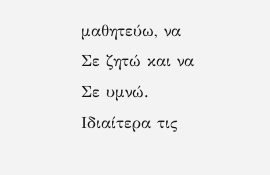μαθητεύω, να Σε ζητώ και να Σε υμνώ.
Ιδιαίτερα τις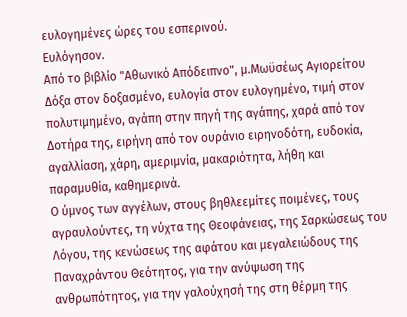ευλογημένες ώρες του εσπερινού.
Ευλόγησον.
Από το βιβλίο "Αθωνικό Απόδειπνο", μ.Μωϋσέως Αγιορείτου
Δόξα στον δοξασμένο, ευλογία στον ευλογημένο, τιμή στον πολυτιμημένο, αγάπη στην πηγή της αγάπης, χαρά από τον Δοτήρα της, ειρήνη από τον ουράνιο ειρηνοδότη, ευδοκία, αγαλλίαση, χάρη, αμεριμνία, μακαριότητα, λήθη και παραμυθία, καθημερινά.
Ο ύμνος των αγγέλων, στους βηθλεεμίτες ποιμένες, τους αγραυλούντες, τη νύχτα της Θεοφάνειας, της Σαρκώσεως του Λόγου, της κενώσεως της αφάτου και μεγαλειώδους της Παναχράντου Θεότητος, για την ανύψωση της ανθρωπότητος, για την γαλούχησή της στη θέρμη της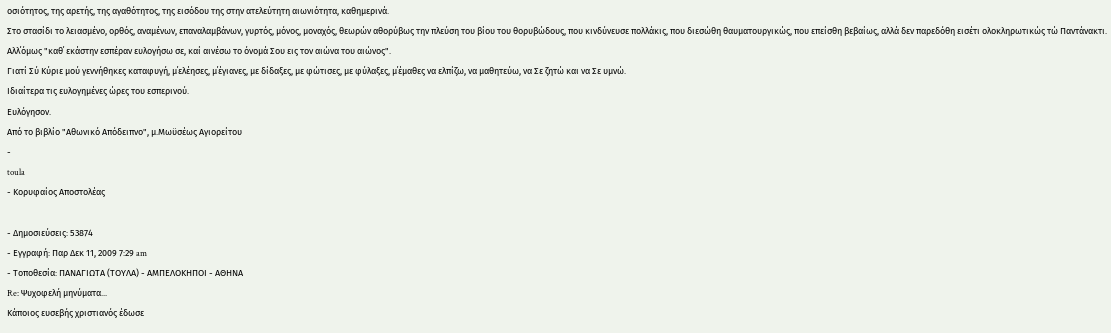οσιότητος, της αρετής, της αγαθότητος, της εισόδου της στην ατελεύτητη αιωνιότητα, καθημερινά.
Στο στασίδι το λειασμένο, ορθός, αναμένων, επαναλαμβάνων, γυρτός, μόνος, μοναχός, θεωρών αθορύβως την πλεύση του βίου του θορυβώδους, που κινδύνευσε πολλάκις, που διεσώθη θαυματουργικώς, που επείσθη βεβαίως, αλλά δεν παρεδόθη εισέτι ολοκληρωτικώς τώ Παντάνακτι.
Αλλ΄όμως "καθ΄ εκάστην εσπέραν ευλογήσω σε, καί αινέσω το όνομά Σου εις τον αιώνα του αιώνος".
Γιατί Σύ Κύριε μού γεννήθηκες καταφυγή, μ΄ελέησες, μ΄έγιανες, με δίδαξες, με φώτισες, με φύλαξες, μ΄έμαθες να ελπίζω, να μαθητεύω, να Σε ζητώ και να Σε υμνώ.
Ιδιαίτερα τις ευλογημένες ώρες του εσπερινού.
Ευλόγησον.
Από το βιβλίο "Αθωνικό Απόδειπνο", μ.Μωϋσέως Αγιορείτου
-
toula
- Κορυφαίος Αποστολέας

- Δημοσιεύσεις: 53874
- Εγγραφή: Παρ Δεκ 11, 2009 7:29 am
- Τοποθεσία: ΠΑΝΑΓΙΩΤΑ (ΤΟΥΛΑ) - ΑΜΠΕΛΟΚΗΠΟΙ - ΑΘΗΝΑ
Re: Ψυχοφελή μηνύματα...
Κάποιος ευσεβής χριστιανός έδωσε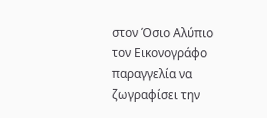στον Όσιο Αλύπιο τον Εικονογράφο παραγγελία να ζωγραφίσει την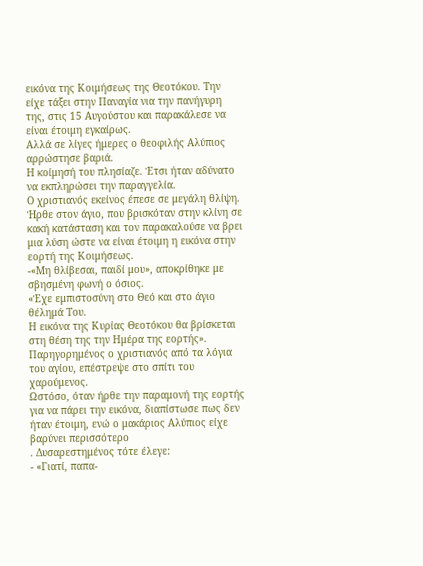εικόνα της Κοιμήσεως της Θεοτόκου. Την είχε τάξει στην Παναγία νια την πανήγυρη της, στις 15 Αυγούστου και παρακάλεσε να είναι έτοιμη εγκαίρως.
Αλλά σε λίγες ήμερες ο θεοφιλής Αλύπιος αρρώστησε βαριά.
Η κοίμησή του πλησίαζε. Έτσι ήταν αδύνατο να εκπληρώσει την παραγγελία.
Ο χριστιανός εκείνος έπεσε σε μεγάλη θλίψη.
Ήρθε στον άγιο, που βρισκόταν στην κλίνη σε κακή κατάσταση και τον παρακαλούσε να βρει μια λύση ώστε να είναι έτοιμη η εικόνα στην εορτή της Κοιμήσεως.
-«Μη θλίβεσαι, παιδί μου», αποκρίθηκε με σβησμένη φωνή ο όσιος.
«Έχε εμπιστοσύνη στο Θεό και στο άγιο θέλημά Του.
Η εικόνα της Κυρίας Θεοτόκου θα βρίσκεται στη θέση της την Ημέρα της εορτής».
Παρηγορημένος ο χριστιανός από τα λόγια του αγίου, επέστρεψε στο σπίτι του χαρούμενος.
Ωστόσο, όταν ήρθε την παραμονή της εορτής για να πάρει την εικόνα, διαπίστωσε πως δεν ήταν έτοιμη, ενώ ο μακάριος Αλύπιος είχε βαρύνει περισσότερο
. Δυσαρεστημένος τότε έλεγε:
- «Γιατί, παπα-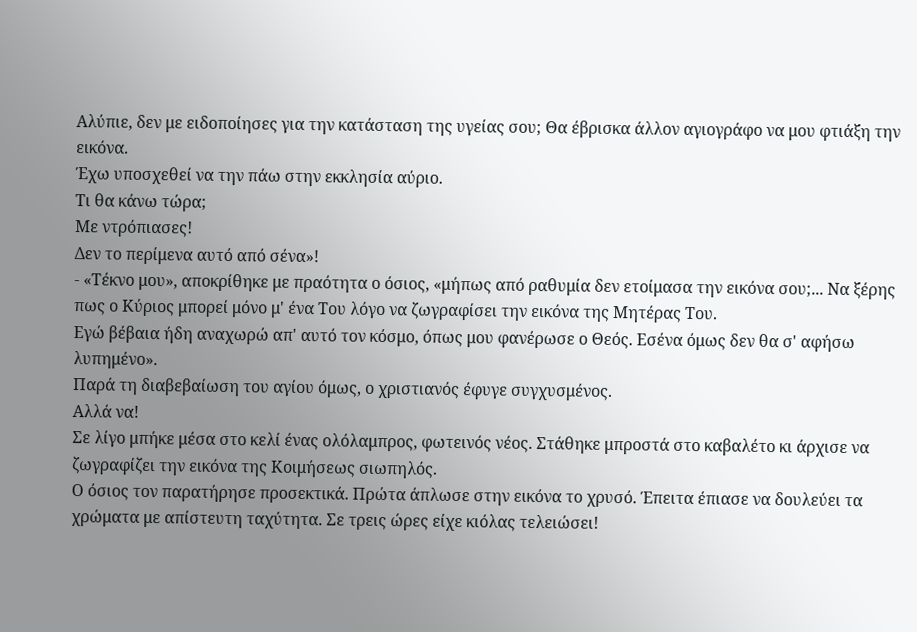Αλύπιε, δεν με ειδοποίησες για την κατάσταση της υγείας σου; Θα έβρισκα άλλον αγιογράφο να μου φτιάξη την εικόνα.
Έχω υποσχεθεί να την πάω στην εκκλησία αύριο.
Τι θα κάνω τώρα;
Με ντρόπιασες!
Δεν το περίμενα αυτό από σένα»!
- «Τέκνο μου», αποκρίθηκε με πραότητα ο όσιος, «μήπως από ραθυμία δεν ετοίμασα την εικόνα σου;... Να ξέρης πως ο Κύριος μπορεί μόνο μ' ένα Του λόγο να ζωγραφίσει την εικόνα της Μητέρας Του.
Εγώ βέβαια ήδη αναχωρώ απ' αυτό τον κόσμο, όπως μου φανέρωσε ο Θεός. Εσένα όμως δεν θα σ' αφήσω λυπημένο».
Παρά τη διαβεβαίωση του αγίου όμως, ο χριστιανός έφυγε συγχυσμένος.
Αλλά να!
Σε λίγο μπήκε μέσα στο κελί ένας ολόλαμπρος, φωτεινός νέος. Στάθηκε μπροστά στο καβαλέτο κι άρχισε να ζωγραφίζει την εικόνα της Κοιμήσεως σιωπηλός.
Ο όσιος τον παρατήρησε προσεκτικά. Πρώτα άπλωσε στην εικόνα το χρυσό. Έπειτα έπιασε να δουλεύει τα χρώματα με απίστευτη ταχύτητα. Σε τρεις ώρες είχε κιόλας τελειώσει!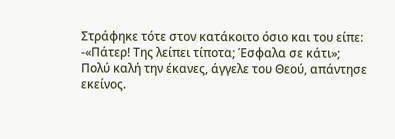Στράφηκε τότε στον κατάκοιτο όσιο και του είπε:
-«Πάτερ! Της λείπει τίποτα; Έσφαλα σε κάτι»;
Πολύ καλή την έκανες, άγγελε του Θεού, απάντησε εκείνος.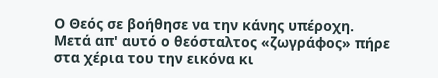Ο Θεός σε βοήθησε να την κάνης υπέροχη.
Μετά απ' αυτό ο θεόσταλτος «ζωγράφος» πήρε στα χέρια του την εικόνα κι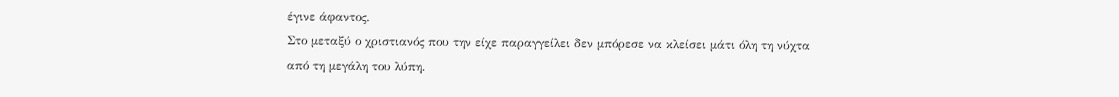έγινε άφαντος.
Στο μεταξύ ο χριστιανός που την είχε παραγγείλει δεν μπόρεσε να κλείσει μάτι όλη τη νύχτα από τη μεγάλη του λύπη.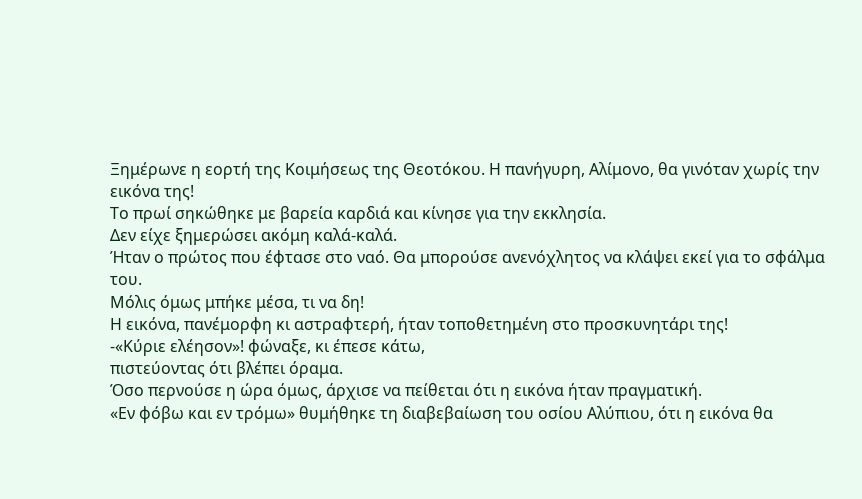Ξημέρωνε η εορτή της Κοιμήσεως της Θεοτόκου. Η πανήγυρη, Αλίμονο, θα γινόταν χωρίς την εικόνα της!
Το πρωί σηκώθηκε με βαρεία καρδιά και κίνησε για την εκκλησία.
Δεν είχε ξημερώσει ακόμη καλά-καλά.
Ήταν ο πρώτος που έφτασε στο ναό. Θα μπορούσε ανενόχλητος να κλάψει εκεί για το σφάλμα του.
Μόλις όμως μπήκε μέσα, τι να δη!
Η εικόνα, πανέμορφη κι αστραφτερή, ήταν τοποθετημένη στο προσκυνητάρι της!
-«Κύριε ελέησον»! φώναξε, κι έπεσε κάτω,
πιστεύοντας ότι βλέπει όραμα.
Όσο περνούσε η ώρα όμως, άρχισε να πείθεται ότι η εικόνα ήταν πραγματική.
«Εν φόβω και εν τρόμω» θυμήθηκε τη διαβεβαίωση του οσίου Αλύπιου, ότι η εικόνα θα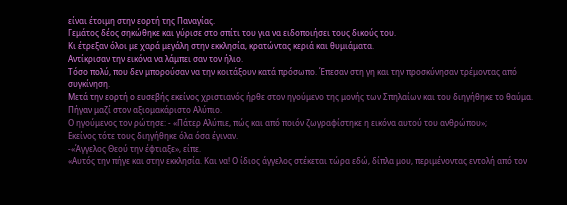είναι έτοιμη στην εορτή της Παναγίας.
Γεμάτος δέος σηκώθηκε και γύρισε στο σπίτι του για να ειδοποιήσει τους δικούς του.
Κι έτρεξαν όλοι με χαρά μεγάλη στην εκκλησία, κρατώντας κεριά και θυμιάματα.
Αντίκρισαν την εικόνα να λάμπει σαν τον ήλιο.
Τόσο πολύ, που δεν μπορούσαν να την κοιτάξουν κατά πρόσωπο. Έπεσαν στη γη και την προσκύνησαν τρέμοντας από συγκίνηση.
Μετά την εορτή ο ευσεβής εκείνος χριστιανός ήρθε στον ηγούμενο της μονής των Σπηλαίων και του διηγήθηκε το θαύμα.
Πήγαν μαζί στον αξιομακάριστο Αλύπιο.
Ο ηγούμενος τον ρώτησε: - «Πάτερ Αλύπιε, πώς και από ποιόν ζωγραφίστηκε η εικόνα αυτού του ανθρώπου»;
Εκείνος τότε τους διηγήθηκε όλα όσα έγιναν.
-«Άγγελος Θεού την έφτιαξε», είπε.
«Αυτός την πήγε και στην εκκλησία. Και να! Ο ίδιος άγγελος στέκεται τώρα εδώ, δίπλα μου, περιμένοντας εντολή από τον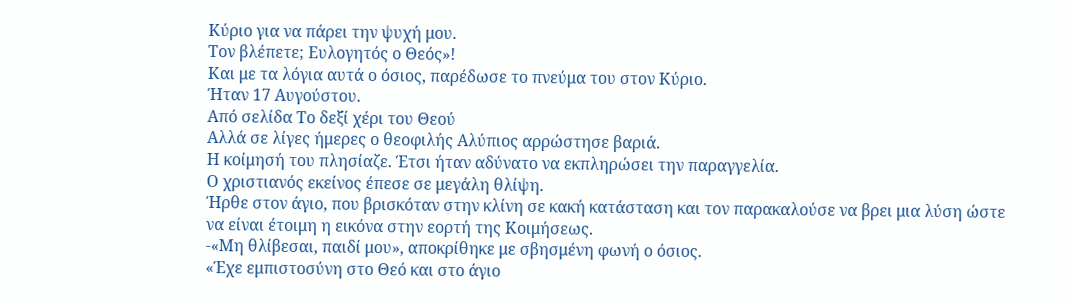Κύριο για να πάρει την ψυχή μου.
Τον βλέπετε; Ευλογητός ο Θεός»!
Και με τα λόγια αυτά ο όσιος, παρέδωσε το πνεύμα του στον Κύριο.
Ήταν 17 Αυγούστου.
Από σελίδα Το δεξί χέρι του Θεού
Αλλά σε λίγες ήμερες ο θεοφιλής Αλύπιος αρρώστησε βαριά.
Η κοίμησή του πλησίαζε. Έτσι ήταν αδύνατο να εκπληρώσει την παραγγελία.
Ο χριστιανός εκείνος έπεσε σε μεγάλη θλίψη.
Ήρθε στον άγιο, που βρισκόταν στην κλίνη σε κακή κατάσταση και τον παρακαλούσε να βρει μια λύση ώστε να είναι έτοιμη η εικόνα στην εορτή της Κοιμήσεως.
-«Μη θλίβεσαι, παιδί μου», αποκρίθηκε με σβησμένη φωνή ο όσιος.
«Έχε εμπιστοσύνη στο Θεό και στο άγιο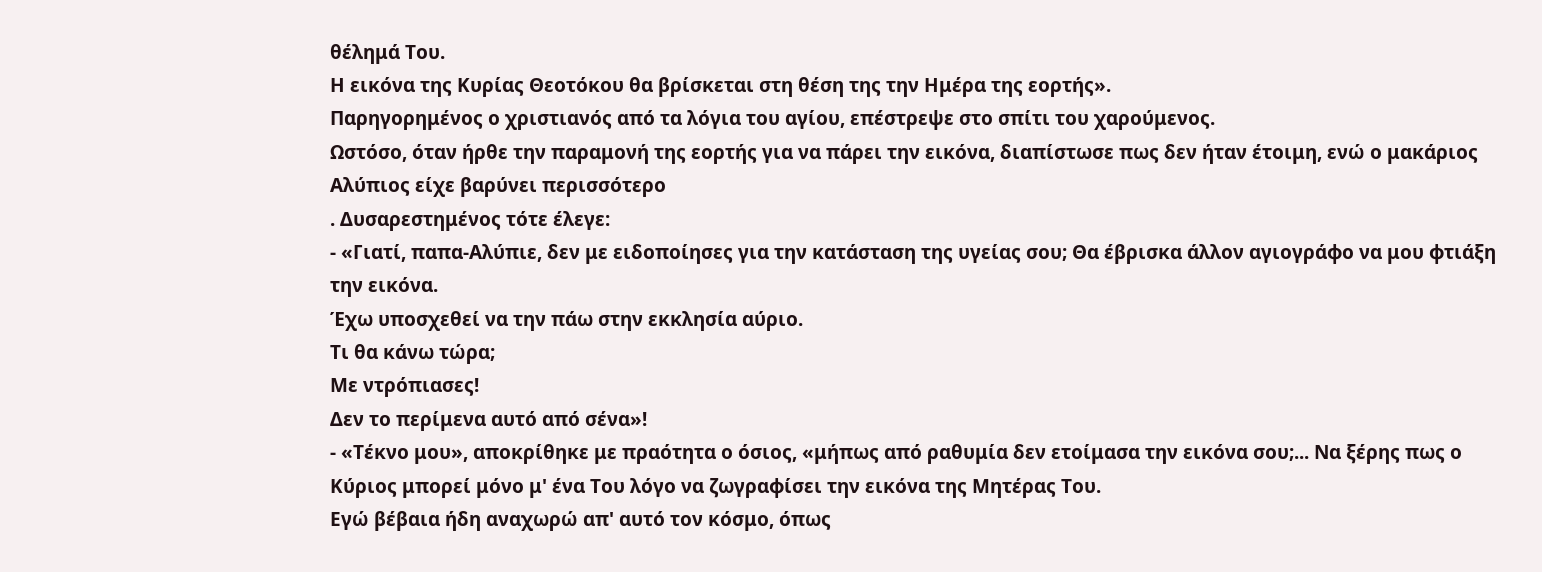θέλημά Του.
Η εικόνα της Κυρίας Θεοτόκου θα βρίσκεται στη θέση της την Ημέρα της εορτής».
Παρηγορημένος ο χριστιανός από τα λόγια του αγίου, επέστρεψε στο σπίτι του χαρούμενος.
Ωστόσο, όταν ήρθε την παραμονή της εορτής για να πάρει την εικόνα, διαπίστωσε πως δεν ήταν έτοιμη, ενώ ο μακάριος Αλύπιος είχε βαρύνει περισσότερο
. Δυσαρεστημένος τότε έλεγε:
- «Γιατί, παπα-Αλύπιε, δεν με ειδοποίησες για την κατάσταση της υγείας σου; Θα έβρισκα άλλον αγιογράφο να μου φτιάξη την εικόνα.
Έχω υποσχεθεί να την πάω στην εκκλησία αύριο.
Τι θα κάνω τώρα;
Με ντρόπιασες!
Δεν το περίμενα αυτό από σένα»!
- «Τέκνο μου», αποκρίθηκε με πραότητα ο όσιος, «μήπως από ραθυμία δεν ετοίμασα την εικόνα σου;... Να ξέρης πως ο Κύριος μπορεί μόνο μ' ένα Του λόγο να ζωγραφίσει την εικόνα της Μητέρας Του.
Εγώ βέβαια ήδη αναχωρώ απ' αυτό τον κόσμο, όπως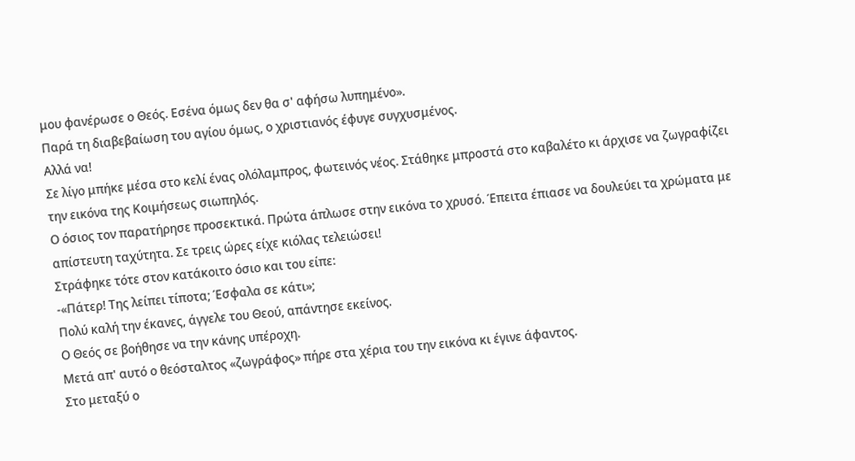μου φανέρωσε ο Θεός. Εσένα όμως δεν θα σ' αφήσω λυπημένο».
Παρά τη διαβεβαίωση του αγίου όμως, ο χριστιανός έφυγε συγχυσμένος.
Αλλά να!
Σε λίγο μπήκε μέσα στο κελί ένας ολόλαμπρος, φωτεινός νέος. Στάθηκε μπροστά στο καβαλέτο κι άρχισε να ζωγραφίζει την εικόνα της Κοιμήσεως σιωπηλός.
Ο όσιος τον παρατήρησε προσεκτικά. Πρώτα άπλωσε στην εικόνα το χρυσό. Έπειτα έπιασε να δουλεύει τα χρώματα με απίστευτη ταχύτητα. Σε τρεις ώρες είχε κιόλας τελειώσει!
Στράφηκε τότε στον κατάκοιτο όσιο και του είπε:
-«Πάτερ! Της λείπει τίποτα; Έσφαλα σε κάτι»;
Πολύ καλή την έκανες, άγγελε του Θεού, απάντησε εκείνος.
Ο Θεός σε βοήθησε να την κάνης υπέροχη.
Μετά απ' αυτό ο θεόσταλτος «ζωγράφος» πήρε στα χέρια του την εικόνα κι έγινε άφαντος.
Στο μεταξύ ο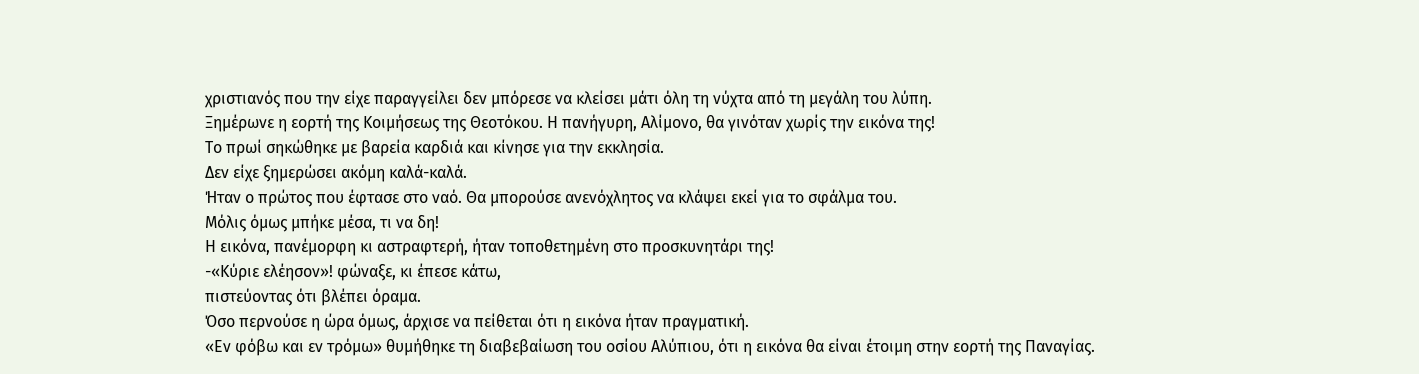χριστιανός που την είχε παραγγείλει δεν μπόρεσε να κλείσει μάτι όλη τη νύχτα από τη μεγάλη του λύπη.
Ξημέρωνε η εορτή της Κοιμήσεως της Θεοτόκου. Η πανήγυρη, Αλίμονο, θα γινόταν χωρίς την εικόνα της!
Το πρωί σηκώθηκε με βαρεία καρδιά και κίνησε για την εκκλησία.
Δεν είχε ξημερώσει ακόμη καλά-καλά.
Ήταν ο πρώτος που έφτασε στο ναό. Θα μπορούσε ανενόχλητος να κλάψει εκεί για το σφάλμα του.
Μόλις όμως μπήκε μέσα, τι να δη!
Η εικόνα, πανέμορφη κι αστραφτερή, ήταν τοποθετημένη στο προσκυνητάρι της!
-«Κύριε ελέησον»! φώναξε, κι έπεσε κάτω,
πιστεύοντας ότι βλέπει όραμα.
Όσο περνούσε η ώρα όμως, άρχισε να πείθεται ότι η εικόνα ήταν πραγματική.
«Εν φόβω και εν τρόμω» θυμήθηκε τη διαβεβαίωση του οσίου Αλύπιου, ότι η εικόνα θα είναι έτοιμη στην εορτή της Παναγίας.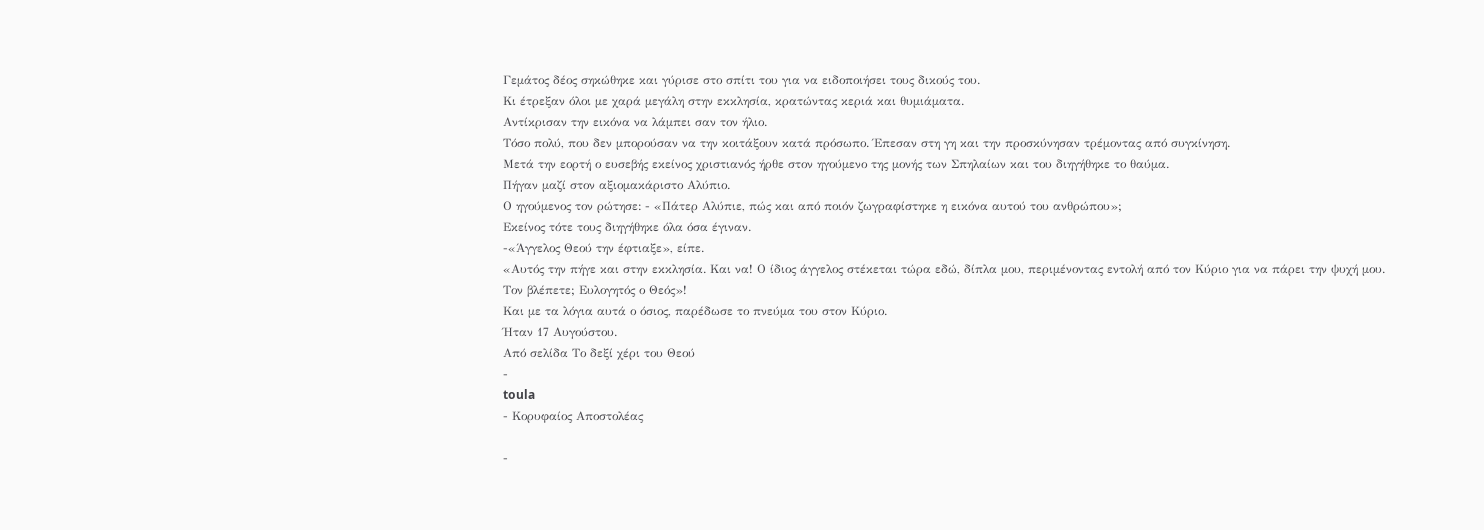Γεμάτος δέος σηκώθηκε και γύρισε στο σπίτι του για να ειδοποιήσει τους δικούς του.
Κι έτρεξαν όλοι με χαρά μεγάλη στην εκκλησία, κρατώντας κεριά και θυμιάματα.
Αντίκρισαν την εικόνα να λάμπει σαν τον ήλιο.
Τόσο πολύ, που δεν μπορούσαν να την κοιτάξουν κατά πρόσωπο. Έπεσαν στη γη και την προσκύνησαν τρέμοντας από συγκίνηση.
Μετά την εορτή ο ευσεβής εκείνος χριστιανός ήρθε στον ηγούμενο της μονής των Σπηλαίων και του διηγήθηκε το θαύμα.
Πήγαν μαζί στον αξιομακάριστο Αλύπιο.
Ο ηγούμενος τον ρώτησε: - «Πάτερ Αλύπιε, πώς και από ποιόν ζωγραφίστηκε η εικόνα αυτού του ανθρώπου»;
Εκείνος τότε τους διηγήθηκε όλα όσα έγιναν.
-«Άγγελος Θεού την έφτιαξε», είπε.
«Αυτός την πήγε και στην εκκλησία. Και να! Ο ίδιος άγγελος στέκεται τώρα εδώ, δίπλα μου, περιμένοντας εντολή από τον Κύριο για να πάρει την ψυχή μου.
Τον βλέπετε; Ευλογητός ο Θεός»!
Και με τα λόγια αυτά ο όσιος, παρέδωσε το πνεύμα του στον Κύριο.
Ήταν 17 Αυγούστου.
Από σελίδα Το δεξί χέρι του Θεού
-
toula
- Κορυφαίος Αποστολέας

-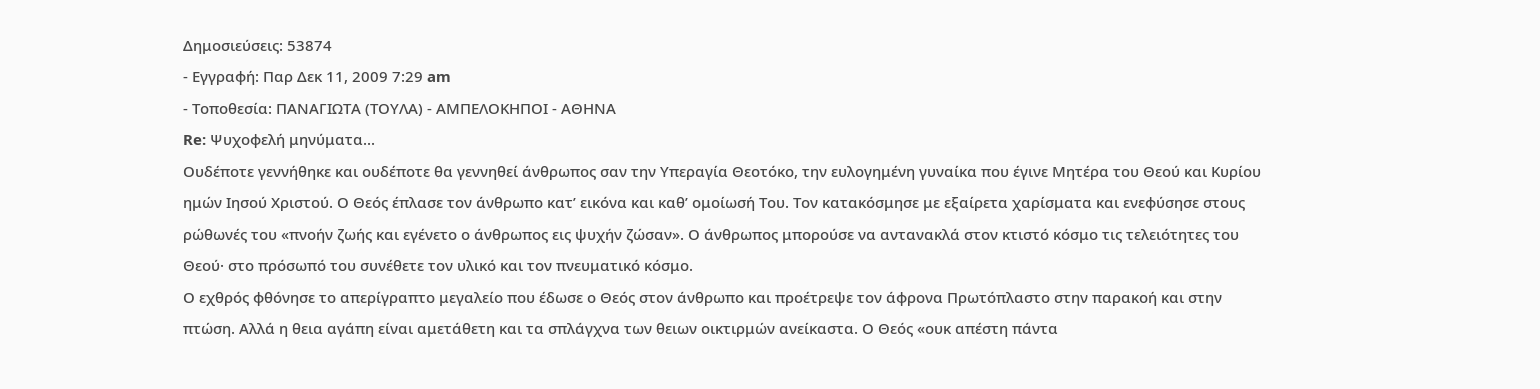Δημοσιεύσεις: 53874
- Εγγραφή: Παρ Δεκ 11, 2009 7:29 am
- Τοποθεσία: ΠΑΝΑΓΙΩΤΑ (ΤΟΥΛΑ) - ΑΜΠΕΛΟΚΗΠΟΙ - ΑΘΗΝΑ
Re: Ψυχοφελή μηνύματα...
Ουδέποτε γεννήθηκε και ουδέποτε θα γεννηθεί άνθρωπος σαν την Υπεραγία Θεοτόκο, την ευλογημένη γυναίκα που έγινε Μητέρα του Θεού και Κυρίου ημών Ιησού Χριστού. Ο Θεός έπλασε τον άνθρωπο κατ’ εικόνα και καθ’ ομοίωσή Του. Τον κατακόσμησε με εξαίρετα χαρίσματα και ενεφύσησε στους ρώθωνές του «πνοήν ζωής και εγένετο ο άνθρωπος εις ψυχήν ζώσαν». Ο άνθρωπος μπορούσε να αντανακλά στον κτιστό κόσμο τις τελειότητες του Θεού· στο πρόσωπό του συνέθετε τον υλικό και τον πνευματικό κόσμο.
Ο εχθρός φθόνησε το απερίγραπτο μεγαλείο που έδωσε ο Θεός στον άνθρωπο και προέτρεψε τον άφρονα Πρωτόπλαστο στην παρακοή και στην πτώση. Αλλά η θεια αγάπη είναι αμετάθετη και τα σπλάγχνα των θειων οικτιρμών ανείκαστα. Ο Θεός «ουκ απέστη πάντα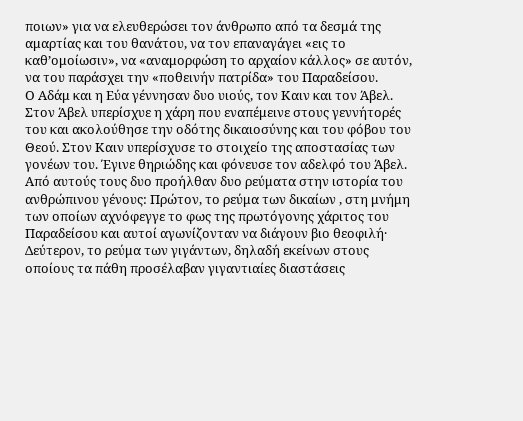ποιων» για να ελευθερώσει τον άνθρωπο από τα δεσμά της αμαρτίας και του θανάτου, να τον επαναγάγει «εις το καθ’ομοίωσιν», να «αναμορφώση το αρχαίον κάλλος» σε αυτόν, να του παράσχει την «ποθεινήν πατρίδα» του Παραδείσου.
Ο Αδάμ και η Εύα γέννησαν δυο υιούς, τον Καιν και τον Άβελ. Στον Άβελ υπερίσχυε η χάρη που εναπέμεινε στους γεννήτορές του και ακολούθησε την οδότης δικαιοσύνης και του φόβου του Θεού. Στον Καιν υπερίσχυσε το στοιχείο της αποστασίας των γονέων του. Έγινε θηριώδης και φόνευσε τον αδελφό του Άβελ. Από αυτούς τους δυο προήλθαν δυο ρεύματα στην ιστορία του ανθρώπινου γένους: Πρώτον, το ρεύμα των δικαίων , στη μνήμη των οποίων αχνόφεγγε το φως της πρωτόγονης χάριτος του Παραδείσου και αυτοί αγωνίζονταν να διάγουν βιο θεοφιλή· Δεύτερον, το ρεύμα των γιγάντων, δηλαδή εκείνων στους οποίους τα πάθη προσέλαβαν γιγαντιαίες διαστάσεις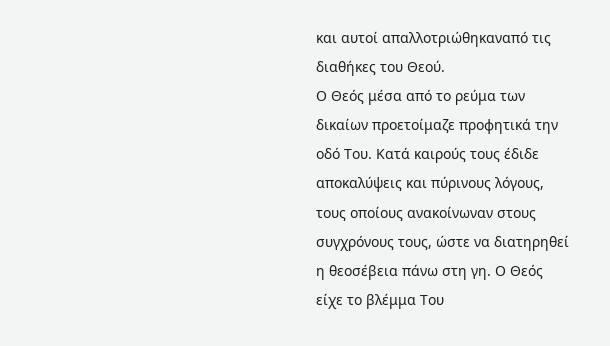και αυτοί απαλλοτριώθηκαναπό τις διαθήκες του Θεού.
Ο Θεός μέσα από το ρεύμα των δικαίων προετοίμαζε προφητικά την οδό Του. Κατά καιρούς τους έδιδε αποκαλύψεις και πύρινους λόγους, τους οποίους ανακοίνωναν στους συγχρόνους τους, ώστε να διατηρηθεί η θεοσέβεια πάνω στη γη. Ο Θεός είχε το βλέμμα Του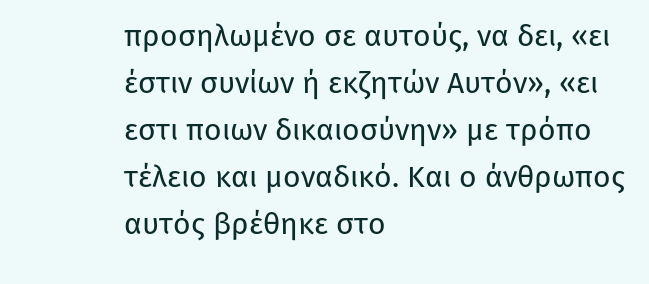προσηλωμένο σε αυτούς, να δει, «ει έστιν συνίων ή εκζητών Αυτόν», «ει εστι ποιων δικαιοσύνην» με τρόπο τέλειο και μοναδικό. Και ο άνθρωπος αυτός βρέθηκε στο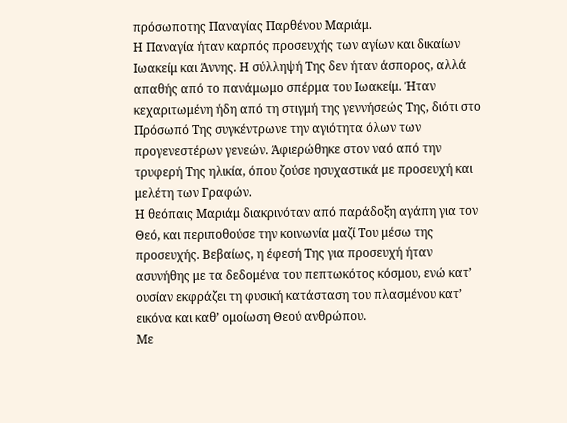πρόσωποτης Παναγίας Παρθένου Μαριάμ.
Η Παναγία ήταν καρπός προσευχής των αγίων και δικαίων Ιωακείμ και Άννης. Η σύλληψή Της δεν ήταν άσπορος, αλλά απαθής από το πανάμωμο σπέρμα του Ιωακείμ. Ήταν κεχαριτωμένη ήδη από τη στιγμή της γεννήσεώς Της, διότι στο Πρόσωπό Της συγκέντρωνε την αγιότητα όλων των προγενεστέρων γενεών. Άφιερώθηκε στον ναό από την τρυφερή Της ηλικία, όπου ζούσε ησυχαστικά με προσευχή και μελέτη των Γραφών.
Η θεόπαις Μαριάμ διακρινόταν από παράδοξη αγάπη για τον Θεό, και περιποθούσε την κοινωνία μαζί Του μέσω της προσευχής. Βεβαίως, η έφεσή Της για προσευχή ήταν ασυνήθης με τα δεδομένα του πεπτωκότος κόσμου, ενώ κατ’ ουσίαν εκφράζει τη φυσική κατάσταση του πλασμένου κατ’ εικόνα και καθ’ ομοίωση Θεού ανθρώπου.
Με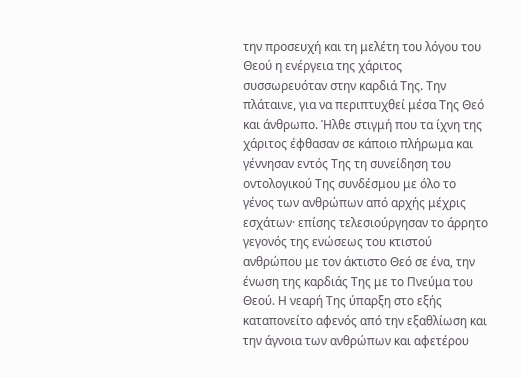την προσευχή και τη μελέτη του λόγου του Θεού η ενέργεια της χάριτος συσσωρευόταν στην καρδιά Της. Την πλάταινε, για να περιπτυχθεί μέσα Της Θεό και άνθρωπο. Ήλθε στιγμή που τα ίχνη της χάριτος έφθασαν σε κάποιο πλήρωμα και γέννησαν εντός Της τη συνείδηση του οντολογικού Της συνδέσμου με όλο το γένος των ανθρώπων από αρχής μέχρις εσχάτων· επίσης τελεσιούργησαν το άρρητο γεγονός της ενώσεως του κτιστού ανθρώπου με τον άκτιστο Θεό σε ένα, την ένωση της καρδιάς Της με το Πνεύμα του Θεού. Η νεαρή Της ύπαρξη στο εξής καταπονείτο αφενός από την εξαθλίωση και την άγνοια των ανθρώπων και αφετέρου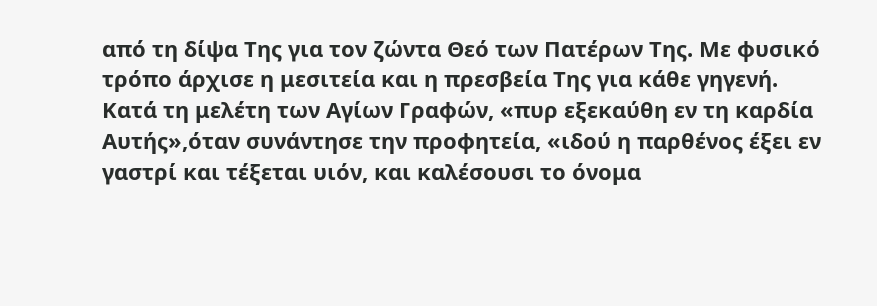από τη δίψα Της για τον ζώντα Θεό των Πατέρων Της. Με φυσικό τρόπο άρχισε η μεσιτεία και η πρεσβεία Της για κάθε γηγενή.
Κατά τη μελέτη των Αγίων Γραφών, «πυρ εξεκαύθη εν τη καρδία Αυτής»,όταν συνάντησε την προφητεία, «ιδού η παρθένος έξει εν γαστρί και τέξεται υιόν, και καλέσουσι το όνομα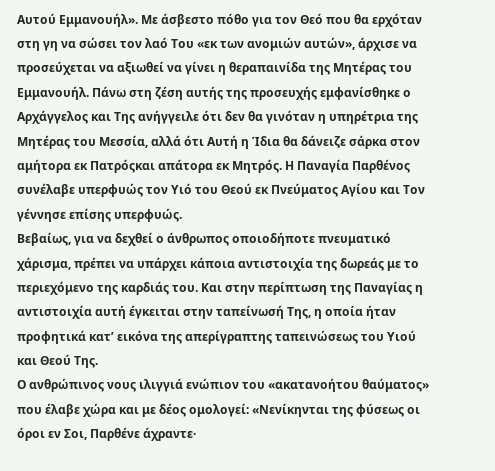Αυτού Εμμανουήλ». Με άσβεστο πόθο για τον Θεό που θα ερχόταν στη γη να σώσει τον λαό Του «εκ των ανομιών αυτών», άρχισε να προσεύχεται να αξιωθεί να γίνει η θεραπαινίδα της Μητέρας του Εμμανουήλ. Πάνω στη ζέση αυτής της προσευχής εμφανίσθηκε ο Αρχάγγελος και Της ανήγγειλε ότι δεν θα γινόταν η υπηρέτρια της Μητέρας του Μεσσία, αλλά ότι Αυτή η Ίδια θα δάνειζε σάρκα στον αμήτορα εκ Πατρόςκαι απάτορα εκ Μητρός. Η Παναγία Παρθένος συνέλαβε υπερφυώς τον Υιό του Θεού εκ Πνεύματος Αγίου και Τον γέννησε επίσης υπερφυώς.
Βεβαίως, για να δεχθεί ο άνθρωπος οποιοδήποτε πνευματικό χάρισμα, πρέπει να υπάρχει κάποια αντιστοιχία της δωρεάς με το περιεχόμενο της καρδιάς του. Και στην περίπτωση της Παναγίας η αντιστοιχία αυτή έγκειται στην ταπείνωσή Της, η οποία ήταν προφητικά κατ’ εικόνα της απερίγραπτης ταπεινώσεως του Υιού και Θεού Της.
Ο ανθρώπινος νους ιλιγγιά ενώπιον του «ακατανοήτου θαύματος» που έλαβε χώρα και με δέος ομολογεί: «Νενίκηνται της φύσεως οι όροι εν Σοι, Παρθένε άχραντε·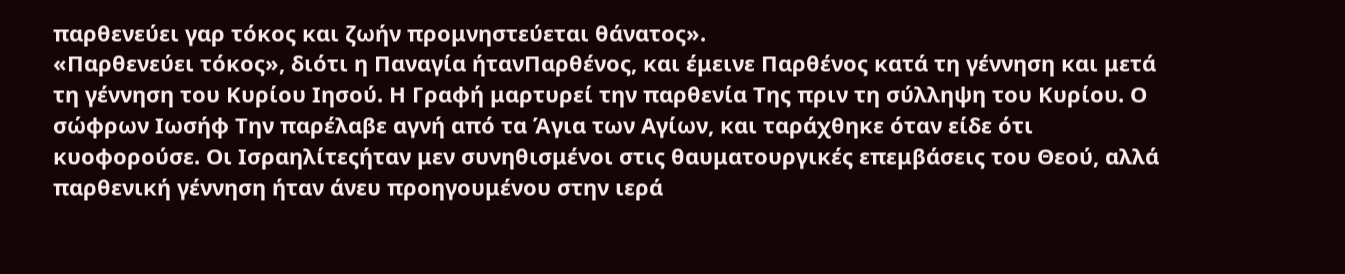παρθενεύει γαρ τόκος και ζωήν προμνηστεύεται θάνατος».
«Παρθενεύει τόκος», διότι η Παναγία ήτανΠαρθένος, και έμεινε Παρθένος κατά τη γέννηση και μετά τη γέννηση του Κυρίου Ιησού. Η Γραφή μαρτυρεί την παρθενία Της πριν τη σύλληψη του Κυρίου. Ο σώφρων Ιωσήφ Την παρέλαβε αγνή από τα Άγια των Αγίων, και ταράχθηκε όταν είδε ότι κυοφορούσε. Οι Ισραηλίτεςήταν μεν συνηθισμένοι στις θαυματουργικές επεμβάσεις του Θεού, αλλά παρθενική γέννηση ήταν άνευ προηγουμένου στην ιερά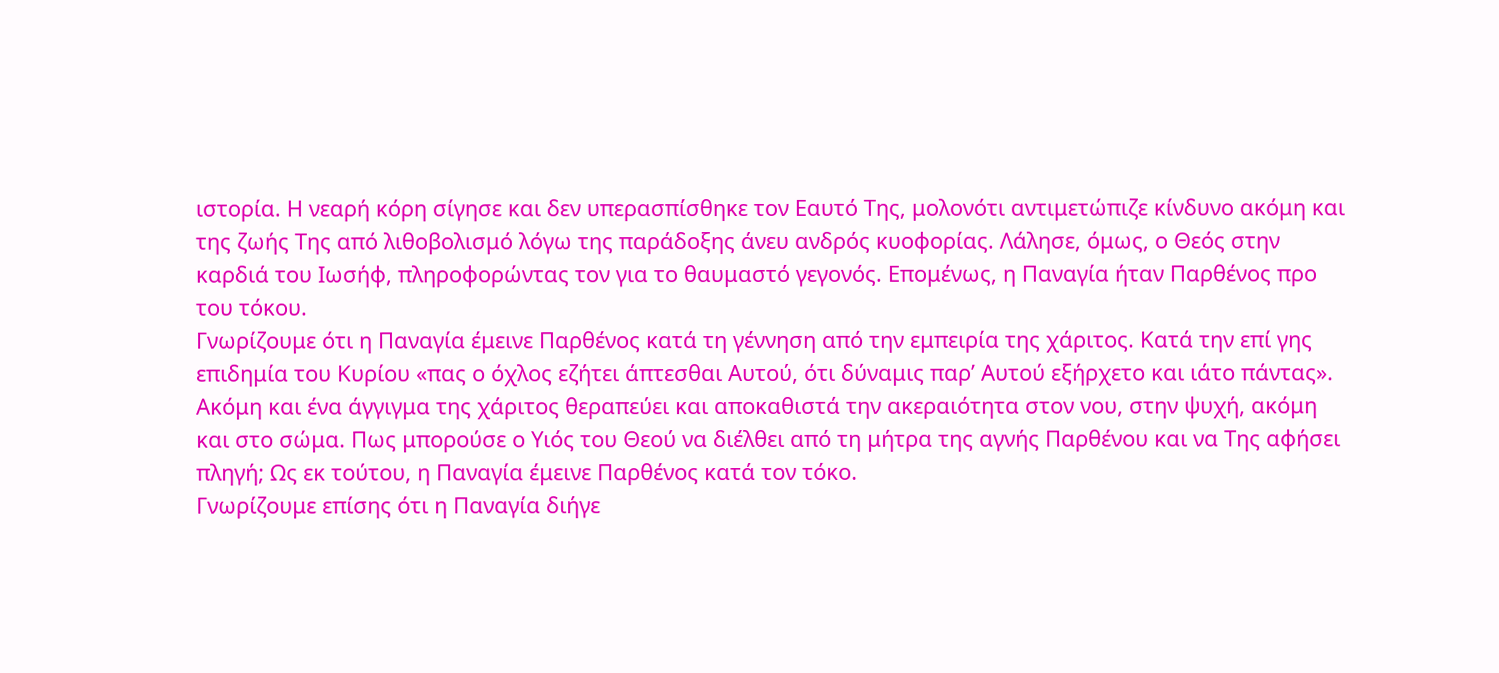ιστορία. Η νεαρή κόρη σίγησε και δεν υπερασπίσθηκε τον Εαυτό Της, μολονότι αντιμετώπιζε κίνδυνο ακόμη και της ζωής Της από λιθοβολισμό λόγω της παράδοξης άνευ ανδρός κυοφορίας. Λάλησε, όμως, ο Θεός στην καρδιά του Ιωσήφ, πληροφορώντας τον για το θαυμαστό γεγονός. Επομένως, η Παναγία ήταν Παρθένος προ του τόκου.
Γνωρίζουμε ότι η Παναγία έμεινε Παρθένος κατά τη γέννηση από την εμπειρία της χάριτος. Κατά την επί γης επιδημία του Κυρίου «πας ο όχλος εζήτει άπτεσθαι Αυτού, ότι δύναμις παρ’ Αυτού εξήρχετο και ιάτο πάντας». Ακόμη και ένα άγγιγμα της χάριτος θεραπεύει και αποκαθιστά την ακεραιότητα στον νου, στην ψυχή, ακόμη και στο σώμα. Πως μπορούσε ο Υιός του Θεού να διέλθει από τη μήτρα της αγνής Παρθένου και να Της αφήσει πληγή; Ως εκ τούτου, η Παναγία έμεινε Παρθένος κατά τον τόκο.
Γνωρίζουμε επίσης ότι η Παναγία διήγε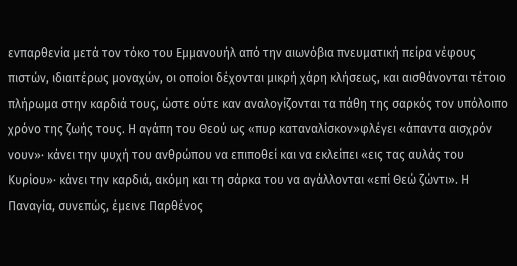ενπαρθενία μετά τον τόκο του Εμμανουήλ από την αιωνόβια πνευματική πείρα νέφους πιστών, ιδιαιτέρως μοναχών, οι οποίοι δέχονται μικρή χάρη κλήσεως, και αισθάνονται τέτοιο πλήρωμα στην καρδιά τους, ώστε ούτε καν αναλογίζονται τα πάθη της σαρκός τον υπόλοιπο χρόνο της ζωής τους. Η αγάπη του Θεού ως «πυρ καταναλίσκον»φλέγει «άπαντα αισχρόν νουν»· κάνει την ψυχή του ανθρώπου να επιποθεί και να εκλείπει «εις τας αυλάς του Κυρίου»· κάνει την καρδιά, ακόμη και τη σάρκα του να αγάλλονται «επί Θεώ ζώντι». Η Παναγία, συνεπώς, έμεινε Παρθένος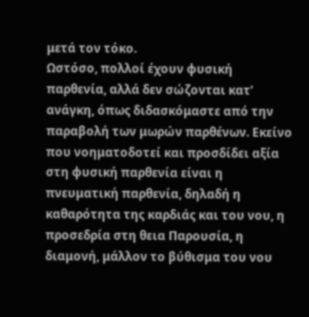μετά τον τόκο.
Ωστόσο, πολλοί έχουν φυσική παρθενία, αλλά δεν σώζονται κατ’ ανάγκη, όπως διδασκόμαστε από την παραβολή των μωρών παρθένων. Εκείνο που νοηματοδοτεί και προσδίδει αξία στη φυσική παρθενία είναι η πνευματική παρθενία, δηλαδή η καθαρότητα της καρδιάς και του νου, η προσεδρία στη θεια Παρουσία, η διαμονή, μάλλον το βύθισμα του νου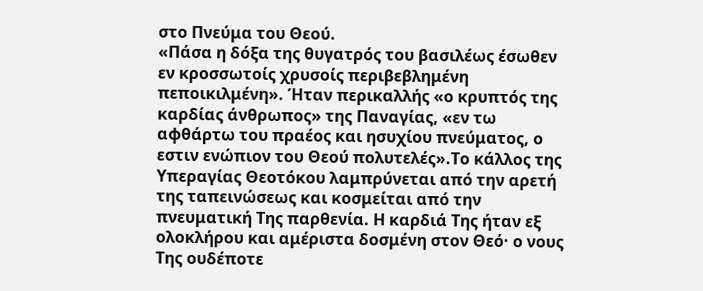στο Πνεύμα του Θεού.
«Πάσα η δόξα της θυγατρός του βασιλέως έσωθεν εν κροσσωτοίς χρυσοίς περιβεβλημένη πεποικιλμένη». Ήταν περικαλλής «ο κρυπτός της καρδίας άνθρωπος» της Παναγίας, «εν τω αφθάρτω του πραέος και ησυχίου πνεύματος, ο εστιν ενώπιον του Θεού πολυτελές».Το κάλλος της Υπεραγίας Θεοτόκου λαμπρύνεται από την αρετή της ταπεινώσεως και κοσμείται από την πνευματική Της παρθενία. Η καρδιά Της ήταν εξ ολοκλήρου και αμέριστα δοσμένη στον Θεό· ο νους Της ουδέποτε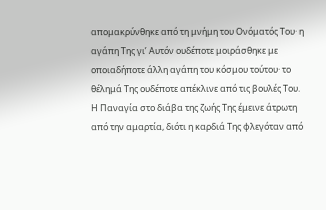απομακρύνθηκε από τη μνήμη του Ονόματός Του· η αγάπη Της γι’ Αυτόν ουδέποτε μοιράσθηκε με οποιαδήποτε άλλη αγάπη του κόσμου τούτου· το θέλημά Της ουδέποτε απέκλινε από τις βουλές Του.
Η Παναγία στο διάβα της ζωής Της έμεινε άτρωτη από την αμαρτία, διότι η καρδιά Της φλεγόταν από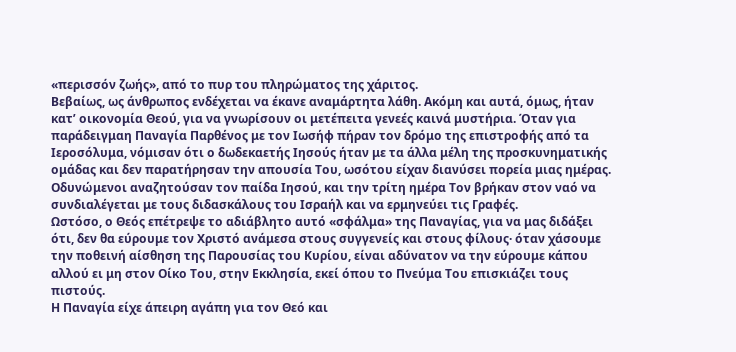«περισσόν ζωής», από το πυρ του πληρώματος της χάριτος.
Βεβαίως, ως άνθρωπος ενδέχεται να έκανε αναμάρτητα λάθη. Ακόμη και αυτά, όμως, ήταν κατ’ οικονομία Θεού, για να γνωρίσουν οι μετέπειτα γενεές καινά μυστήρια. Όταν για παράδειγμαη Παναγία Παρθένος με τον Ιωσήφ πήραν τον δρόμο της επιστροφής από τα Ιεροσόλυμα, νόμισαν ότι ο δωδεκαετής Ιησούς ήταν με τα άλλα μέλη της προσκυνηματικής ομάδας και δεν παρατήρησαν την απουσία Του, ωσότου είχαν διανύσει πορεία μιας ημέρας. Οδυνώμενοι αναζητούσαν τον παίδα Ιησού, και την τρίτη ημέρα Τον βρήκαν στον ναό να συνδιαλέγεται με τους διδασκάλους του Ισραήλ και να ερμηνεύει τις Γραφές.
Ωστόσο, ο Θεός επέτρεψε το αδιάβλητο αυτό «σφάλμα» της Παναγίας, για να μας διδάξει ότι, δεν θα εύρουμε τον Χριστό ανάμεσα στους συγγενείς και στους φίλους· όταν χάσουμε την ποθεινή αίσθηση της Παρουσίας του Κυρίου, είναι αδύνατον να την εύρουμε κάπου αλλού ει μη στον Οίκο Του, στην Εκκλησία, εκεί όπου το Πνεύμα Του επισκιάζει τους πιστούς.
Η Παναγία είχε άπειρη αγάπη για τον Θεό και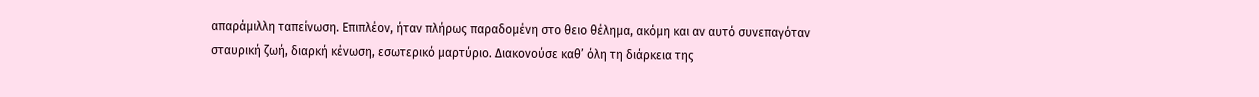απαράμιλλη ταπείνωση. Επιπλέον, ήταν πλήρως παραδομένη στο θειο θέλημα, ακόμη και αν αυτό συνεπαγόταν σταυρική ζωή, διαρκή κένωση, εσωτερικό μαρτύριο. Διακονούσε καθ’ όλη τη διάρκεια της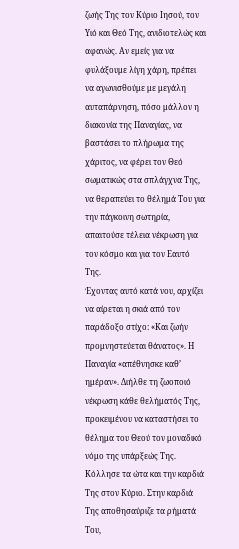ζωής Της τον Κύριο Ιησού, τον Υιό και Θεό Της, ανιδιοτελώς και αφανώς. Αν εμείς για να φυλάξουμε λίγη χάρη, πρέπει να αγωνισθούμε με μεγάλη αυταπάρνηση, πόσο μάλλον η διακονία της Παναγίας, να βαστάσει το πλήρωμα της χάριτος, να φέρει τον Θεό σωματικώς στα σπλάγχνα Της, να θεραπεύει το θέλημά Του για την πάγκοινη σωτηρία, απαιτούσε τέλεια νέκρωση για τον κόσμο και για τον Εαυτό Της.
Έχοντας αυτό κατά νου, αρχίζει να αίρεται η σκιά από τον παράδοξο στίχο: «Και ζωήν προμνηστεύεται θάνατος». Η Παναγία «απέθνησκε καθ’ ημέραν». Διήλθε τη ζωοποιό νέκρωση κάθε θελήματός Της, προκειμένου να καταστήσει το θέλημα του Θεού τον μοναδικό νόμο της υπάρξεώς Της. Κόλλησε τα ώτα και την καρδιά Της στον Κύριο. Στην καρδιά Της αποθησαύριζε τα ρήματά Του,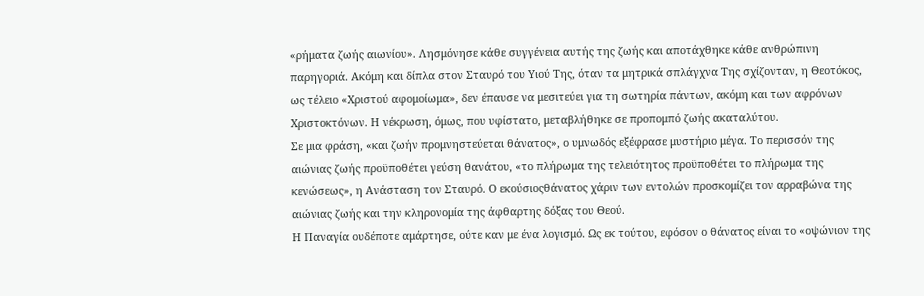«ρήματα ζωής αιωνίου». Λησμόνησε κάθε συγγένεια αυτής της ζωής και αποτάχθηκε κάθε ανθρώπινη παρηγοριά. Ακόμη και δίπλα στον Σταυρό του Υιού Της, όταν τα μητρικά σπλάγχνα Της σχίζονταν, η Θεοτόκος, ως τέλειο «Χριστού αφομοίωμα», δεν έπαυσε να μεσιτεύει για τη σωτηρία πάντων, ακόμη και των αφρόνων Χριστοκτόνων. Η νέκρωση, όμως, που υφίστατο, μεταβλήθηκε σε προπομπό ζωής ακαταλύτου.
Σε μια φράση, «και ζωήν προμνηστεύεται θάνατος», ο υμνωδός εξέφρασε μυστήριο μέγα. Το περισσόν της αιώνιας ζωής προϋποθέτει γεύση θανάτου, «το πλήρωμα της τελειότητος προϋποθέτει το πλήρωμα της κενώσεως», η Ανάσταση τον Σταυρό. Ο εκούσιοςθάνατος χάριν των εντολών προσκομίζει τον αρραβώνα της αιώνιας ζωής και την κληρονομία της άφθαρτης δόξας του Θεού.
Η Παναγία ουδέποτε αμάρτησε, ούτε καν με ένα λογισμό. Ως εκ τούτου, εφόσον ο θάνατος είναι το «οψώνιον της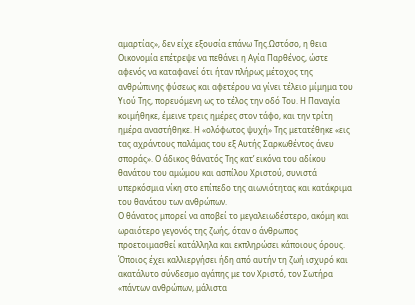αμαρτίας», δεν είχε εξουσία επάνω Της.Ωστόσο, η θεια Οικονομία επέτρεψε να πεθάνει η Αγία Παρθένος, ώστε αφενός να καταφανεί ότι ήταν πλήρως μέτοχος της ανθρώπινης φύσεως και αφετέρου να γίνει τέλειο μίμημα του Υιού Της, πορευόμενη ως το τέλος την οδό Του. Η Παναγία κοιμήθηκε, έμεινε τρεις ημέρες στον τάφο, και την τρίτη ημέρα αναστήθηκε. Η «ολόφωτος ψυχή» Της μετατέθηκε «εις τας αχράντους παλάμας του εξ Αυτής Σαρκωθέντος άνευ σποράς». Ο άδικος θάνατός Της κατ’ εικόνα του αδίκου θανάτου του αμώμου και ασπίλου Χριστού, συνιστά υπερκόσμια νίκη στο επίπεδο της αιωνιότητας και κατάκριμα του θανάτου των ανθρώπων.
Ο θάνατος μπορεί να αποβεί το μεγαλειωδέστερο, ακόμη και ωραιότερο γεγονός της ζωής, όταν ο άνθρωπος προετοιμασθεί κατάλληλα και εκπληρώσει κάποιους όρους. Όποιος έχει καλλιεργήσει ήδη από αυτήν τη ζωή ισχυρό και ακατάλυτο σύνδεσμο αγάπης με τον Χριστό, τον Σωτήρα «πάντων ανθρώπων, μάλιστα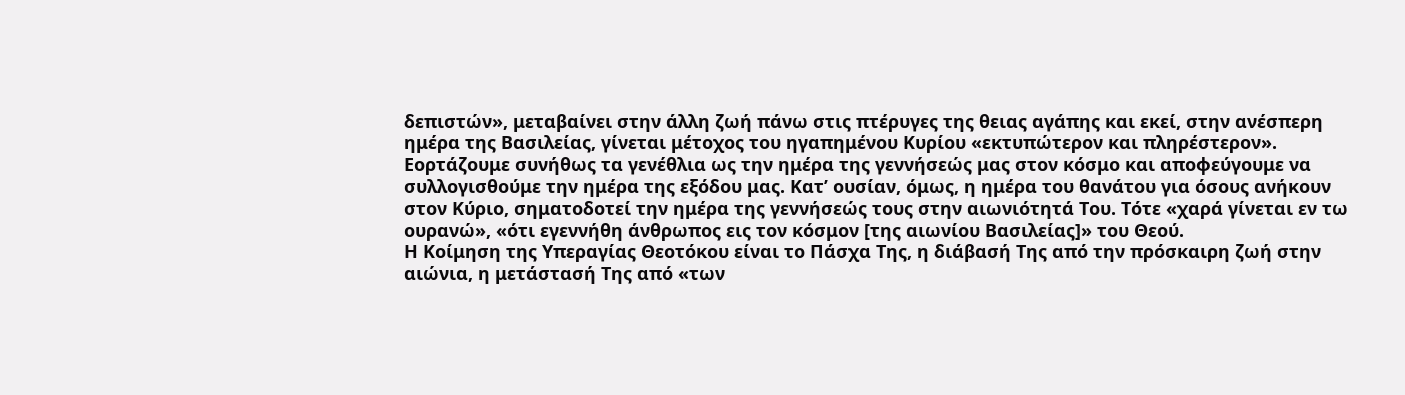δεπιστών», μεταβαίνει στην άλλη ζωή πάνω στις πτέρυγες της θειας αγάπης και εκεί, στην ανέσπερη ημέρα της Βασιλείας, γίνεται μέτοχος του ηγαπημένου Κυρίου «εκτυπώτερον και πληρέστερον».
Εορτάζουμε συνήθως τα γενέθλια ως την ημέρα της γεννήσεώς μας στον κόσμο και αποφεύγουμε να συλλογισθούμε την ημέρα της εξόδου μας. Κατ’ ουσίαν, όμως, η ημέρα του θανάτου για όσους ανήκουν στον Κύριο, σηματοδοτεί την ημέρα της γεννήσεώς τους στην αιωνιότητά Του. Τότε «χαρά γίνεται εν τω ουρανώ», «ότι εγεννήθη άνθρωπος εις τον κόσμον [της αιωνίου Βασιλείας]» του Θεού.
Η Κοίμηση της Υπεραγίας Θεοτόκου είναι το Πάσχα Της, η διάβασή Της από την πρόσκαιρη ζωή στην αιώνια, η μετάστασή Της από «των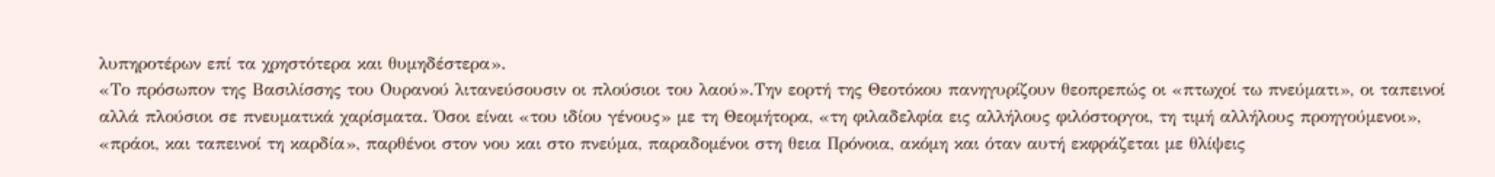λυπηροτέρων επί τα χρηστότερα και θυμηδέστερα».
«Το πρόσωπον της Βασιλίσσης του Ουρανού λιτανεύσουσιν οι πλούσιοι του λαού».Την εορτή της Θεοτόκου πανηγυρίζουν θεοπρεπώς οι «πτωχοί τω πνεύματι», οι ταπεινοί αλλά πλούσιοι σε πνευματικά χαρίσματα. Όσοι είναι «του ιδίου γένους» με τη Θεομήτορα, «τη φιλαδελφία εις αλλήλους φιλόστοργοι, τη τιμή αλλήλους προηγούμενοι», «πράοι, και ταπεινοί τη καρδία», παρθένοι στον νου και στο πνεύμα, παραδομένοι στη θεια Πρόνοια, ακόμη και όταν αυτή εκφράζεται με θλίψεις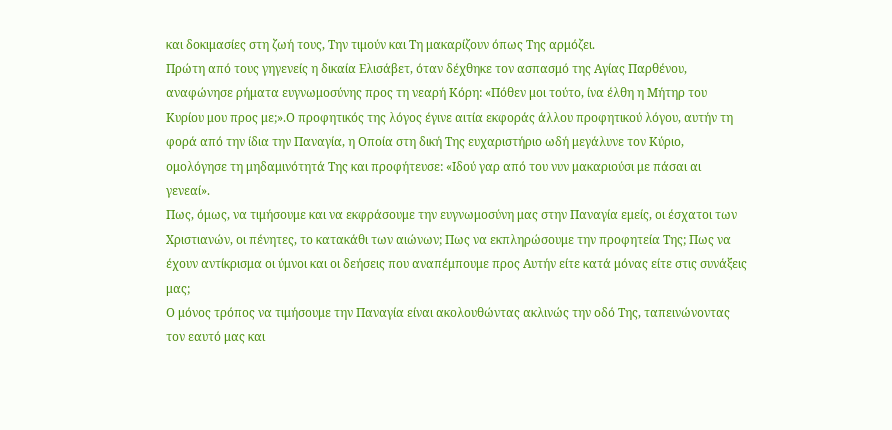και δοκιμασίες στη ζωή τους, Την τιμούν και Τη μακαρίζουν όπως Της αρμόζει.
Πρώτη από τους γηγενείς η δικαία Ελισάβετ, όταν δέχθηκε τον ασπασμό της Αγίας Παρθένου, αναφώνησε ρήματα ευγνωμοσύνης προς τη νεαρή Κόρη: «Πόθεν μοι τούτο, ίνα έλθη η Μήτηρ του Κυρίου μου προς με;».Ο προφητικός της λόγος έγινε αιτία εκφοράς άλλου προφητικού λόγου, αυτήν τη φορά από την ίδια την Παναγία, η Οποία στη δική Της ευχαριστήριο ωδή μεγάλυνε τον Κύριο, ομολόγησε τη μηδαμινότητά Της και προφήτευσε: «Ιδού γαρ από του νυν μακαριούσι με πάσαι αι γενεαί».
Πως, όμως, να τιμήσουμε και να εκφράσουμε την ευγνωμοσύνη μας στην Παναγία εμείς, οι έσχατοι των Χριστιανών, οι πένητες, το κατακάθι των αιώνων; Πως να εκπληρώσουμε την προφητεία Της; Πως να έχουν αντίκρισμα οι ύμνοι και οι δεήσεις που αναπέμπουμε προς Αυτήν είτε κατά μόνας είτε στις συνάξεις μας;
Ο μόνος τρόπος να τιμήσουμε την Παναγία είναι ακολουθώντας ακλινώς την οδό Της, ταπεινώνοντας τον εαυτό μας και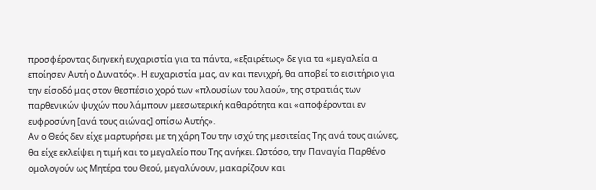προσφέροντας διηνεκή ευχαριστία για τα πάντα, «εξαιρέτως» δε για τα «μεγαλεία α εποίησεν Αυτή ο Δυνατός». Η ευχαριστία μας, αν και πενιχρή, θα αποβεί το εισιτήριο για την είσοδό μας στον θεσπέσιο χορό των «πλουσίων του λαού», της στρατιάς των παρθενικών ψυχών που λάμπουν μεεσωτερική καθαρότητα και «αποφέρονται εν ευφροσύνη [ανά τους αιώνας] οπίσω Αυτής».
Αν ο Θεός δεν είχε μαρτυρήσει με τη χάρη Του την ισχύ της μεσιτείας Της ανά τους αιώνες, θα είχε εκλείψει η τιμή και το μεγαλείο που Της ανήκει. Ωστόσο, την Παναγία Παρθένο ομολογούν ως Μητέρα του Θεού, μεγαλύνουν, μακαρίζουν και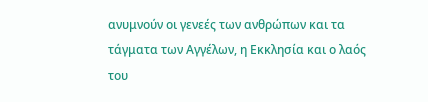ανυμνούν οι γενεές των ανθρώπων και τα τάγματα των Αγγέλων, η Εκκλησία και ο λαός του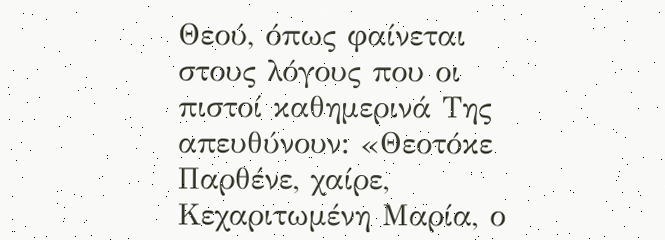Θεού, όπως φαίνεται στους λόγους που οι πιστοί καθημερινά Της απευθύνουν: «Θεοτόκε Παρθένε, χαίρε, Κεχαριτωμένη Μαρία, ο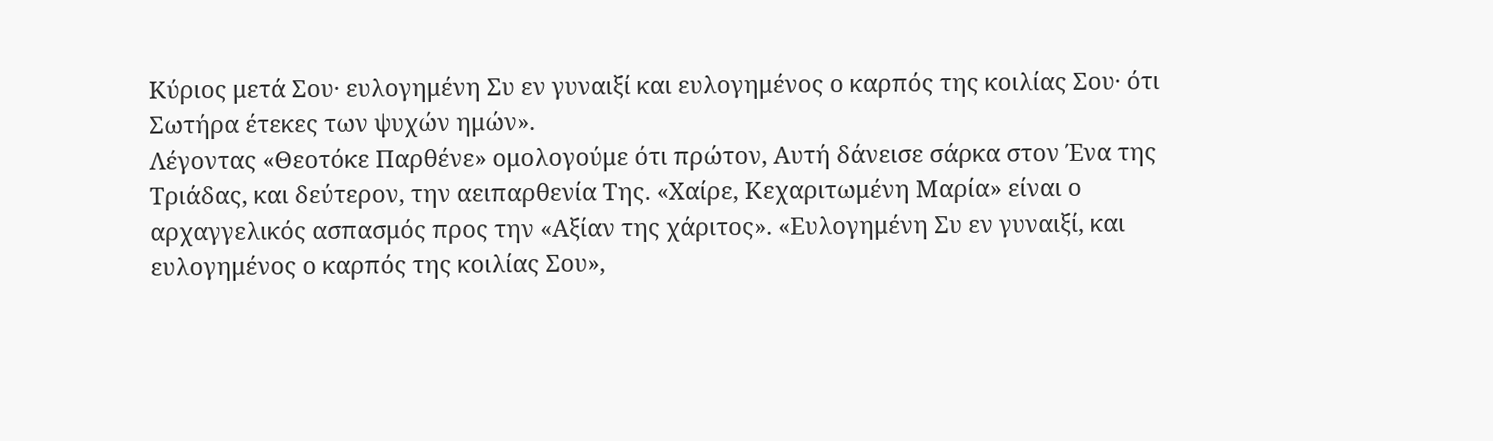Κύριος μετά Σου· ευλογημένη Συ εν γυναιξί και ευλογημένος ο καρπός της κοιλίας Σου· ότι Σωτήρα έτεκες των ψυχών ημών».
Λέγοντας «Θεοτόκε Παρθένε» ομολογούμε ότι πρώτον, Αυτή δάνεισε σάρκα στον Ένα της Τριάδας, και δεύτερον, την αειπαρθενία Της. «Χαίρε, Κεχαριτωμένη Μαρία» είναι ο αρχαγγελικός ασπασμός προς την «Αξίαν της χάριτος». «Ευλογημένη Συ εν γυναιξί, και ευλογημένος ο καρπός της κοιλίας Σου»,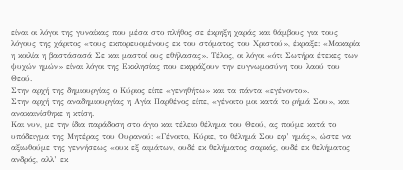είναι οι λόγοι της γυναίκας που μέσα στο πλήθος σε έκρηξη χαράς και θάμβους για τους λόγους της χάριτος «τους εκπορευομένους εκ του στόματος του Χριστού», έκραξε: «Μακαρία η κοιλία η βαστάσασά Σε και μαστοί ους εθήλασας». Τέλος, οι λόγοι «ότι Σωτήρα έτεκες των ψυχών ημών» είναι λόγοι της Εκκλησίας που εκφράζουν την ευγνωμοσύνη του λαού του Θεού.
Στην αρχή της δημιουργίας ο Κύριος είπε «γενηθήτω» και τα πάντα «εγένοντο».
Στην αρχή της αναδημιουργίας η Αγία Παρθένος είπε, «γένοιτο μοι κατά το ρήμά Σου», και ανακαινίσθηκε η κτίση.
Και νυν, με την ίδια παράδοση στο άγιο και τέλειο θέλημα του Θεού, ας πούμε κατά το υπόδειγμα της Μητέρας του Ουρανού: «Γένοιτο, Κύριε, το θέλημά Σου εφ’ ημάς», ώστε να αξιωθούμε της γεννήσεως «ουκ εξ αιμάτων, ουδέ εκ θελήματος σαρκός, ουδέ εκ θελήματος ανδρός, αλλ’ εκ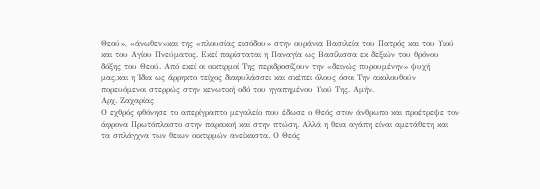Θεού», «άνωθεν»και της «πλουσίας εισόδου» στην ουράνια Βασιλεία του Πατρός και του Υιού και του Αγίου Πνεύματος. Εκεί παρίσταται η Παναγία ως Βασίλισσα εκ δεξιών του θρόνου δόξης του Θεού. Από εκεί οι οικτιρμοί Της περιδροσίζουν την «δεινώς πυρουμένην» ψυχή μας,και η Ίδια ως άρρηκτο τείχος διαφυλάσσει και σκέπει όλους όσοι Την ακολουθούν πορευόμενοι στερρώς στην κενωτική οδό του ηγαπημένου Υιού Της. Αμήν.
Αρχ. Ζαχαρίας
Ο εχθρός φθόνησε το απερίγραπτο μεγαλείο που έδωσε ο Θεός στον άνθρωπο και προέτρεψε τον άφρονα Πρωτόπλαστο στην παρακοή και στην πτώση. Αλλά η θεια αγάπη είναι αμετάθετη και τα σπλάγχνα των θειων οικτιρμών ανείκαστα. Ο Θεός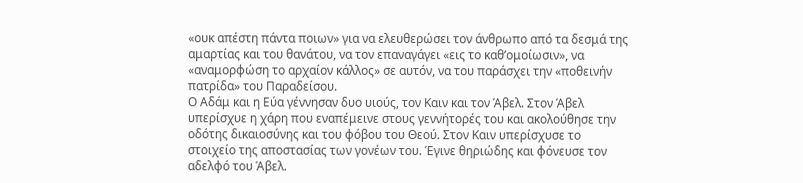«ουκ απέστη πάντα ποιων» για να ελευθερώσει τον άνθρωπο από τα δεσμά της αμαρτίας και του θανάτου, να τον επαναγάγει «εις το καθ’ομοίωσιν», να «αναμορφώση το αρχαίον κάλλος» σε αυτόν, να του παράσχει την «ποθεινήν πατρίδα» του Παραδείσου.
Ο Αδάμ και η Εύα γέννησαν δυο υιούς, τον Καιν και τον Άβελ. Στον Άβελ υπερίσχυε η χάρη που εναπέμεινε στους γεννήτορές του και ακολούθησε την οδότης δικαιοσύνης και του φόβου του Θεού. Στον Καιν υπερίσχυσε το στοιχείο της αποστασίας των γονέων του. Έγινε θηριώδης και φόνευσε τον αδελφό του Άβελ.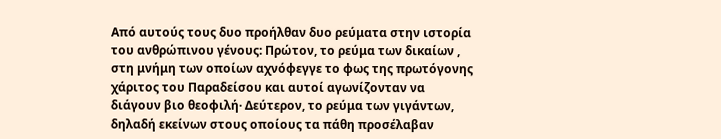Από αυτούς τους δυο προήλθαν δυο ρεύματα στην ιστορία του ανθρώπινου γένους: Πρώτον, το ρεύμα των δικαίων , στη μνήμη των οποίων αχνόφεγγε το φως της πρωτόγονης χάριτος του Παραδείσου και αυτοί αγωνίζονταν να διάγουν βιο θεοφιλή· Δεύτερον, το ρεύμα των γιγάντων, δηλαδή εκείνων στους οποίους τα πάθη προσέλαβαν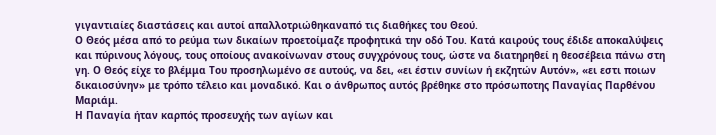γιγαντιαίες διαστάσεις και αυτοί απαλλοτριώθηκαναπό τις διαθήκες του Θεού.
Ο Θεός μέσα από το ρεύμα των δικαίων προετοίμαζε προφητικά την οδό Του. Κατά καιρούς τους έδιδε αποκαλύψεις και πύρινους λόγους, τους οποίους ανακοίνωναν στους συγχρόνους τους, ώστε να διατηρηθεί η θεοσέβεια πάνω στη γη. Ο Θεός είχε το βλέμμα Του προσηλωμένο σε αυτούς, να δει, «ει έστιν συνίων ή εκζητών Αυτόν», «ει εστι ποιων δικαιοσύνην» με τρόπο τέλειο και μοναδικό. Και ο άνθρωπος αυτός βρέθηκε στο πρόσωποτης Παναγίας Παρθένου Μαριάμ.
Η Παναγία ήταν καρπός προσευχής των αγίων και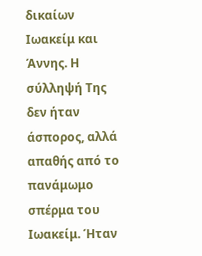δικαίων Ιωακείμ και Άννης. Η σύλληψή Της δεν ήταν άσπορος, αλλά απαθής από το πανάμωμο σπέρμα του Ιωακείμ. Ήταν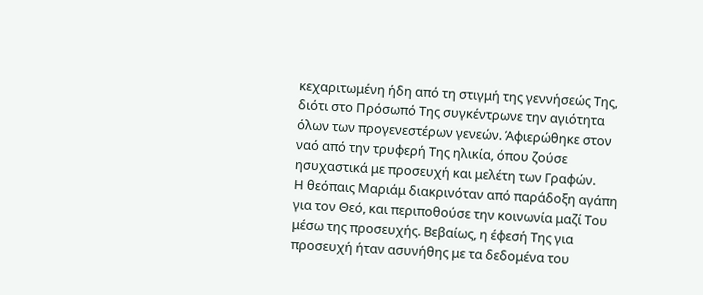κεχαριτωμένη ήδη από τη στιγμή της γεννήσεώς Της, διότι στο Πρόσωπό Της συγκέντρωνε την αγιότητα όλων των προγενεστέρων γενεών. Άφιερώθηκε στον ναό από την τρυφερή Της ηλικία, όπου ζούσε ησυχαστικά με προσευχή και μελέτη των Γραφών.
Η θεόπαις Μαριάμ διακρινόταν από παράδοξη αγάπη για τον Θεό, και περιποθούσε την κοινωνία μαζί Του μέσω της προσευχής. Βεβαίως, η έφεσή Της για προσευχή ήταν ασυνήθης με τα δεδομένα του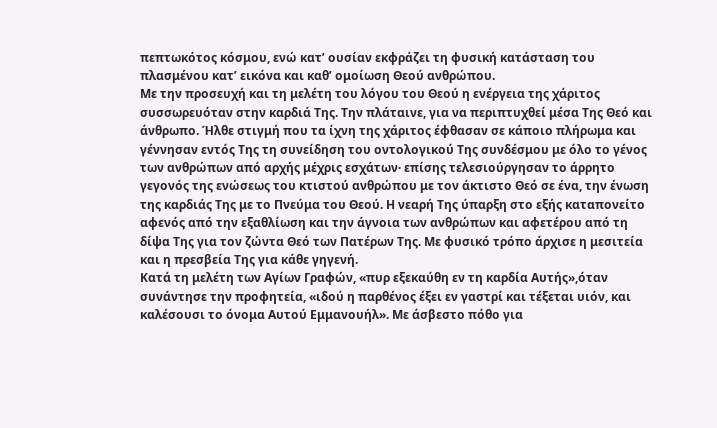πεπτωκότος κόσμου, ενώ κατ’ ουσίαν εκφράζει τη φυσική κατάσταση του πλασμένου κατ’ εικόνα και καθ’ ομοίωση Θεού ανθρώπου.
Με την προσευχή και τη μελέτη του λόγου του Θεού η ενέργεια της χάριτος συσσωρευόταν στην καρδιά Της. Την πλάταινε, για να περιπτυχθεί μέσα Της Θεό και άνθρωπο. Ήλθε στιγμή που τα ίχνη της χάριτος έφθασαν σε κάποιο πλήρωμα και γέννησαν εντός Της τη συνείδηση του οντολογικού Της συνδέσμου με όλο το γένος των ανθρώπων από αρχής μέχρις εσχάτων· επίσης τελεσιούργησαν το άρρητο γεγονός της ενώσεως του κτιστού ανθρώπου με τον άκτιστο Θεό σε ένα, την ένωση της καρδιάς Της με το Πνεύμα του Θεού. Η νεαρή Της ύπαρξη στο εξής καταπονείτο αφενός από την εξαθλίωση και την άγνοια των ανθρώπων και αφετέρου από τη δίψα Της για τον ζώντα Θεό των Πατέρων Της. Με φυσικό τρόπο άρχισε η μεσιτεία και η πρεσβεία Της για κάθε γηγενή.
Κατά τη μελέτη των Αγίων Γραφών, «πυρ εξεκαύθη εν τη καρδία Αυτής»,όταν συνάντησε την προφητεία, «ιδού η παρθένος έξει εν γαστρί και τέξεται υιόν, και καλέσουσι το όνομα Αυτού Εμμανουήλ». Με άσβεστο πόθο για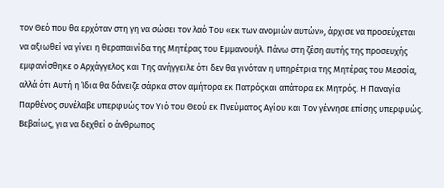τον Θεό που θα ερχόταν στη γη να σώσει τον λαό Του «εκ των ανομιών αυτών», άρχισε να προσεύχεται να αξιωθεί να γίνει η θεραπαινίδα της Μητέρας του Εμμανουήλ. Πάνω στη ζέση αυτής της προσευχής εμφανίσθηκε ο Αρχάγγελος και Της ανήγγειλε ότι δεν θα γινόταν η υπηρέτρια της Μητέρας του Μεσσία, αλλά ότι Αυτή η Ίδια θα δάνειζε σάρκα στον αμήτορα εκ Πατρόςκαι απάτορα εκ Μητρός. Η Παναγία Παρθένος συνέλαβε υπερφυώς τον Υιό του Θεού εκ Πνεύματος Αγίου και Τον γέννησε επίσης υπερφυώς.
Βεβαίως, για να δεχθεί ο άνθρωπος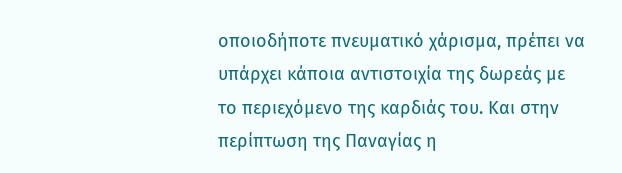οποιοδήποτε πνευματικό χάρισμα, πρέπει να υπάρχει κάποια αντιστοιχία της δωρεάς με το περιεχόμενο της καρδιάς του. Και στην περίπτωση της Παναγίας η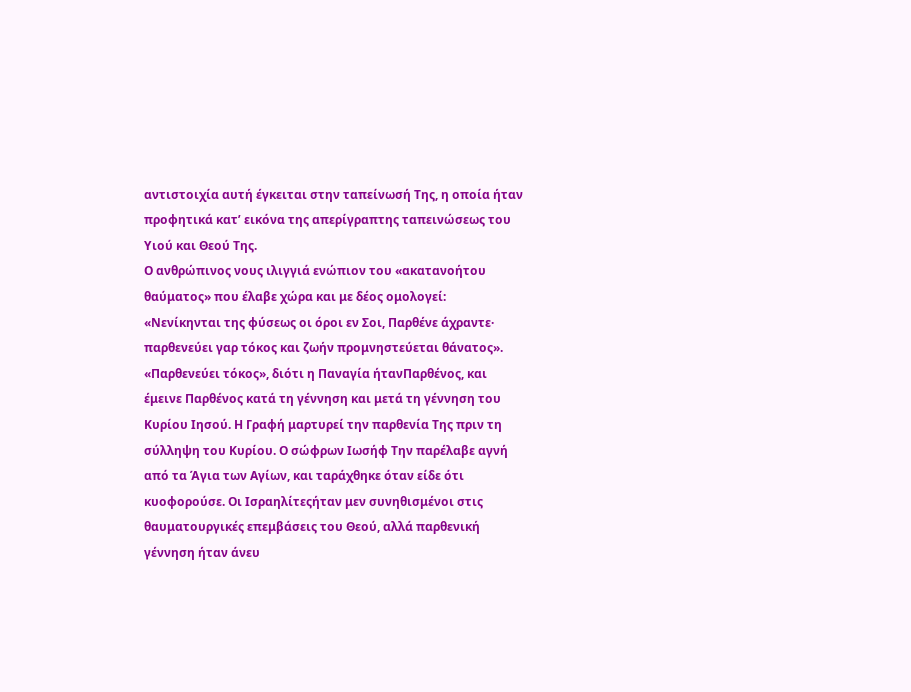αντιστοιχία αυτή έγκειται στην ταπείνωσή Της, η οποία ήταν προφητικά κατ’ εικόνα της απερίγραπτης ταπεινώσεως του Υιού και Θεού Της.
Ο ανθρώπινος νους ιλιγγιά ενώπιον του «ακατανοήτου θαύματος» που έλαβε χώρα και με δέος ομολογεί: «Νενίκηνται της φύσεως οι όροι εν Σοι, Παρθένε άχραντε· παρθενεύει γαρ τόκος και ζωήν προμνηστεύεται θάνατος».
«Παρθενεύει τόκος», διότι η Παναγία ήτανΠαρθένος, και έμεινε Παρθένος κατά τη γέννηση και μετά τη γέννηση του Κυρίου Ιησού. Η Γραφή μαρτυρεί την παρθενία Της πριν τη σύλληψη του Κυρίου. Ο σώφρων Ιωσήφ Την παρέλαβε αγνή από τα Άγια των Αγίων, και ταράχθηκε όταν είδε ότι κυοφορούσε. Οι Ισραηλίτεςήταν μεν συνηθισμένοι στις θαυματουργικές επεμβάσεις του Θεού, αλλά παρθενική γέννηση ήταν άνευ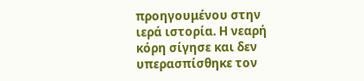προηγουμένου στην ιερά ιστορία. Η νεαρή κόρη σίγησε και δεν υπερασπίσθηκε τον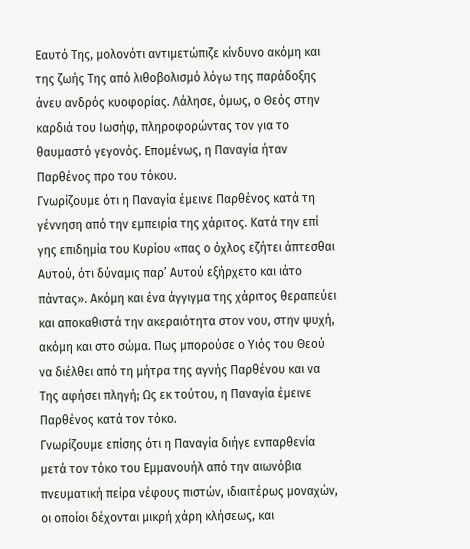Εαυτό Της, μολονότι αντιμετώπιζε κίνδυνο ακόμη και της ζωής Της από λιθοβολισμό λόγω της παράδοξης άνευ ανδρός κυοφορίας. Λάλησε, όμως, ο Θεός στην καρδιά του Ιωσήφ, πληροφορώντας τον για το θαυμαστό γεγονός. Επομένως, η Παναγία ήταν Παρθένος προ του τόκου.
Γνωρίζουμε ότι η Παναγία έμεινε Παρθένος κατά τη γέννηση από την εμπειρία της χάριτος. Κατά την επί γης επιδημία του Κυρίου «πας ο όχλος εζήτει άπτεσθαι Αυτού, ότι δύναμις παρ’ Αυτού εξήρχετο και ιάτο πάντας». Ακόμη και ένα άγγιγμα της χάριτος θεραπεύει και αποκαθιστά την ακεραιότητα στον νου, στην ψυχή, ακόμη και στο σώμα. Πως μπορούσε ο Υιός του Θεού να διέλθει από τη μήτρα της αγνής Παρθένου και να Της αφήσει πληγή; Ως εκ τούτου, η Παναγία έμεινε Παρθένος κατά τον τόκο.
Γνωρίζουμε επίσης ότι η Παναγία διήγε ενπαρθενία μετά τον τόκο του Εμμανουήλ από την αιωνόβια πνευματική πείρα νέφους πιστών, ιδιαιτέρως μοναχών, οι οποίοι δέχονται μικρή χάρη κλήσεως, και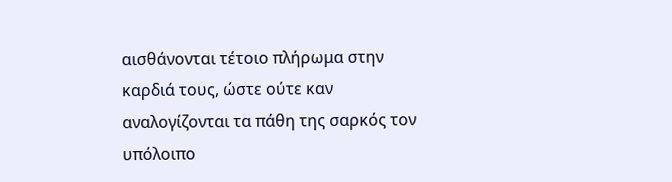αισθάνονται τέτοιο πλήρωμα στην καρδιά τους, ώστε ούτε καν αναλογίζονται τα πάθη της σαρκός τον υπόλοιπο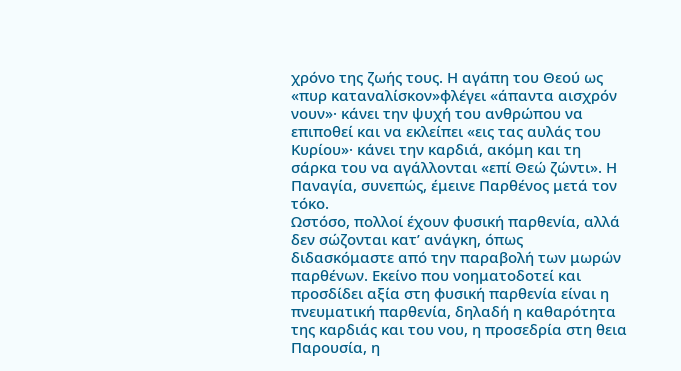χρόνο της ζωής τους. Η αγάπη του Θεού ως «πυρ καταναλίσκον»φλέγει «άπαντα αισχρόν νουν»· κάνει την ψυχή του ανθρώπου να επιποθεί και να εκλείπει «εις τας αυλάς του Κυρίου»· κάνει την καρδιά, ακόμη και τη σάρκα του να αγάλλονται «επί Θεώ ζώντι». Η Παναγία, συνεπώς, έμεινε Παρθένος μετά τον τόκο.
Ωστόσο, πολλοί έχουν φυσική παρθενία, αλλά δεν σώζονται κατ’ ανάγκη, όπως διδασκόμαστε από την παραβολή των μωρών παρθένων. Εκείνο που νοηματοδοτεί και προσδίδει αξία στη φυσική παρθενία είναι η πνευματική παρθενία, δηλαδή η καθαρότητα της καρδιάς και του νου, η προσεδρία στη θεια Παρουσία, η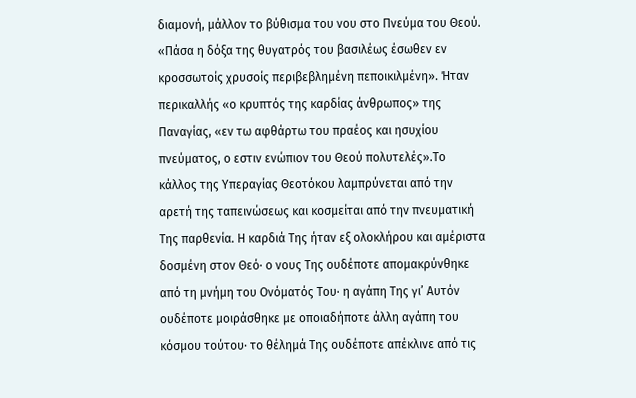διαμονή, μάλλον το βύθισμα του νου στο Πνεύμα του Θεού.
«Πάσα η δόξα της θυγατρός του βασιλέως έσωθεν εν κροσσωτοίς χρυσοίς περιβεβλημένη πεποικιλμένη». Ήταν περικαλλής «ο κρυπτός της καρδίας άνθρωπος» της Παναγίας, «εν τω αφθάρτω του πραέος και ησυχίου πνεύματος, ο εστιν ενώπιον του Θεού πολυτελές».Το κάλλος της Υπεραγίας Θεοτόκου λαμπρύνεται από την αρετή της ταπεινώσεως και κοσμείται από την πνευματική Της παρθενία. Η καρδιά Της ήταν εξ ολοκλήρου και αμέριστα δοσμένη στον Θεό· ο νους Της ουδέποτε απομακρύνθηκε από τη μνήμη του Ονόματός Του· η αγάπη Της γι’ Αυτόν ουδέποτε μοιράσθηκε με οποιαδήποτε άλλη αγάπη του κόσμου τούτου· το θέλημά Της ουδέποτε απέκλινε από τις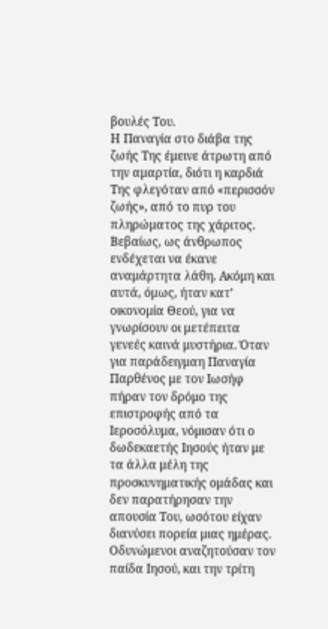βουλές Του.
Η Παναγία στο διάβα της ζωής Της έμεινε άτρωτη από την αμαρτία, διότι η καρδιά Της φλεγόταν από «περισσόν ζωής», από το πυρ του πληρώματος της χάριτος.
Βεβαίως, ως άνθρωπος ενδέχεται να έκανε αναμάρτητα λάθη. Ακόμη και αυτά, όμως, ήταν κατ’ οικονομία Θεού, για να γνωρίσουν οι μετέπειτα γενεές καινά μυστήρια. Όταν για παράδειγμαη Παναγία Παρθένος με τον Ιωσήφ πήραν τον δρόμο της επιστροφής από τα Ιεροσόλυμα, νόμισαν ότι ο δωδεκαετής Ιησούς ήταν με τα άλλα μέλη της προσκυνηματικής ομάδας και δεν παρατήρησαν την απουσία Του, ωσότου είχαν διανύσει πορεία μιας ημέρας. Οδυνώμενοι αναζητούσαν τον παίδα Ιησού, και την τρίτη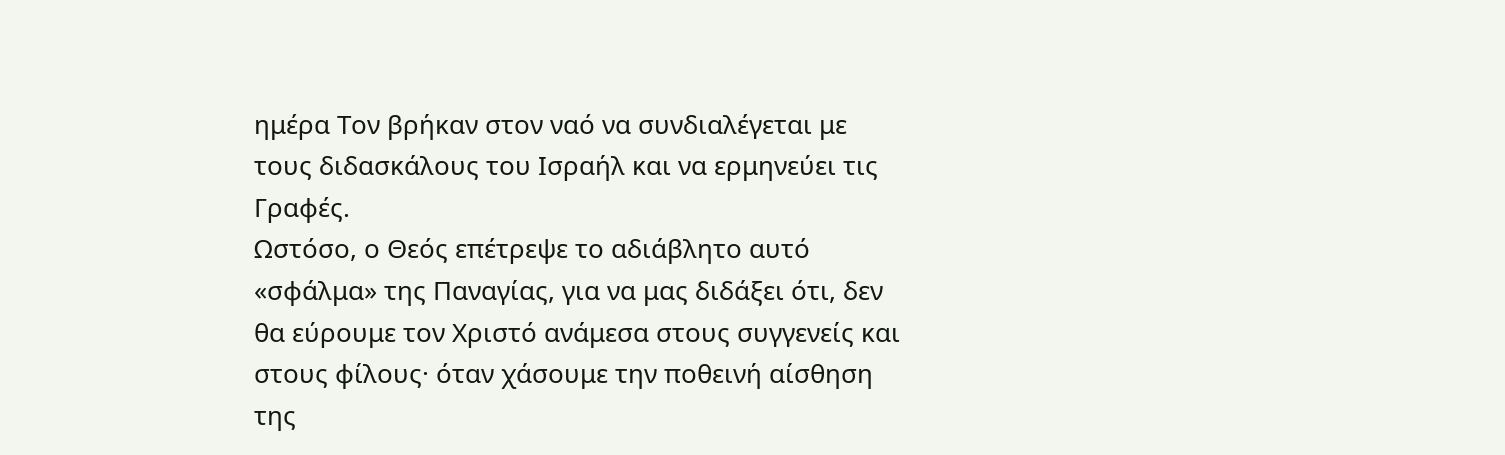ημέρα Τον βρήκαν στον ναό να συνδιαλέγεται με τους διδασκάλους του Ισραήλ και να ερμηνεύει τις Γραφές.
Ωστόσο, ο Θεός επέτρεψε το αδιάβλητο αυτό «σφάλμα» της Παναγίας, για να μας διδάξει ότι, δεν θα εύρουμε τον Χριστό ανάμεσα στους συγγενείς και στους φίλους· όταν χάσουμε την ποθεινή αίσθηση της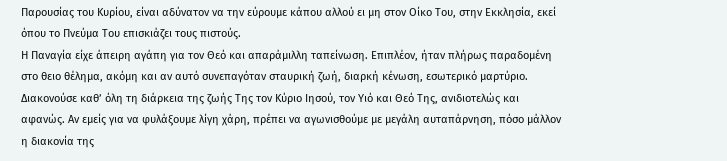Παρουσίας του Κυρίου, είναι αδύνατον να την εύρουμε κάπου αλλού ει μη στον Οίκο Του, στην Εκκλησία, εκεί όπου το Πνεύμα Του επισκιάζει τους πιστούς.
Η Παναγία είχε άπειρη αγάπη για τον Θεό και απαράμιλλη ταπείνωση. Επιπλέον, ήταν πλήρως παραδομένη στο θειο θέλημα, ακόμη και αν αυτό συνεπαγόταν σταυρική ζωή, διαρκή κένωση, εσωτερικό μαρτύριο. Διακονούσε καθ’ όλη τη διάρκεια της ζωής Της τον Κύριο Ιησού, τον Υιό και Θεό Της, ανιδιοτελώς και αφανώς. Αν εμείς για να φυλάξουμε λίγη χάρη, πρέπει να αγωνισθούμε με μεγάλη αυταπάρνηση, πόσο μάλλον η διακονία της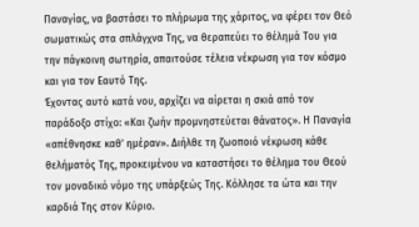Παναγίας, να βαστάσει το πλήρωμα της χάριτος, να φέρει τον Θεό σωματικώς στα σπλάγχνα Της, να θεραπεύει το θέλημά Του για την πάγκοινη σωτηρία, απαιτούσε τέλεια νέκρωση για τον κόσμο και για τον Εαυτό Της.
Έχοντας αυτό κατά νου, αρχίζει να αίρεται η σκιά από τον παράδοξο στίχο: «Και ζωήν προμνηστεύεται θάνατος». Η Παναγία «απέθνησκε καθ’ ημέραν». Διήλθε τη ζωοποιό νέκρωση κάθε θελήματός Της, προκειμένου να καταστήσει το θέλημα του Θεού τον μοναδικό νόμο της υπάρξεώς Της. Κόλλησε τα ώτα και την καρδιά Της στον Κύριο.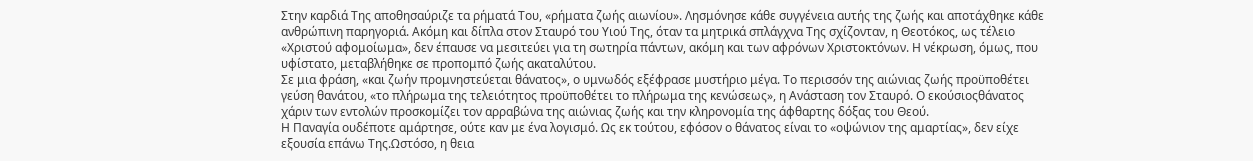Στην καρδιά Της αποθησαύριζε τα ρήματά Του, «ρήματα ζωής αιωνίου». Λησμόνησε κάθε συγγένεια αυτής της ζωής και αποτάχθηκε κάθε ανθρώπινη παρηγοριά. Ακόμη και δίπλα στον Σταυρό του Υιού Της, όταν τα μητρικά σπλάγχνα Της σχίζονταν, η Θεοτόκος, ως τέλειο «Χριστού αφομοίωμα», δεν έπαυσε να μεσιτεύει για τη σωτηρία πάντων, ακόμη και των αφρόνων Χριστοκτόνων. Η νέκρωση, όμως, που υφίστατο, μεταβλήθηκε σε προπομπό ζωής ακαταλύτου.
Σε μια φράση, «και ζωήν προμνηστεύεται θάνατος», ο υμνωδός εξέφρασε μυστήριο μέγα. Το περισσόν της αιώνιας ζωής προϋποθέτει γεύση θανάτου, «το πλήρωμα της τελειότητος προϋποθέτει το πλήρωμα της κενώσεως», η Ανάσταση τον Σταυρό. Ο εκούσιοςθάνατος χάριν των εντολών προσκομίζει τον αρραβώνα της αιώνιας ζωής και την κληρονομία της άφθαρτης δόξας του Θεού.
Η Παναγία ουδέποτε αμάρτησε, ούτε καν με ένα λογισμό. Ως εκ τούτου, εφόσον ο θάνατος είναι το «οψώνιον της αμαρτίας», δεν είχε εξουσία επάνω Της.Ωστόσο, η θεια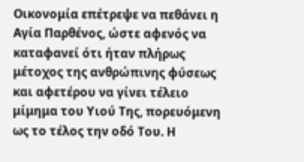Οικονομία επέτρεψε να πεθάνει η Αγία Παρθένος, ώστε αφενός να καταφανεί ότι ήταν πλήρως μέτοχος της ανθρώπινης φύσεως και αφετέρου να γίνει τέλειο μίμημα του Υιού Της, πορευόμενη ως το τέλος την οδό Του. Η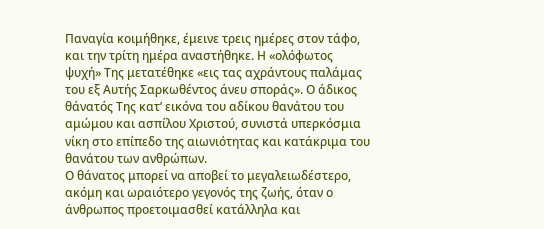Παναγία κοιμήθηκε, έμεινε τρεις ημέρες στον τάφο, και την τρίτη ημέρα αναστήθηκε. Η «ολόφωτος ψυχή» Της μετατέθηκε «εις τας αχράντους παλάμας του εξ Αυτής Σαρκωθέντος άνευ σποράς». Ο άδικος θάνατός Της κατ’ εικόνα του αδίκου θανάτου του αμώμου και ασπίλου Χριστού, συνιστά υπερκόσμια νίκη στο επίπεδο της αιωνιότητας και κατάκριμα του θανάτου των ανθρώπων.
Ο θάνατος μπορεί να αποβεί το μεγαλειωδέστερο, ακόμη και ωραιότερο γεγονός της ζωής, όταν ο άνθρωπος προετοιμασθεί κατάλληλα και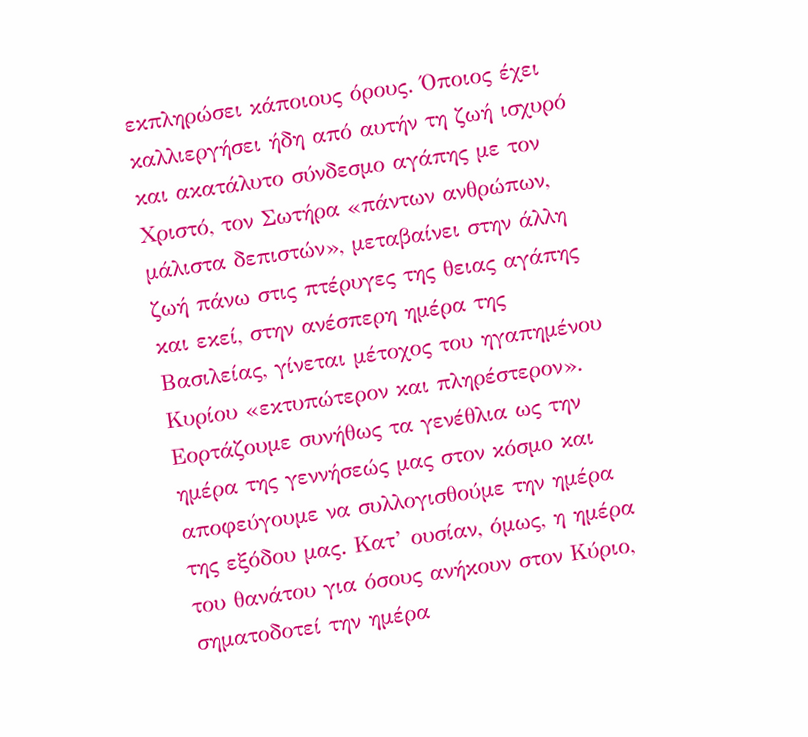εκπληρώσει κάποιους όρους. Όποιος έχει καλλιεργήσει ήδη από αυτήν τη ζωή ισχυρό και ακατάλυτο σύνδεσμο αγάπης με τον Χριστό, τον Σωτήρα «πάντων ανθρώπων, μάλιστα δεπιστών», μεταβαίνει στην άλλη ζωή πάνω στις πτέρυγες της θειας αγάπης και εκεί, στην ανέσπερη ημέρα της Βασιλείας, γίνεται μέτοχος του ηγαπημένου Κυρίου «εκτυπώτερον και πληρέστερον».
Εορτάζουμε συνήθως τα γενέθλια ως την ημέρα της γεννήσεώς μας στον κόσμο και αποφεύγουμε να συλλογισθούμε την ημέρα της εξόδου μας. Κατ’ ουσίαν, όμως, η ημέρα του θανάτου για όσους ανήκουν στον Κύριο, σηματοδοτεί την ημέρα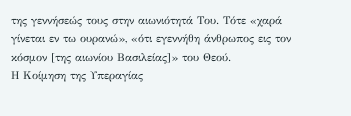της γεννήσεώς τους στην αιωνιότητά Του. Τότε «χαρά γίνεται εν τω ουρανώ», «ότι εγεννήθη άνθρωπος εις τον κόσμον [της αιωνίου Βασιλείας]» του Θεού.
Η Κοίμηση της Υπεραγίας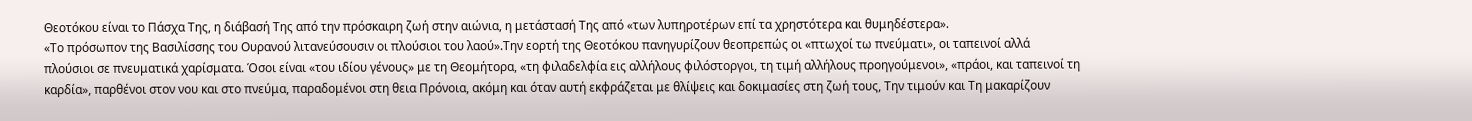Θεοτόκου είναι το Πάσχα Της, η διάβασή Της από την πρόσκαιρη ζωή στην αιώνια, η μετάστασή Της από «των λυπηροτέρων επί τα χρηστότερα και θυμηδέστερα».
«Το πρόσωπον της Βασιλίσσης του Ουρανού λιτανεύσουσιν οι πλούσιοι του λαού».Την εορτή της Θεοτόκου πανηγυρίζουν θεοπρεπώς οι «πτωχοί τω πνεύματι», οι ταπεινοί αλλά πλούσιοι σε πνευματικά χαρίσματα. Όσοι είναι «του ιδίου γένους» με τη Θεομήτορα, «τη φιλαδελφία εις αλλήλους φιλόστοργοι, τη τιμή αλλήλους προηγούμενοι», «πράοι, και ταπεινοί τη καρδία», παρθένοι στον νου και στο πνεύμα, παραδομένοι στη θεια Πρόνοια, ακόμη και όταν αυτή εκφράζεται με θλίψεις και δοκιμασίες στη ζωή τους, Την τιμούν και Τη μακαρίζουν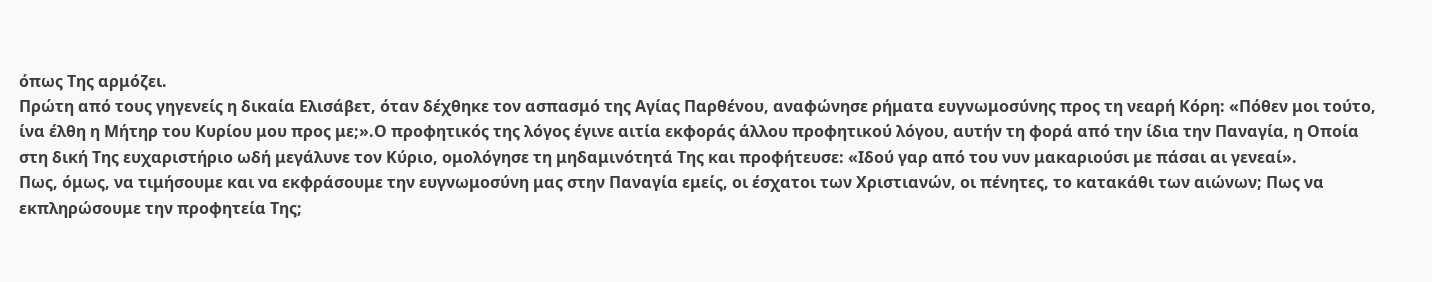όπως Της αρμόζει.
Πρώτη από τους γηγενείς η δικαία Ελισάβετ, όταν δέχθηκε τον ασπασμό της Αγίας Παρθένου, αναφώνησε ρήματα ευγνωμοσύνης προς τη νεαρή Κόρη: «Πόθεν μοι τούτο, ίνα έλθη η Μήτηρ του Κυρίου μου προς με;».Ο προφητικός της λόγος έγινε αιτία εκφοράς άλλου προφητικού λόγου, αυτήν τη φορά από την ίδια την Παναγία, η Οποία στη δική Της ευχαριστήριο ωδή μεγάλυνε τον Κύριο, ομολόγησε τη μηδαμινότητά Της και προφήτευσε: «Ιδού γαρ από του νυν μακαριούσι με πάσαι αι γενεαί».
Πως, όμως, να τιμήσουμε και να εκφράσουμε την ευγνωμοσύνη μας στην Παναγία εμείς, οι έσχατοι των Χριστιανών, οι πένητες, το κατακάθι των αιώνων; Πως να εκπληρώσουμε την προφητεία Της;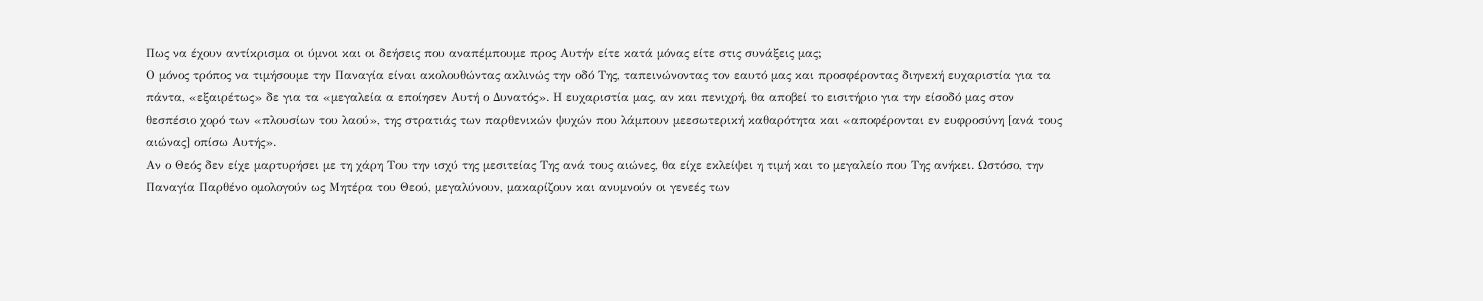Πως να έχουν αντίκρισμα οι ύμνοι και οι δεήσεις που αναπέμπουμε προς Αυτήν είτε κατά μόνας είτε στις συνάξεις μας;
Ο μόνος τρόπος να τιμήσουμε την Παναγία είναι ακολουθώντας ακλινώς την οδό Της, ταπεινώνοντας τον εαυτό μας και προσφέροντας διηνεκή ευχαριστία για τα πάντα, «εξαιρέτως» δε για τα «μεγαλεία α εποίησεν Αυτή ο Δυνατός». Η ευχαριστία μας, αν και πενιχρή, θα αποβεί το εισιτήριο για την είσοδό μας στον θεσπέσιο χορό των «πλουσίων του λαού», της στρατιάς των παρθενικών ψυχών που λάμπουν μεεσωτερική καθαρότητα και «αποφέρονται εν ευφροσύνη [ανά τους αιώνας] οπίσω Αυτής».
Αν ο Θεός δεν είχε μαρτυρήσει με τη χάρη Του την ισχύ της μεσιτείας Της ανά τους αιώνες, θα είχε εκλείψει η τιμή και το μεγαλείο που Της ανήκει. Ωστόσο, την Παναγία Παρθένο ομολογούν ως Μητέρα του Θεού, μεγαλύνουν, μακαρίζουν και ανυμνούν οι γενεές των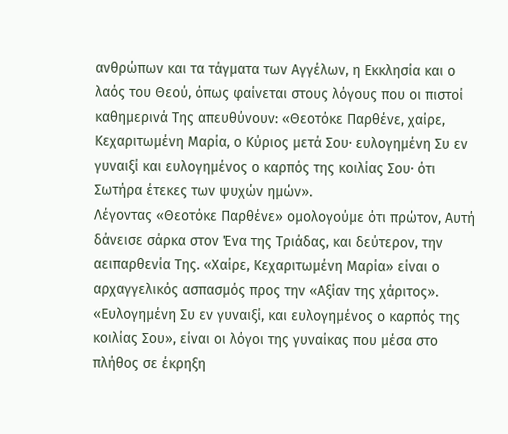ανθρώπων και τα τάγματα των Αγγέλων, η Εκκλησία και ο λαός του Θεού, όπως φαίνεται στους λόγους που οι πιστοί καθημερινά Της απευθύνουν: «Θεοτόκε Παρθένε, χαίρε, Κεχαριτωμένη Μαρία, ο Κύριος μετά Σου· ευλογημένη Συ εν γυναιξί και ευλογημένος ο καρπός της κοιλίας Σου· ότι Σωτήρα έτεκες των ψυχών ημών».
Λέγοντας «Θεοτόκε Παρθένε» ομολογούμε ότι πρώτον, Αυτή δάνεισε σάρκα στον Ένα της Τριάδας, και δεύτερον, την αειπαρθενία Της. «Χαίρε, Κεχαριτωμένη Μαρία» είναι ο αρχαγγελικός ασπασμός προς την «Αξίαν της χάριτος». «Ευλογημένη Συ εν γυναιξί, και ευλογημένος ο καρπός της κοιλίας Σου», είναι οι λόγοι της γυναίκας που μέσα στο πλήθος σε έκρηξη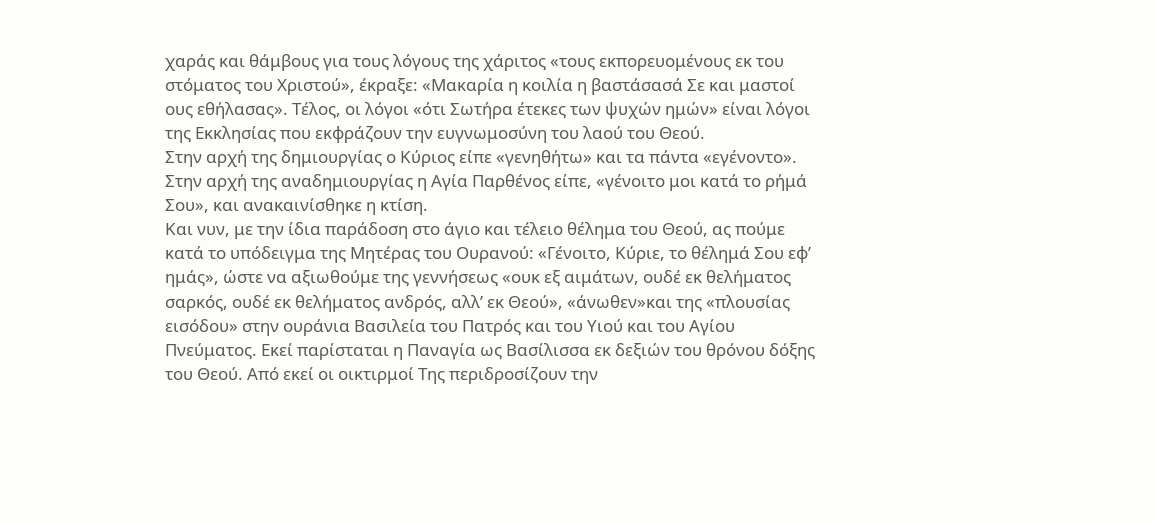χαράς και θάμβους για τους λόγους της χάριτος «τους εκπορευομένους εκ του στόματος του Χριστού», έκραξε: «Μακαρία η κοιλία η βαστάσασά Σε και μαστοί ους εθήλασας». Τέλος, οι λόγοι «ότι Σωτήρα έτεκες των ψυχών ημών» είναι λόγοι της Εκκλησίας που εκφράζουν την ευγνωμοσύνη του λαού του Θεού.
Στην αρχή της δημιουργίας ο Κύριος είπε «γενηθήτω» και τα πάντα «εγένοντο».
Στην αρχή της αναδημιουργίας η Αγία Παρθένος είπε, «γένοιτο μοι κατά το ρήμά Σου», και ανακαινίσθηκε η κτίση.
Και νυν, με την ίδια παράδοση στο άγιο και τέλειο θέλημα του Θεού, ας πούμε κατά το υπόδειγμα της Μητέρας του Ουρανού: «Γένοιτο, Κύριε, το θέλημά Σου εφ’ ημάς», ώστε να αξιωθούμε της γεννήσεως «ουκ εξ αιμάτων, ουδέ εκ θελήματος σαρκός, ουδέ εκ θελήματος ανδρός, αλλ’ εκ Θεού», «άνωθεν»και της «πλουσίας εισόδου» στην ουράνια Βασιλεία του Πατρός και του Υιού και του Αγίου Πνεύματος. Εκεί παρίσταται η Παναγία ως Βασίλισσα εκ δεξιών του θρόνου δόξης του Θεού. Από εκεί οι οικτιρμοί Της περιδροσίζουν την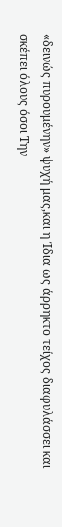«δεινώς πυρουμένην» ψυχή μας,και η Ίδια ως άρρηκτο τείχος διαφυλάσσει και σκέπει όλους όσοι Την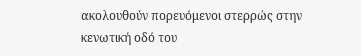ακολουθούν πορευόμενοι στερρώς στην κενωτική οδό του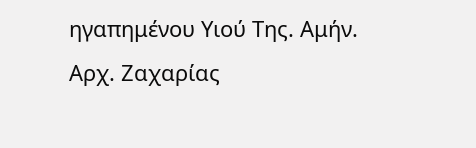ηγαπημένου Υιού Της. Αμήν.
Αρχ. Ζαχαρίας